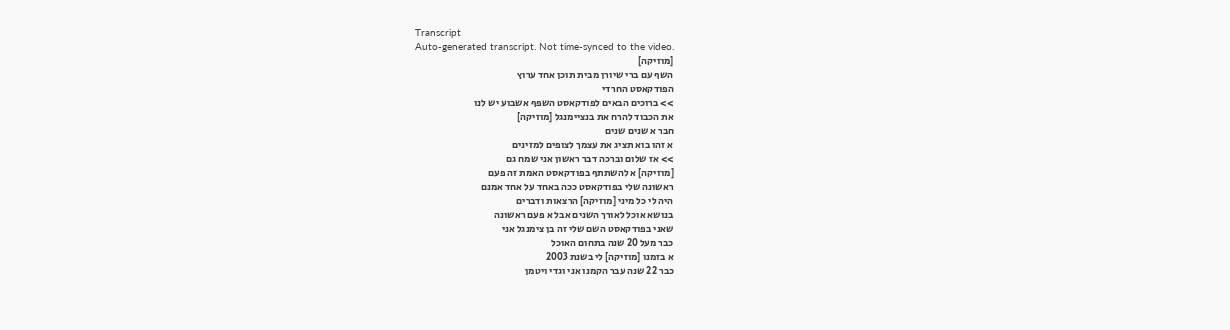Transcript
Auto-generated transcript. Not time-synced to the video.
[מוזיקה]
השף עם ברי שיורן מבית תוכן אחד ערוץ
הפודקאסט החרדי
>> ברוכים הבאים לפודקאסט השפף אשבוע יש לנו
את הכבוד להרח את בנציימנגל [מוזיקה]
חבר א שנים שנים
א זהו בוא תציג את עצמך לצופים למזינים
>> אז שלום וברכה דבר ראשון אני שמח גם
[מוזיקה] א להשתתף בפודקאסט האמת זה פעם
ראשונה שלי בפודקאסט ככה באחד על אחד אמנם
היה לי כל מיני [מוזיקה] הרצאות ודברים
בנושא אוכל לאורך השנים אבל א פעם ראשונה
שאני בפודקאסט השם שלי זה בן צימנגל אני
כבר מעל 20 שנה בתחום האוכל
א בזמנו [מוזיקה] לי בשנת 2003
כבר 22 שנה עבר הקמנו אני וגדי ויטמן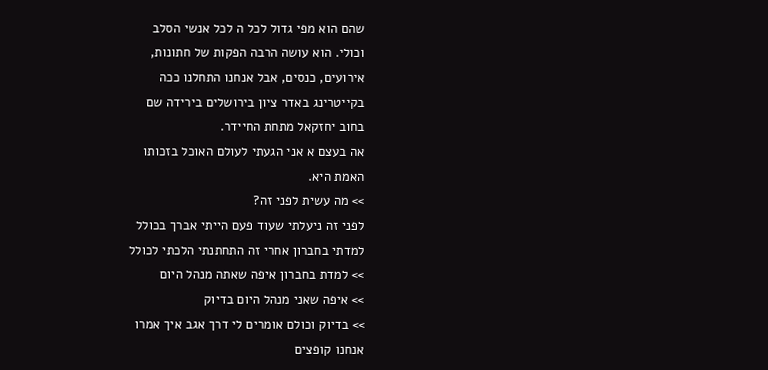שהם הוא מפי גדול לכל ה לכל אנשי הסלב
וכולי. הוא עושה הרבה הפקות של חתונות,
אירועים, כנסים, אבל אנחנו התחלנו ככה
בקייטרינג באדר ציון בירושלים בירידה שם
בחוב יחזקאל מתחת החיידר.
אה בעצם א אני הגעתי לעולם האוכל בזכותו
האמת היא.
>> מה עשית לפני זה?
לפני זה ניעלתי שעוד פעם הייתי אברך בכולל
למדתי בחברון אחרי זה התחתנתי הלכתי לכולל
>> למדת בחברון איפה שאתה מנהל היום
>> איפה שאני מנהל היום בדיוק
>> בדיוק וכולם אומרים לי דרך אגב איך אמרו
אנחנו קופצים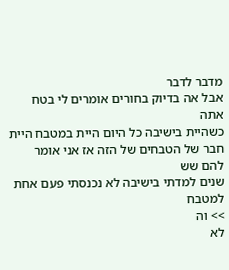מדבר לדבר
אבל אה בדיוק בחורים אומרים לי בטח אתה
כשהיית בישיבה כל היום היית במטבח היית
חבר של הטבחים של הזה אז אני אומר להם שש
שנים למדתי בישיבה לא נכנסתי פעם אחת
למטבח
>> וה
לא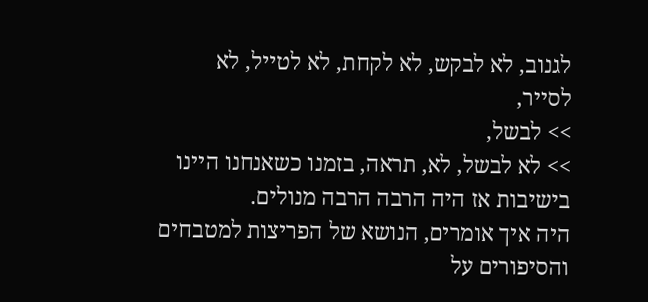לגנוב, לא לבקש, לא לקחת, לא לטייל, לא
לסייר,
>> לבשל,
>> לא לבשל, לא, תראה, בזמנו כשאנחנו היינו
בישיבות אז היה הרבה הרבה מנולים.
היה איך אומרים, הנושא של הפריצות למטבחים
והסיפורים על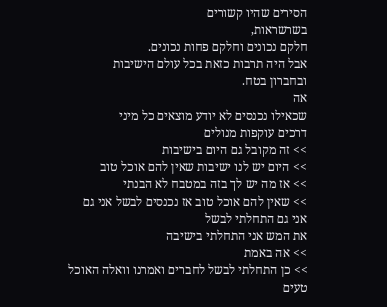הסירים שהיו קשורים
בשרשראות,
חלקם נכונים וחלקם פחות נכונים.
אבל היה תרבות כזאת בכל עולם הישיבות
ובחברון בטח.
אה
שכאילו נכנסים לא יודע מוצאים כל מיני
דרכים עוקפות מנולים
>> זה מקובל גם היום בישיבות
>> היום יש לנו ישיבות שאין להם אוכל טוב
>> אז מה יש לך בזה במטבח לא הבנתי
>> שאין להם אוכל טוב אז נכנסים לבשל אני גם
אני גם התחלתי לבשל
את המש אני התחלתי בישיבה
>> אה באמת
>> כן התחלתי לבשל לחברים ואמרנו וואלה האוכל
טעים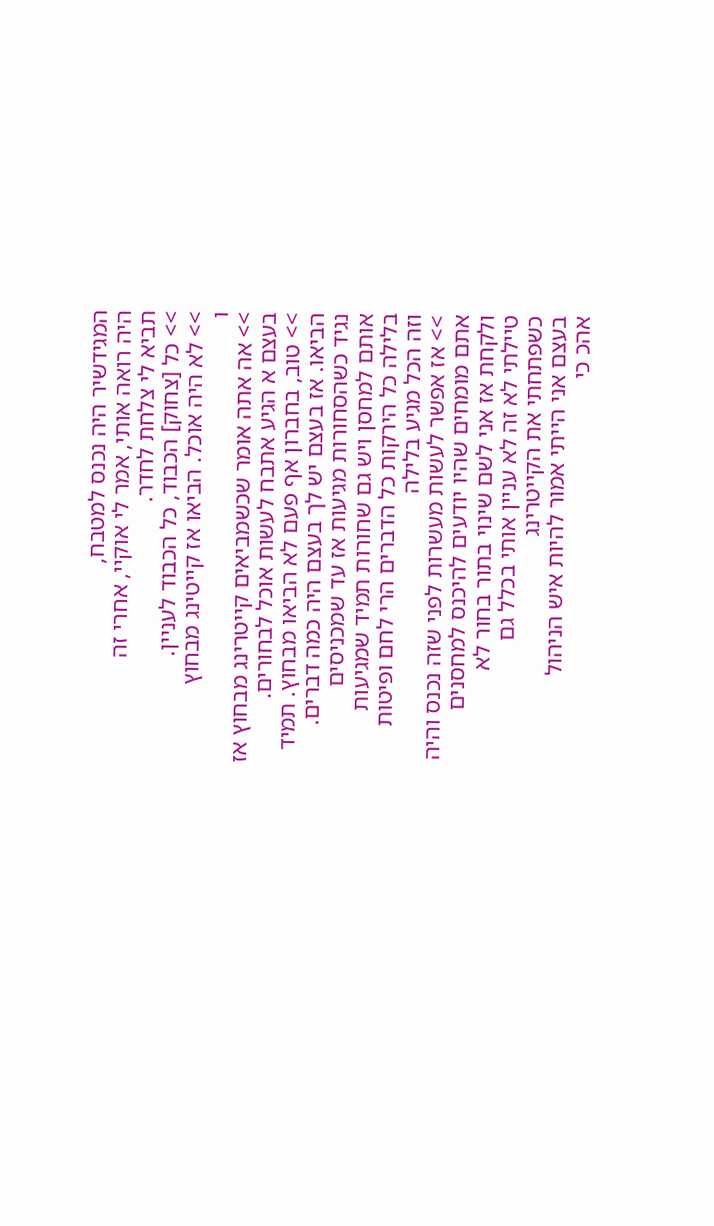המגידשיר היה נכנס למטבח,
היה רואה אותי, אמר לי אוקיי, אחרי זה
תביא לי צלחת לחדר.
>> כל [צחוק] הכבוד, כל הכבוד לעניין.
>> לא היה אוכל. הביאו אז קייטינג מבחוץ
ו
>> אה אתה אומר שכשמביאים קייטרינג מבחוץ אז
בעצם א הגיע אתבח לעשות אוכל לבחורים.
>> טוב, בחברון אף פעם לא הביאו מבחוץ. תמיד
הביאו. אז בעצם יש לך בעצם היה כמה דברים.
נגיד כשהסחורות מגיעות אז עד שמכניסים
אותם למחסן ויש גם שחורות תמיד שמגיעות
בלילה כל הירקות כל הדברים הרי לחם ופיטות
וזה הכל מגיע בלילה
>> אז אפשר לעשות מעשרות לפני שזה נכנס והיה
אתם מומחים שהיו יודעים להיכנס למחסנים
ולקחת אז אני לשם שינוי בתור בחור לא
טיילתי לא זה לא עניין אותי בכלל גם
כשפתחתי את הקייטרינג
בעצם אני הייתי אמור להיות איש הניהול
אהכ כי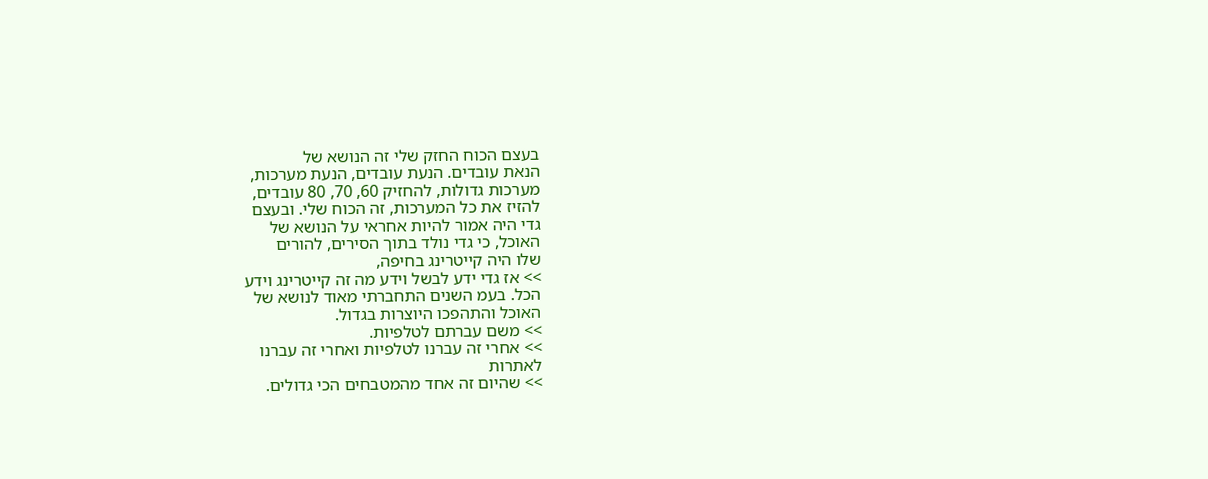בעצם הכוח החזק שלי זה הנושא של
הנאת עובדים. הנעת עובדים, הנעת מערכות,
מערכות גדולות, להחזיק 60, 70, 80 עובדים,
להזיז את כל המערכות, זה הכוח שלי. ובעצם
גדי היה אמור להיות אחראי על הנושא של
האוכל, כי גדי נולד בתוך הסירים, להורים
שלו היה קייטרינג בחיפה,
>> אז גדי ידע לבשל וידע מה זה קייטרינג וידע
הכל. בעמ השנים התחברתי מאוד לנושא של
האוכל והתהפכו היוצרות בגדול.
>> משם עברתם לטלפיות.
>> אחרי זה עברנו לטלפיות ואחרי זה עברנו
לאתרות
>> שהיום זה אחד מהמטבחים הכי גדולים.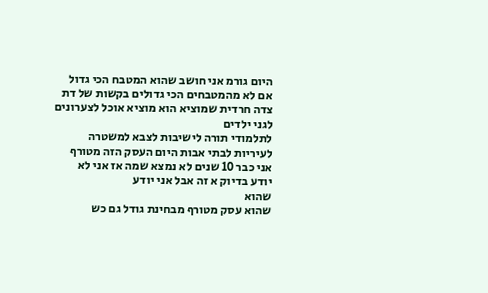היום גורמ אני חושב שהוא המטבח הכי גדול
אם לא מהמטבחים הכי גדולים בקשות של דת
צדה חרדית שמוציא הוא מוציא אוכל לצערונים
לגני ילדים
לתלמודי תורה לישיבות לצבא למשטרה
לעיריות לבתי אבות היום העסק הזה מטורף
אני כבר 10 שנים לא נמצא שמה אז אני לא
יודע בדיוק א זה אבל אני יודע
שהוא
שהוא עסק מטורף מבחינת גודל גם כש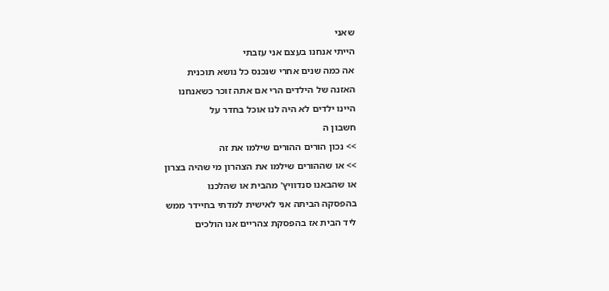שאני
הייתי אנחנו בעצם אני עזבתי
אה כמה שנים אחרי שנכנס כל נושא תוכנית
האזנה של הילדים הרי אם אתה זוכר כשאנחנו
היינו ילדים לא היה לנו אוכל בחדר על
חשבון ה
>> נכון הורים ההורים שילמו את זה
>> או שההורים שילמו את הצהרון מי שהיה בצרון
או שהבאנו סנדוויץ' מהבית או שהלכנו
בהפסקה הביתה אני לאישית למדתי בחיידר ממש
ליד הבית אז בהפסקת צהריים אנו הולכים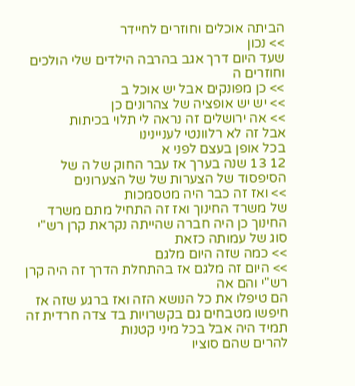הביתה אוכלים וחוזרים לחיידר
>> נכון
שעד היום דרך אגב בהרבה הילדים שלי הולכים
וחוזרים ה
>> כן מפונקים אבל יש אוכל ב
>> יש יש אופציה של צהרונים כן
>> אה ירושלים זה נראה לי תלוי בכיתות
אבל זה לא רלוונטי לעניינינו
בכל אופן בעצם לפני א
12 13 שנה בערך אז עבר החוק של ה של
הסיפסוד של הצערות של של הצערונים
>> ואז זה כבר היה מטסמכות
של משרד החינוך ואז זה התחיל מתם משרד
החינוך כן היה חברה שהייתה נקראת קרן רש"י
סוג של עמותה כזאת
>> כמה שזה היום מלגם
>> היום זה מלגם אז בהתחלת הדרך זה היה קרן
רש"י והם אה
הם טיפלו את כל הנושא הזה ואז ברגע שזה אז
חיפשו מטבחים גם בקשרויות בד צדה חרדית זה
תמיד היה אבל בכל מיני קטנות
להרים שהם סוציו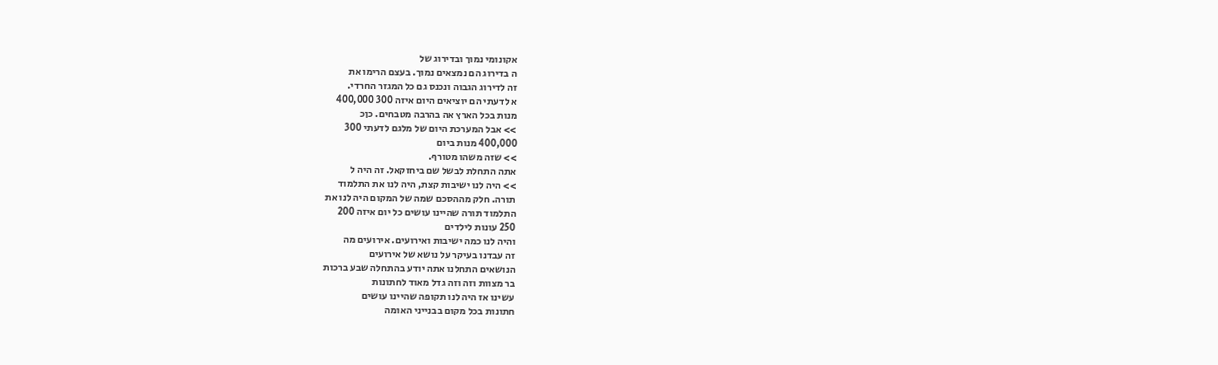אקונומי נמוך ובדירוג של
ה בדירוג הם נמצאים נמוך. בעצם הרימו את
זה לדירוג הגבוה ונכנס גם כל המגזר החרדי.
א לדעתי הם יוציאים היום איזה 300 400,000
מנות בכל הארץ אה בהרבה מטבחים. כןכ
>> אבל המערכת היום של מלגם לדעתי 300
400,000 מנות ביום
>> שזה משהו מטורף.
אתה התחלת לבשל שם ביחזקאל. זה היה ל
>> היה לנו ישיבות קצת, היה לנו את התלמוד
תורה. חלק מההסכם שמה של המקום היה לנו את
התלמוד תורה שהיינו עושים כל יום איזה 200
250 עונות לילדים
והיה לנו כמה ישיבות ואירועים. אירועים מה
זה עבדנו בעיקר על נושא של אירועים
הנושאים התחלנו אתה יודע בהתחלה שבע ברכות
בר מצוות וזה וזה גדל מאוד לחתונות
עשינו אז היה לנו תקופה שהיינו עושים
חתונות בכל מקום בבנייני האומה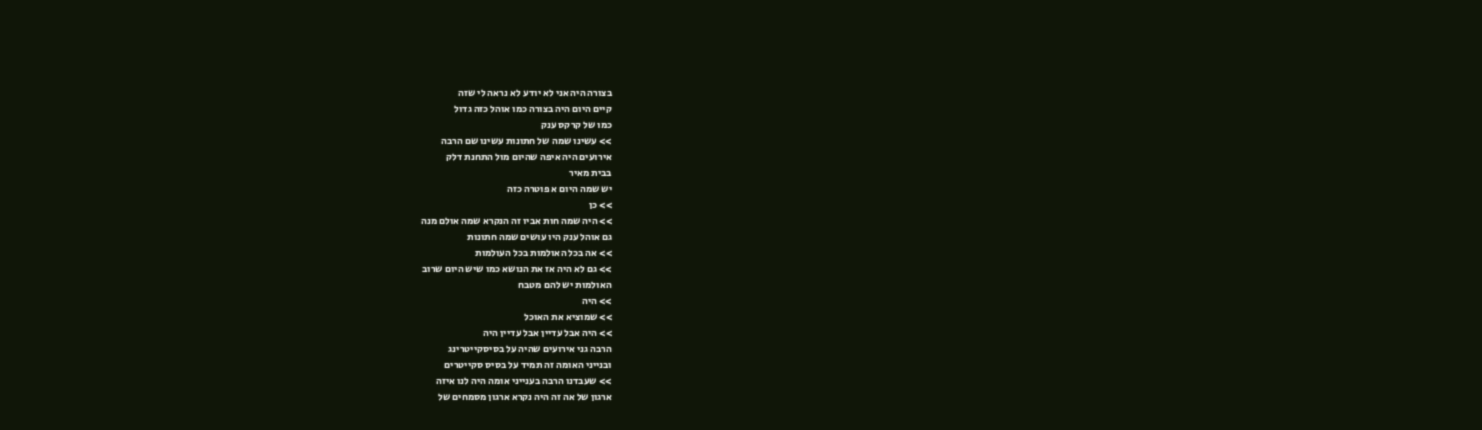בצורה היה אני לא יודע לא נראה לי שזה
קיים היום היה בצורה כמו אוהל כזה גדול
כמו של קרקס ענק
>> עשינו שמה של חתונות עשינו שם הרבה
אירועים היה איפה שהיום מול התחנת דלק
בבית מאיר
יש שמה היום א פוטרה כזה
>> כן
>> היה שמה חות אביו זה הנקרא שמה אולם מנה
גם אוהל ענק היו עושים שמה חתונות
>> אה בכל האולמות בכל העולמות
>> גם לא היה אז את הנושא כמו שיש היום שרוב
האולמות יש להם מטבח
>> היה
>> שמוציא את האוכל
>> היה אבל עדיין אבל עדיין היה
הרבה גני אירועים שהיה על בסיסקייטרינג
ובנייני האומה זה תמיד על בסיס סקייטרים
>> שעבדנו הרבה בענייני אומה היה לנו איזה
ארגון של אה זה היה נקרא ארגון מסמחים של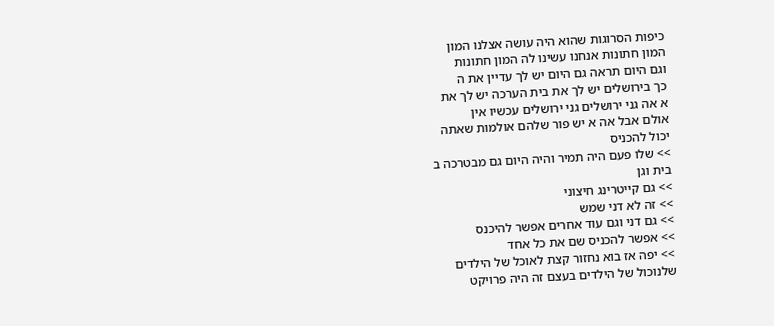כיפות הסרוגות שהוא היה עושה אצלנו המון
המון חתונות אנחנו עשינו לה המון חתונות
וגם היום תראה גם היום יש לך עדיין את ה
כך בירושלים יש לך את בית הערכה יש לך את
א אה גני ירושלים גני ירושלים עכשיו אין
אולם אבל אה א יש פור שלהם אולמות שאתה
יכול להכניס
>> שלו פעם היה תמיר והיה היום גם מבטרכה ב
בית וגן
>> גם קייטרינג חיצוני
>> זה לא דני שמש
>> גם דני וגם עוד אחרים אפשר להיכנס
>> אפשר להכניס שם את כל אחד
>> יפה אז בוא נחזור קצת לאוכל של הילדים
שלנוכול של הילדים בעצם זה היה פרויקט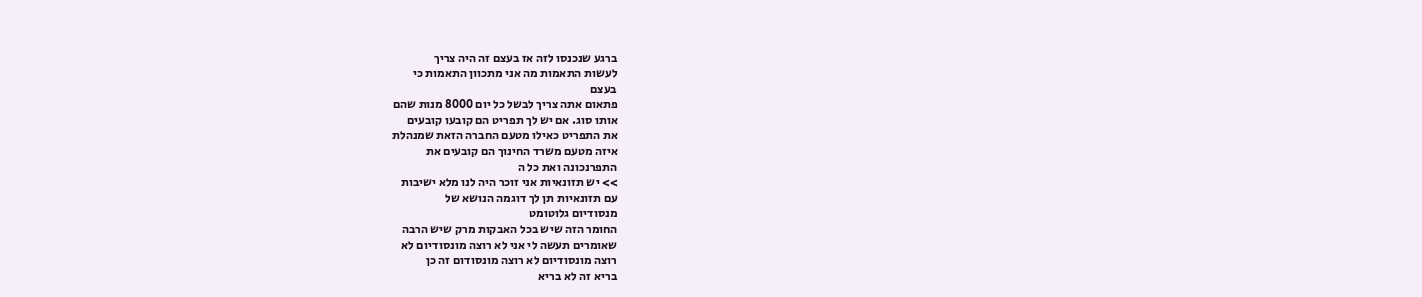ברגע שנכנסו לזה אז בעצם זה היה צריך
לעשות התאמות מה אני מתכוון התאמות כי
בעצם
פתאום אתה צריך לבשל כל יום 8000 מנות שהם
אותו סוג. אם יש לך תפריט הם קובעו קובעים
את התפריט כאילו מטעם החברה הזאת שמנהלת
איזה מטעם משרד החינוך הם קובעים את
התפרנכונה ואת כל ה
>> יש תזונאיות אני זוכר היה לנו מלא ישיבות
עם תזונאיות תן לך דוגמה הנושא של
מנסודיום גלוטומט
החומר הזה שיש בכל האבקות מרק שיש הרבה
שאומרים תעשה לי אני לא רוצה מונסודיום לא
רוצה מונסודיום לא רוצה מונסודום זה כן
בריא זה לא בריא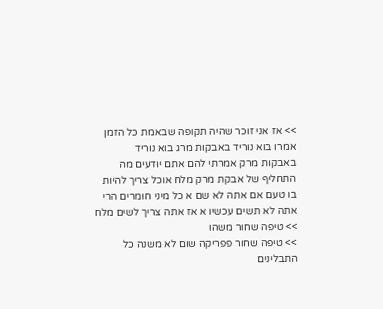>> אז אני זוכר שהיה תקופה שבאמת כל הזמן
אמרו בוא נוריד באבקות מרג בוא נוריד
באבקות מרק אמרתי להם אתם יודעים מה
התחליף של אבקת מרק מלח אוכל צריך להיות
בו טעם אם אתה לא שם א כל מיני חומרים הרי
אתה לא תשים עכשיו א אז אתה צריך לשים מלח
>> טיפה שחור משהו
>> טיפה שחור פפריקה שום לא משנה כל התבלינים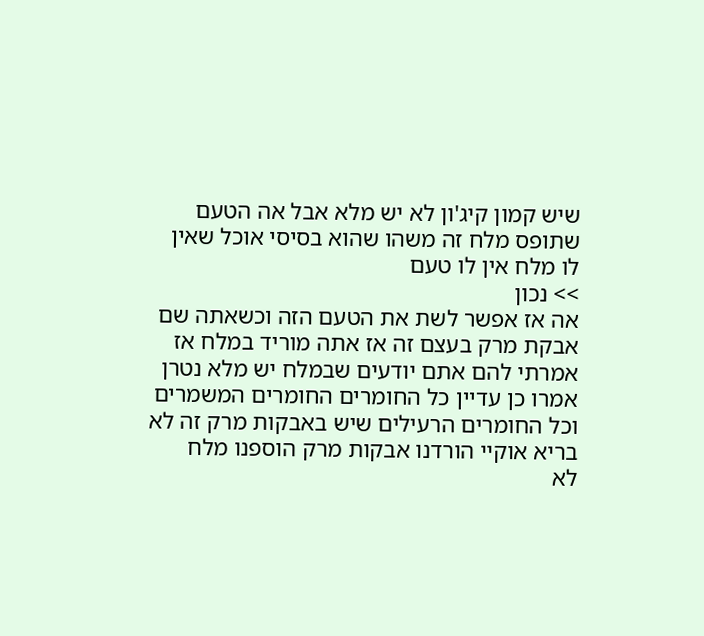שיש קמון קיג'ון לא יש מלא אבל אה הטעם
שתופס מלח זה משהו שהוא בסיסי אוכל שאין
לו מלח אין לו טעם
>> נכון
אה אז אפשר לשת את הטעם הזה וכשאתה שם
אבקת מרק בעצם זה אז אתה מוריד במלח אז
אמרתי להם אתם יודעים שבמלח יש מלא נטרן
אמרו כן עדיין כל החומרים החומרים המשמרים
וכל החומרים הרעילים שיש באבקות מרק זה לא
בריא אוקיי הורדנו אבקות מרק הוספנו מלח
לא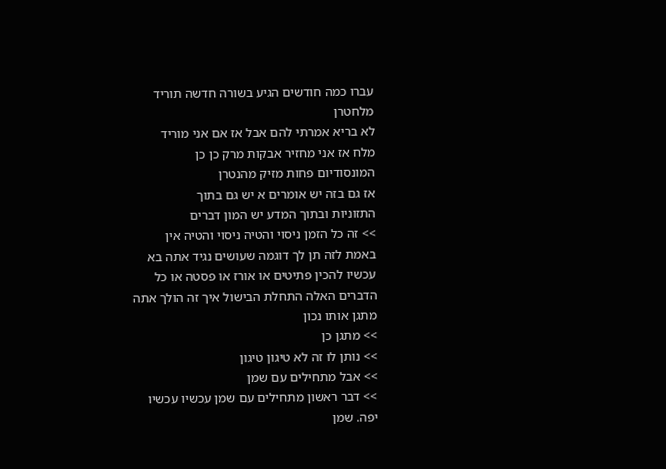עברו כמה חודשים הגיע בשורה חדשה תוריד
מלחטרן
לא בריא אמרתי להם אבל אז אם אני מוריד
מלח אז אני מחזיר אבקות מרק כן כן
המונסודיום פחות מזיק מהנטרן
אז גם בזה יש אומרים א יש גם בתוך
התזוניות ובתוך המדע יש המון דברים
>> זה כל הזמן ניסוי והטיה ניסוי והטיה אין
באמת לזה תן לך דוגמה שעושים נגיד אתה בא
עכשיו להכין פתיטים או אורז או פסטה או כל
הדברים האלה התחלת הבישול איך זה הולך אתה
מתגן אותו נכון
>> מתגן כן
>> נותן לו זה לא טיגון טיגון
>> אבל מתחילים עם שמן
>> דבר ראשון מתחילים עם שמן עכשיו עכשיו
יפה. שמן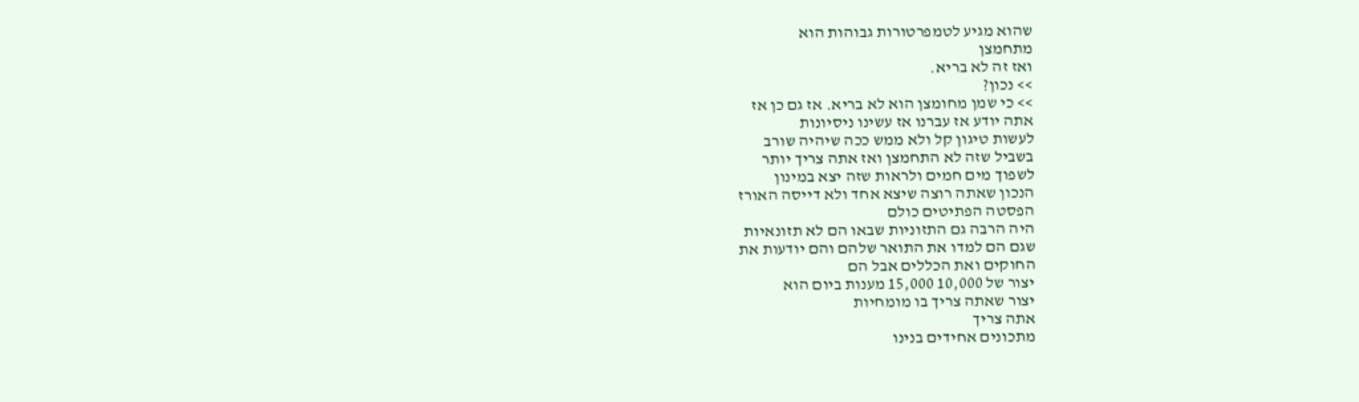שהוא מגיע לטמפרטורות גבוהות הוא
מתחמצן
ואז זה לא בריא.
>> נכון?
>> כי שמן מחומצן הוא לא בריא. אז גם כן אז
אתה יודע אז עברנו אז עשינו ניסיונות
לעשות טיגון קל ולא ממש ככה שיהיה שורב
בשביל שזה לא התחמצן ואז אתה צריך יותר
לשפוך מים חמים ולראות שזה יצא במינון
הנכון שאתה רוצה שיצא אחד ולא דייסה האורז
הפסטה הפתיטים כולם
היה הרבה גם התזוניות שבאו הם לא תזונאיות
שגם הם למדו את התואר שלהם והם יודעות את
החוקים ואת הכללים אבל הם
יצור של 10,000 15,000 מענות ביום הוא
יצור שאתה צריך בו מומחיות
אתה צריך
מתכונים אחידים בנינו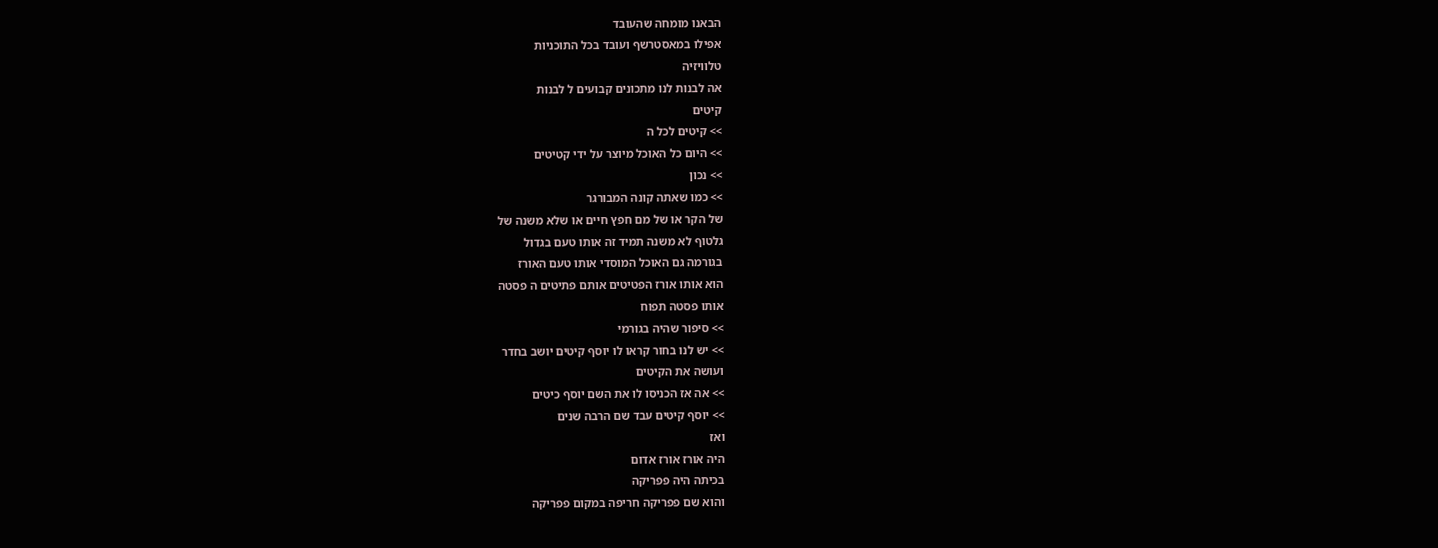הבאנו מומחה שהעובד
אפילו במאסטרשף ועובד בכל התוכניות
טלוויזיה
אה לבנות לנו מתכונים קבועים ל לבנות
קיטים
>> קיטים לכל ה
>> היום כל האוכל מיוצר על ידי קטיטים
>> נכון
>> כמו שאתה קונה המבורגר
של הקר או של מם חפץ חיים או שלא משנה של
גלטוף לא משנה תמיד זה אותו טעם בגדול
בגורמה גם האוכל המוסדי אותו טעם האורז
הוא אותו אורז הפטיטים אותם פתיטים ה פסטה
אותו פסטה תפוח
>> סיפור שהיה בגורמי
>> יש לנו בחור קראו לו יוסף קיטים יושב בחדר
ועושה את הקיטים
>> אה אז הכניסו לו את השם יוסף כיטים
>> יוסף קיטים עבד שם הרבה שנים
ואז
היה אורז אורז אדום
בכיתה היה פפריקה
והוא שם פפריקה חריפה במקום פפריקה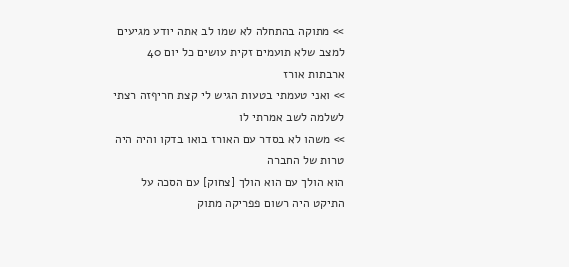>> מתוקה בהתחלה לא שמו לב אתה יודע מגיעים
למצב שלא תועמים זקית עושים כל יום 40
ארבתות אורז
>> ואני טעמתי בטעות הגיש לי קצת חריףזה רצתי
לשלמה לשב אמרתי לו
>> משהו לא בסדר עם האורז בואו בדקו והיה היה
טרות של החברה
הוא הולך עם הוא הולך [צחוק] עם הסכה על
התיקט היה רשום פפריקה מתוק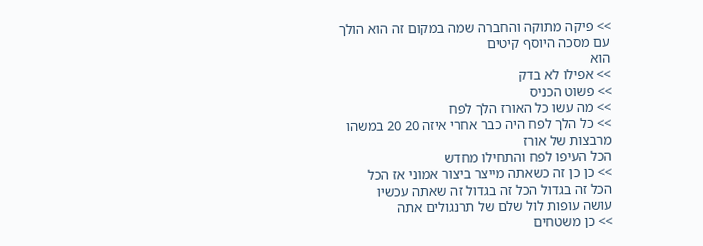>> פיקה מתוקה והחברה שמה במקום זה הוא הולך
עם מסכה היוסף קיטים
הוא
>> אפילו לא בדק
>> פשוט הכניס
>> מה עשו כל האורז הלך לפח
>> כל הלך לפח היה כבר אחרי איזה 20 20 במשהו
מרבצות של אורז
הכל העיפו לפח והתחילו מחדש
>> כן כן זה כשאתה מייצר ביצור אמוני אז הכל
הכל זה בגדול הכל זה בגדול זה שאתה עכשיו
עושה עופות לול שלם של תרנגולים אתה
>> כן משטחים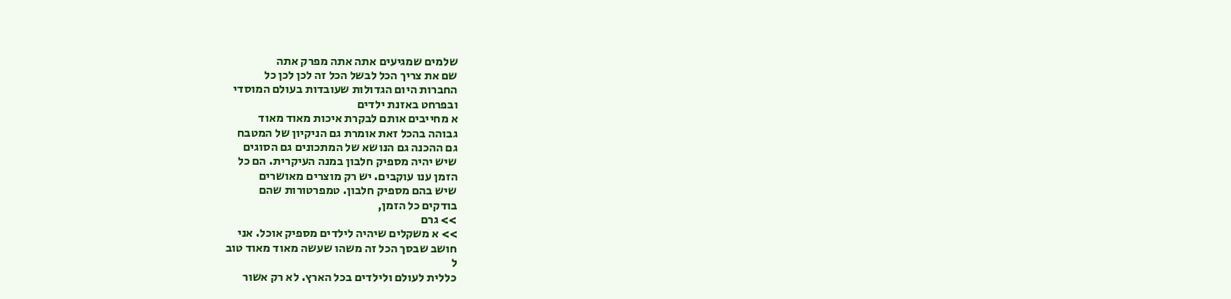שלמים שמגיעים אתה אתה מפרק אתה
שם את צריך הכל לבשל הכל זה לכן לכן כל
החברות היום הגדולות שעובדות בעולם המוסדי
ובפרחט באזנת ילדים
א מחייבים אותם לבקרת איכות מאוד מאוד
גבוהה בהכל זאת אומרת גם הניקיון של המטבח
גם ההכנה גם הנושא של המתכונים גם הסוגים
שיש יהיה מספיק חלבון במנה העיקרית. הם כל
הזמן ענו עוקבים. יש רק מוצרים מאושרים
שיש בהם מספיק חלבון. טמפרטורות שהם
בודקים כל הזמן,
>> גרם
>> א משקלים שיהיה לילדים מספיק אוכל. אני
חושב שבסך הכל זה משהו שעשה מאוד מאוד טוב
ל
כללית לעולם ולילדים בכל הארץ. לא רק אשור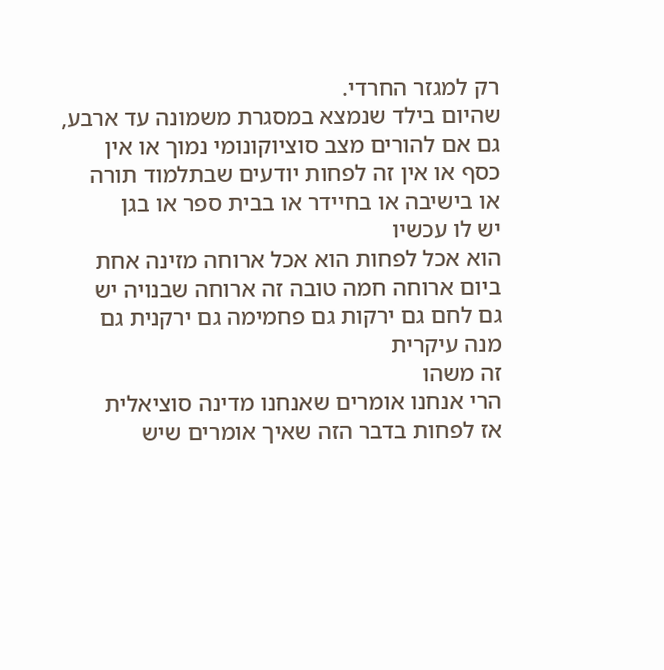רק למגזר החרדי.
שהיום בילד שנמצא במסגרת משמונה עד ארבע,
גם אם להורים מצב סוציוקונומי נמוך או אין
כסף או אין זה לפחות יודעים שבתלמוד תורה
או בישיבה או בחיידר או בבית ספר או בגן
יש לו עכשיו
הוא אכל לפחות הוא אכל ארוחה מזינה אחת
ביום ארוחה חמה טובה זה ארוחה שבנויה יש
גם לחם גם ירקות גם פחמימה גם ירקנית גם
מנה עיקרית
זה משהו
הרי אנחנו אומרים שאנחנו מדינה סוציאלית
אז לפחות בדבר הזה שאיך אומרים שיש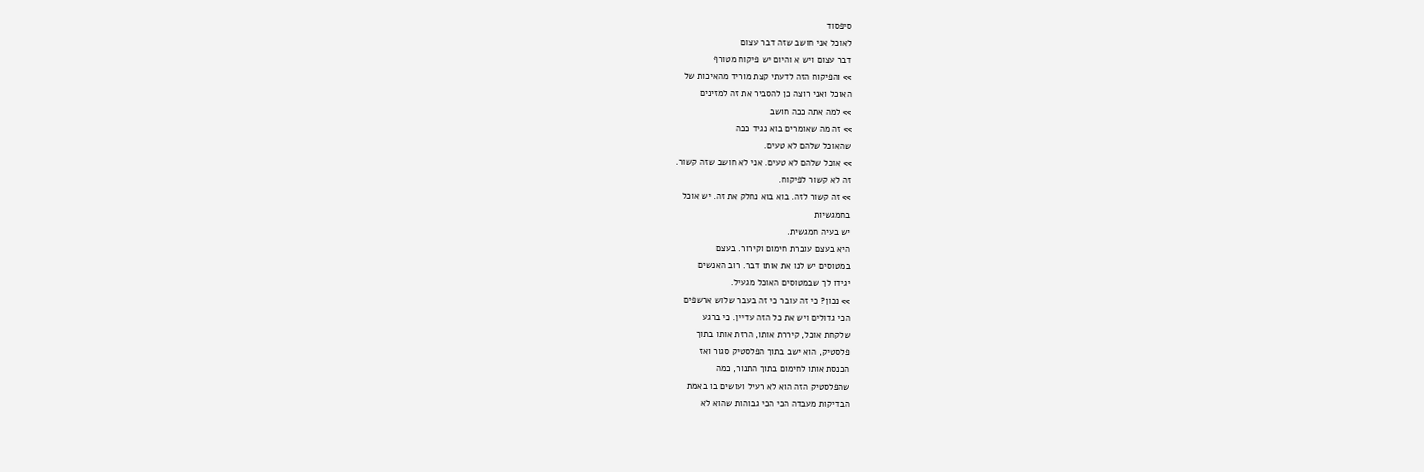סיפסוד
לאוכל אני חושב שזה דבר עצום
דבר עצום ויש א והיום יש פיקוח מטורף
>> והפיקוח הזה לדעתי קצת מוריד מהאיכות של
האוכל ואני רוצה כן להסביר את זה למזינים
>> למה אתה ככה חושב
>> זה מה שאומרים בוא נגיד ככה
שהאוכל שלהם לא טעים.
>> אוכל שלהם לא טעים. אני לא חושב שזה קשור.
זה לא קשור לפיקוח.
>> זה קשור לזה. בוא בוא נחלק את זה. יש אוכל
בחמגשיות
יש בעיה חמגשית.
היא בעצם עוברת חימום וקירור. בעצם
במטוסים יש לנו את אותו דבר. רוב האנשים
יגידו לך שבמטוסים האוכל מגעיל.
>> נכון? כי זה עובר כי זה בעבר שלוש ארשפים
הכי גדולים ויש את כל הזה עדיין. כי ברגע
שלקחת אוכל, קיררת אותו, הרזת אותו בתוך
פלסטיק, הוא ישב בתוך הפלסטיק סגור ואז
הכנסת אותו לחימום בתוך התנור, כמה
שהפלסטיק הזה הוא לא רעיל ועושים בו באמת
הבדיקות מעבדה הכי הכי גבוהות שהוא לא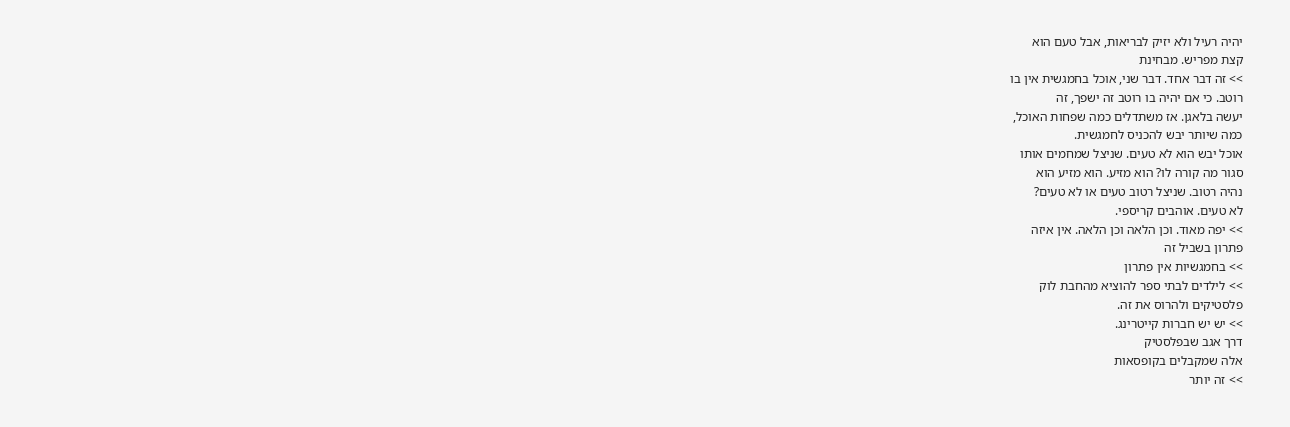יהיה רעיל ולא יזיק לבריאות, אבל טעם הוא
קצת מפריש. מבחינת
>> זה דבר אחד. דבר שני, אוכל בחמגשית אין בו
רוטב. כי אם יהיה בו רוטב זה ישפך, זה
יעשה בלאגן. אז משתדלים כמה שפחות האוכל,
כמה שיותר יבש להכניס לחמגשית.
אוכל יבש הוא לא טעים. שניצל שמחמים אותו
סגור מה קורה לו? הוא מזיע. הוא מזיע הוא
נהיה רטוב. שניצל רטוב טעים או לא טעים?
לא טעים. אוהבים קריספי.
>> יפה מאוד. וכן הלאה וכן הלאה. אין איזה
פתרון בשביל זה
>> בחמגשיות אין פתרון
>> לילדים לבתי ספר להוציא מהחבת לוק
פלסטיקים ולהרוס את זה.
>> יש יש חברות קייטרינג.
דרך אגב שבפלסטיק
אלה שמקבלים בקופסאות
>> זה יותר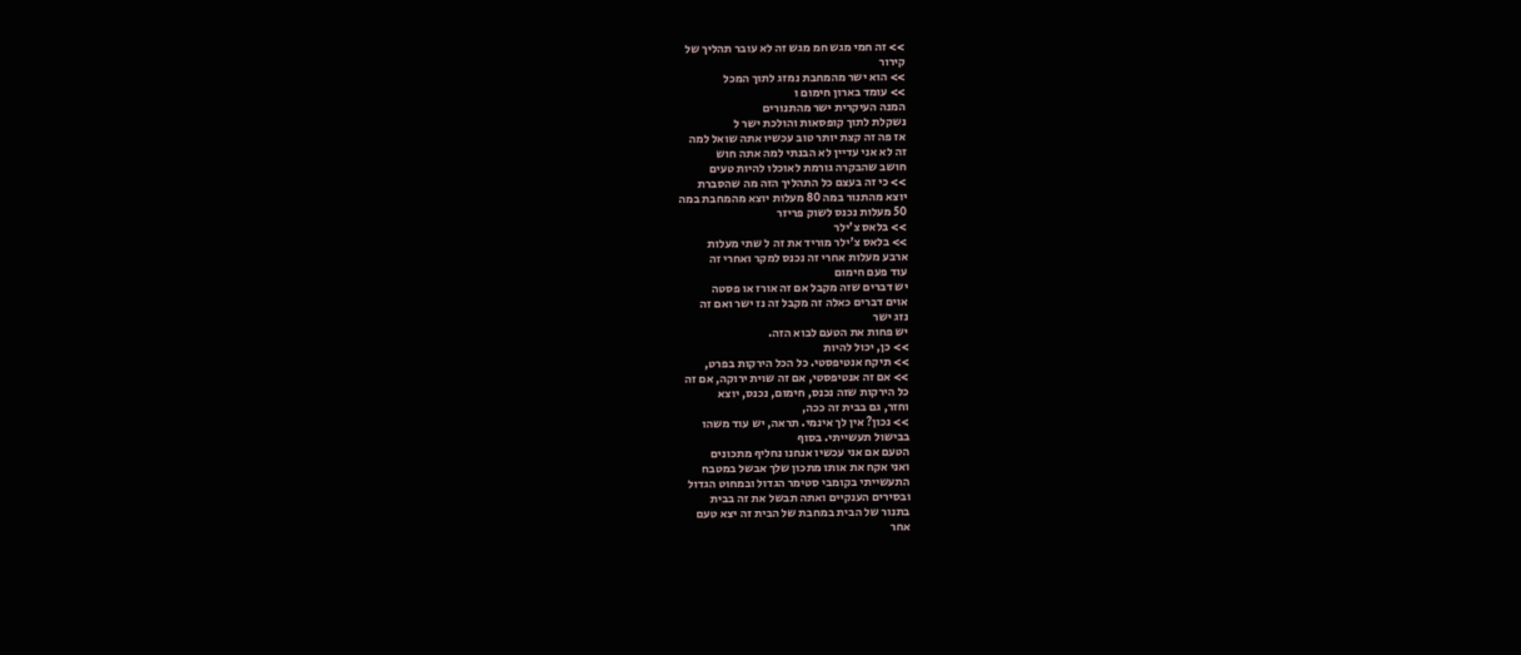>> זה חמי מגש חמ מגש זה לא עובר תהליך של
קירור
>> הוא ישר מהמחבת נמזג לתוך המכל
>> עומד בארון חימום ו
המנה העיקרית ישר מהתנורים
נשקלת לתוך קופסאות והולכת ישר ל
אז פה זה קצת יותר טוב עכשיו אתה שואל למה
זה לא אני עדיין לא הבנתי למה אתה חוש
חושב שהבקרה גורמת לאוכלו להיות טעים
>> כי זה בעצם כל התהליך הזה מה שהסברת
יוצא מהתנור במה 80 מעלות יוצא מהמחבת במה
50 מעלות נכנס לשוק פריזר
>> בלאס צ'ילר
>> בלאס צ'ילר מוריד את זה ל שתי מעלות
ארבע מעלות אחרי זה נכנס למקר ואחרי זה
עוד פעם חימום
יש דברים שזה מקבל אם זה אורז או פסטה
אוים דברים כאלה זה מקבל זה נז ישר ואם זה
נזג ישר
יש פחות את הטעם לבוא הזה.
>> כן, יכול להיות
>> תיקח אנטיפסטי. כל הכל הירקות בפרט,
>> אם זה אנטיפסטי, אם זה שוית ירוקה, אם זה
כל הירקות שזה נכנס, חימום, נכנס, יוצא
וחזר, גם בבית זה ככה,
>> נכון? אין לך אינמי. תראה, יש עוד משהו
בבישול תעשייתי. בסוף
הטעם אם אני עכשיו אנחנו נחליף מתכונים
ואני אקח את אותו מתכון שלך אבשל במטבח
התעשייתי בקומבי סטימר הגדול ובמחוט הגדול
ובסירים הענקיים ואתה תבשל את זה בבית
בתנור של הבית במחבת של הבית זה יצא טעם
אחר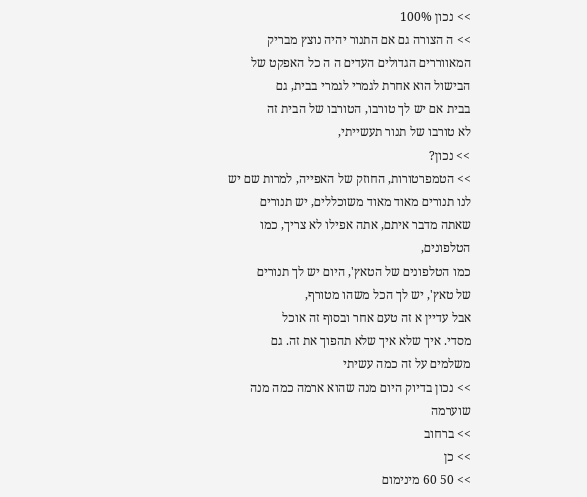>> נכון 100%
>> ה הצורה גם אם התנור יהיה נוצץ מבריק
המאווררים הגדולים העדים ה ה כל האפקט של
הבישול הוא אחרת לגמרי לגמרי בבית, גם
בבית אם יש לך טורבו, הטורבו של הבית זה
לא טורבו של תנור תעשייתי,
>> נכון?
>> הטמפרטורות, החוזק של האפייה, למרות שם יש
לנו תנורים מאוד מאוד משוכללים, יש תנורים
שאתה מדבר איתם, אתה אפילו לא צריך, כמו
הטלפונים,
כמו הטלפונים של הטאץ', היום יש לך תנורים
של טאץ', יש לך הכל משהו מטורף,
אבל עדיין א זה טעם אחר ובסוף זה אוכל
מסדי. איך שלא איך שלא תהפוך את זה. גם
משלמים על זה כמה עשיתי
>> נכון בדיוק היום מנה שהוא ארמה כמה מנה
שוערמה
>> ברחוב
>> כן
>> 50 60 מינימום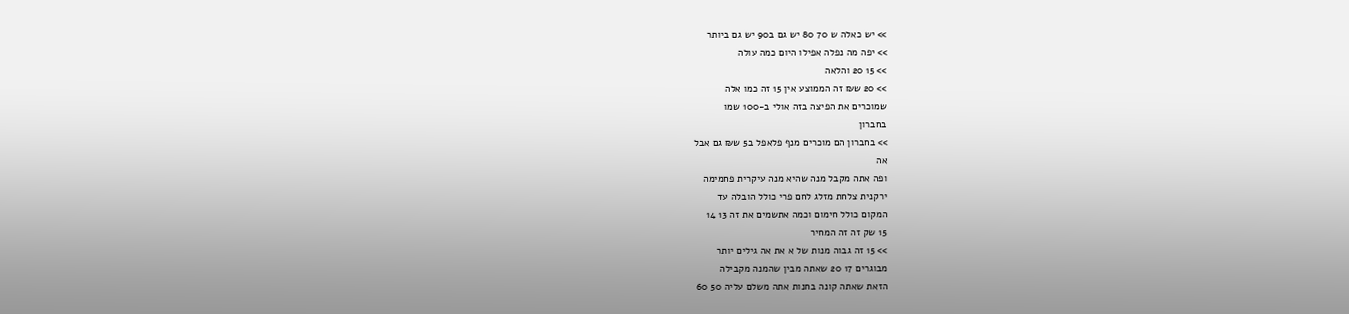>> יש כאלה ש 70 80 יש גם ב90 יש גם ביותר
>> יפה מה נפלה אפילו היום כמה עולה
>> 15 20 והלאה
>> 20 ש₪ זה הממוצע אין 15 זה כמו אלה
שמוכרים את הפיצה בזה אולי ב-100 שמו
בחברון
>> בחברון הם מוכרים מנף פלאפל ב5 ש₪ גם אבל
אה
ופה אתה מקבל מנה שהיא מנה עיקרית פחמימה
ירקנית צלחת מזלג לחם פרי כולל הובלה עד
המקום כולל חימום וכמה אתשמים את זה 13 14
15 שק זה זה המחיר
>> 15 זה גבוה מנות של א את אה גילים יותר
מבוגרים 17 20 שאתה מבין שהמנה מקבילה
הזאת שאתה קונה בחנות אתה משלם עליה 50 60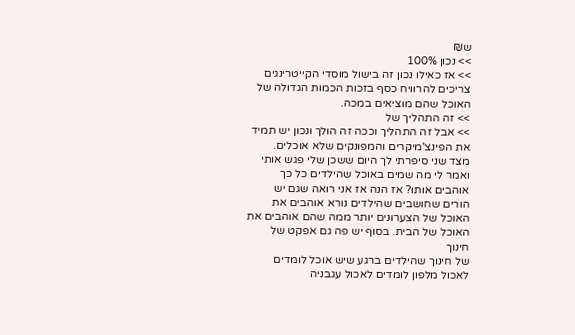ש₪
>> נכון 100%
>> אז כאילו נכון זה בישול מוסדי הקייטרינגים
צריכים להרוויח כסף בזכות הכמות הגדולה של
האוכל שהם מוציאים במכה.
>> זה התהליך של
>> אבל זה התהליך וככה זה הולך ונכון יש תמיד
את הפינצ'מיקרים והמפונקים שלא אוכלים.
מצד שני סיפרתי לך היום ששכן שלי פגש אותי
ואמר לי מה שמים באוכל שהילדים כל כך
אוהבים אותו? אז הנה אז אני רואה שגם יש
הורים שחושבים שהילדים נורא אוהבים את
האוכל של הצערונים יותר ממה שהם אוהבים את
האוכל של הבית. בסוף יש פה גם אפקט של
חינוך
של חינוך שהילדים ברגע שיש אוכל לומדים
לאכול מלפון לומדים לאכול עגבניה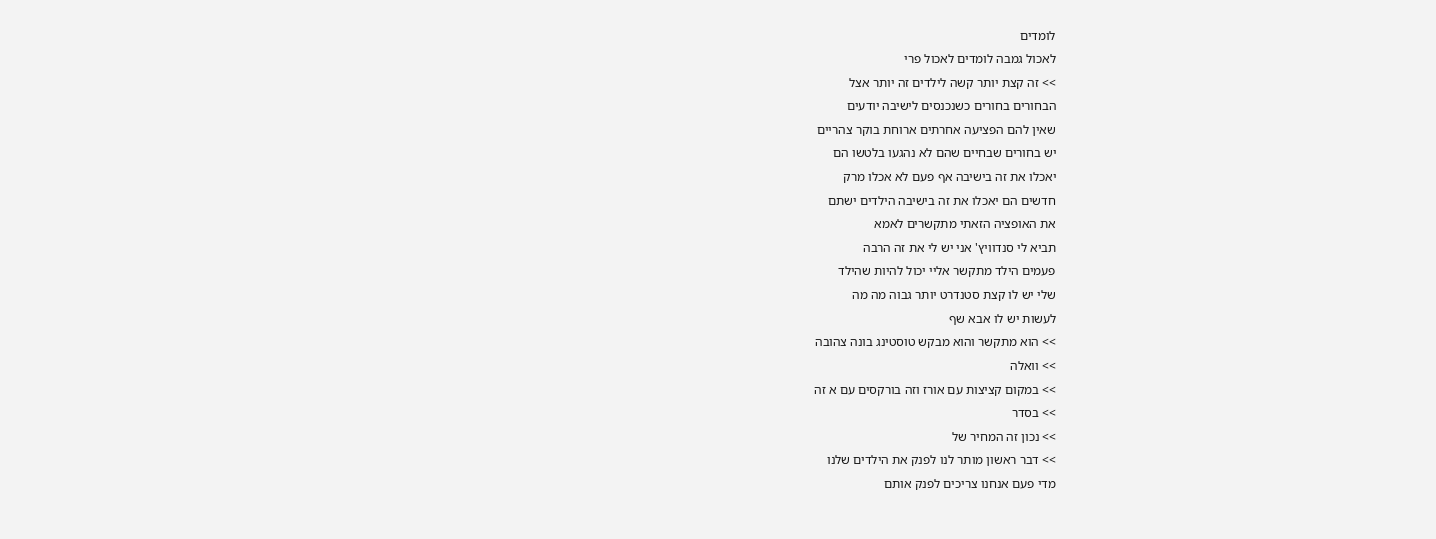לומדים
לאכול גמבה לומדים לאכול פרי
>> זה קצת יותר קשה לילדים זה יותר אצל
הבחורים בחורים כשנכנסים לישיבה יודעים
שאין להם הפציעה אחרתים ארוחת בוקר צהריים
יש בחורים שבחיים שהם לא נהגעו בלטשו הם
יאכלו את זה בישיבה אף פעם לא אכלו מרק
חדשים הם יאכלו את זה בישיבה הילדים ישתם
את האופציה הזאתי מתקשרים לאמא
תביא לי סנדוויץ' אני יש לי את זה הרבה
פעמים הילד מתקשר אליי יכול להיות שהילד
שלי יש לו קצת סטנדרט יותר גבוה מה מה
לעשות יש לו אבא שף
>> הוא מתקשר והוא מבקש טוסטינג בונה צהובה
>> וואלה
>> במקום קציצות עם אורז וזה בורקסים עם א זה
>> בסדר
>> נכון זה המחיר של
>> דבר ראשון מותר לנו לפנק את הילדים שלנו
מדי פעם אנחנו צריכים לפנק אותם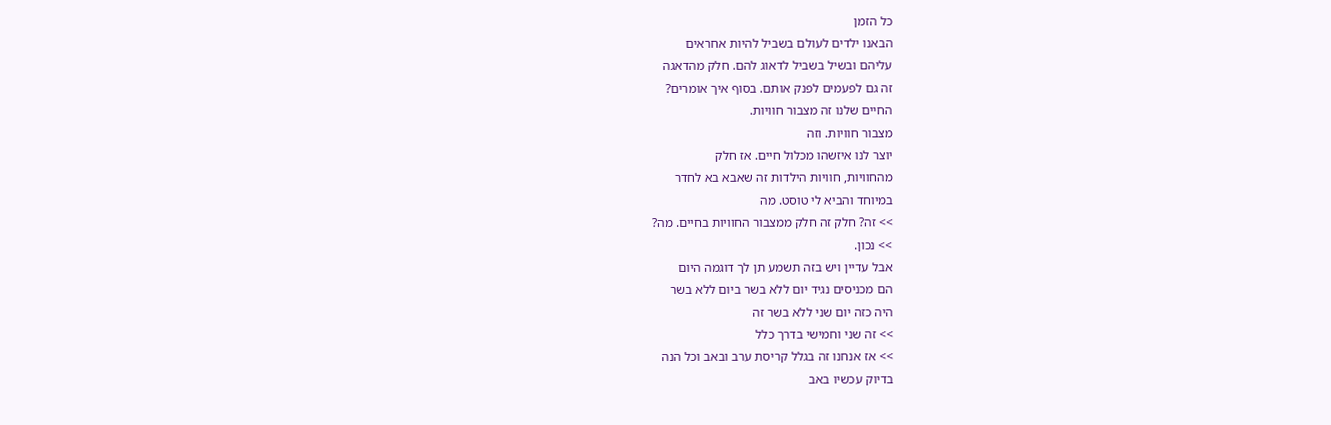כל הזמן
הבאנו ילדים לעולם בשביל להיות אחראים
עליהם ובשיל בשביל לדאוג להם. חלק מהדאגה
זה גם לפעמים לפנק אותם. בסוף איך אומרים?
החיים שלנו זה מצבור חוויות.
מצבור חוויות. וזה
יוצר לנו איזשהו מכלול חיים. אז חלק
מהחוויות, חוויות הילדות זה שאבא בא לחדר
במיוחד והביא לי טוסט. מה
>> זה? חלק זה חלק ממצבור החוויות בחיים. מה?
>> נכון.
אבל עדיין ויש בזה תשמע תן לך דוגמה היום
הם מכניסים נגיד יום ללא בשר ביום ללא בשר
היה כזה יום שני ללא בשר זה
>> זה שני וחמישי בדרך כלל
>> אז אנחנו זה בגלל קריסת ערב ובאב וכל הנה
בדיוק עכשיו באב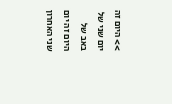>> היום זה יום שני של באב של היום זה יום
שני האחרון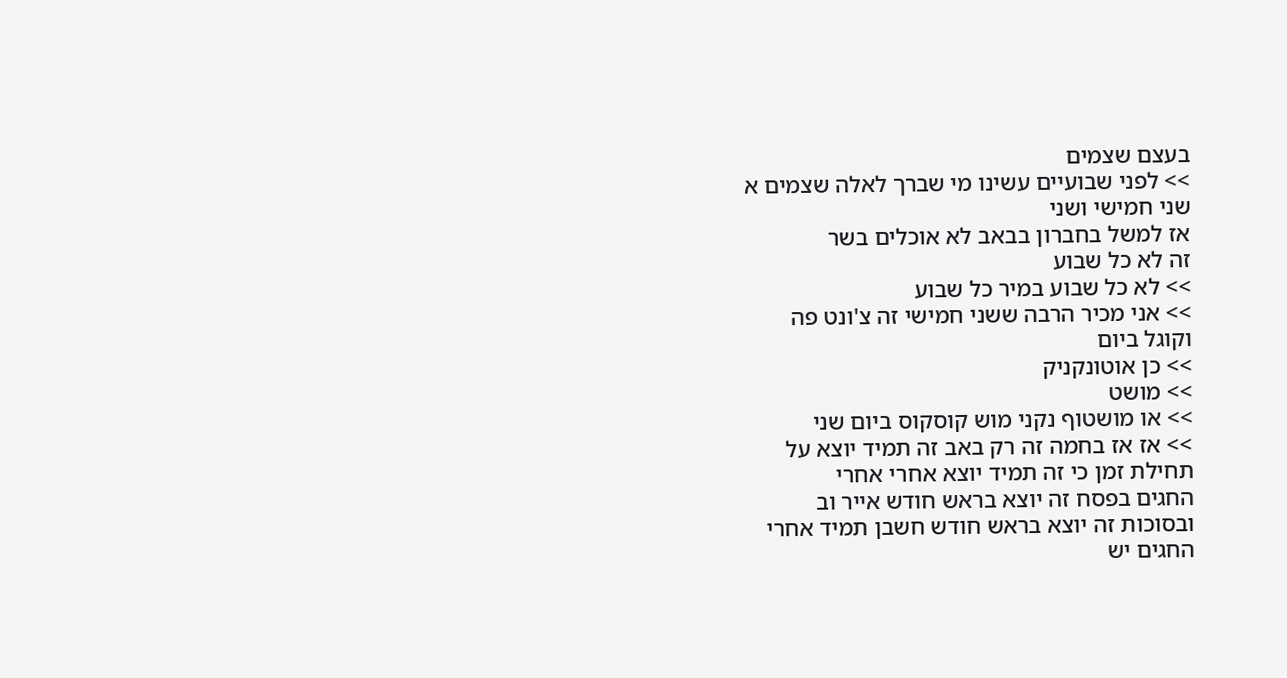בעצם שצמים
>> לפני שבועיים עשינו מי שברך לאלה שצמים א
שני חמישי ושני
אז למשל בחברון בבאב לא אוכלים בשר
זה לא כל שבוע
>> לא כל שבוע במיר כל שבוע
>> אני מכיר הרבה ששני חמישי זה צ'ונט פה
וקוגל ביום
>> כן אוטונקניק
>> מושט
>> או מושטוף נקני מוש קוסקוס ביום שני
>> אז אז בחמה זה רק באב זה תמיד יוצא על
תחילת זמן כי זה תמיד יוצא אחרי אחרי
החגים בפסח זה יוצא בראש חודש אייר וב
ובסוכות זה יוצא בראש חודש חשבן תמיד אחרי
החגים יש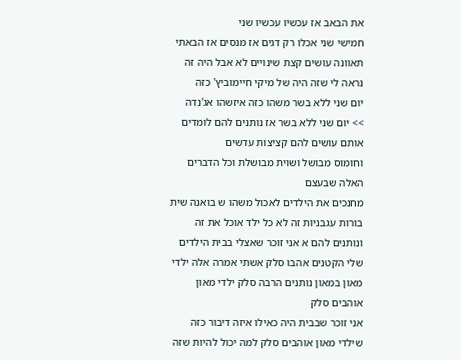את הבאב אז עכשיו עכשיו שני
חמישי שני אכלו רק דגים אז מנסים אז הבאתי
תאוונה עושים קצת שינויים לא אבל היה זה
נראה לי שזה היה של מיקי חיימוביץ' כזה
יום שני ללא בשר משהו כזה איזשהו אג'נדה
>> יום שני ללא בשר אז נותנים להם לומדים
אותם עושים להם קציצות עדשים
וחומוס מבושל ושוית מבושלת וכל הדברים
האלה שבעצם
מחנכים את הילדים לאכול משהו ש בואנה שית
בורות עגבניות זה לא כל ילד אוכל את זה
ונותנים להם א אני זוכר שאצלי בבית הילדים
שלי הקטנים אהבו סלק אשתי אמרה אלה ילדי
מאון במאון נותנים הרבה סלק ילדי מאון
אוהבים סלק
אני זוכר שבבית היה כאילו איזה דיבור כזה
שילדי מאון אוהבים סלק למה יכול להיות שזה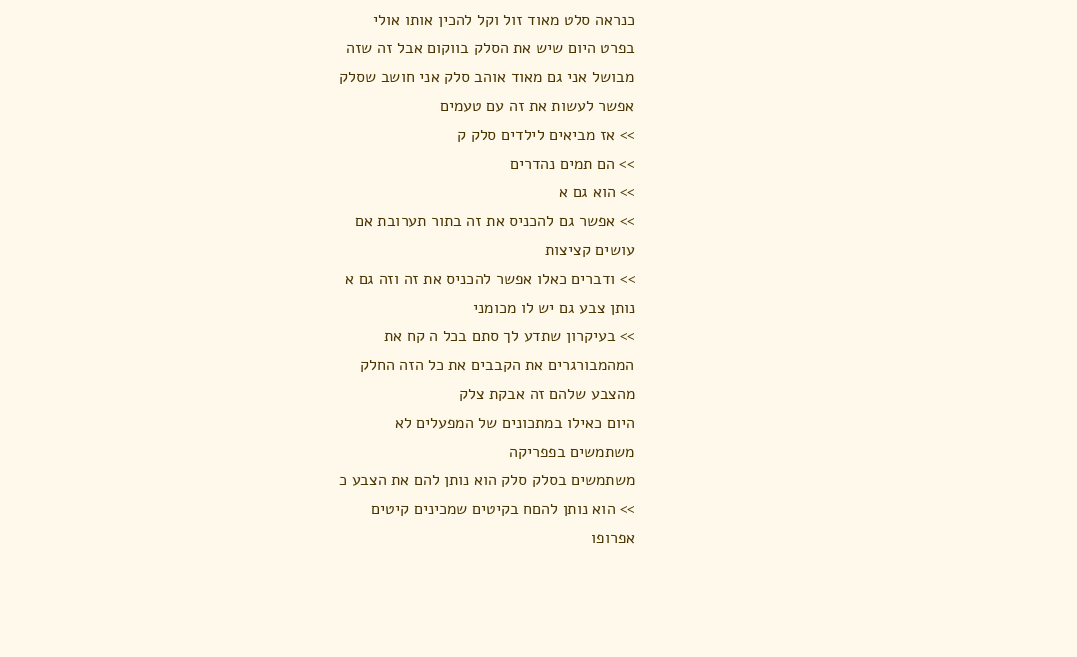כנראה סלט מאוד זול וקל להכין אותו אולי
בפרט היום שיש את הסלק בווקום אבל זה שזה
מבושל אני גם מאוד אוהב סלק אני חושב שסלק
אפשר לעשות את זה עם טעמים
>> אז מביאים לילדים סלק ק
>> הם תמים נהדרים
>> הוא גם א
>> אפשר גם להכניס את זה בתור תערובת אם
עושים קציצות
>> ודברים כאלו אפשר להכניס את זה וזה גם א
נותן צבע גם יש לו מכומני
>> בעיקרון שתדע לך סתם בכל ה קח את
המהמבורגרים את הקבבים את כל הזה החלק
מהצבע שלהם זה אבקת צלק
היום כאילו במתכונים של המפעלים לא
משתמשים בפפריקה
משתמשים בסלק סלק הוא נותן להם את הצבע כ
>> הוא נותן להםח בקיטים שמכינים קיטים
אפרופו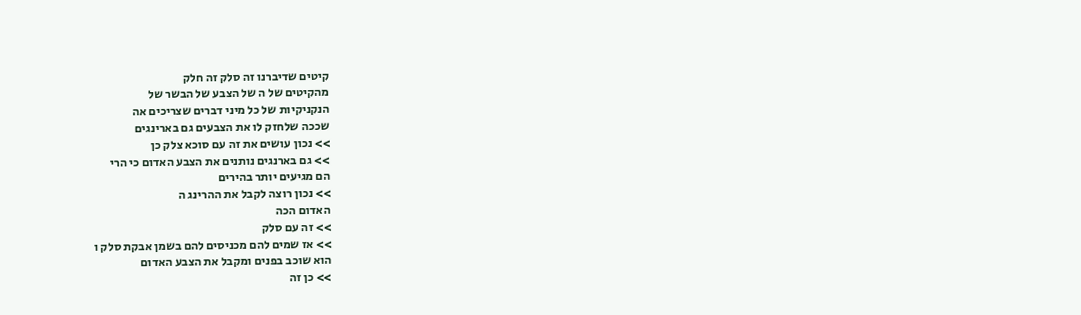קיטים שדיברנו זה סלק זה חלק
מהקיטים של ה של הצבע של הבשר של
הנקניקיות של כל מיני דברים שצריכים אה
שככה שלחזק לו את הצבעים גם בארינגים
>> נכון עושים את זה עם סוכא צלק כן
>> גם בארנגים נותנים את הצבע האדום כי הרי
הם מגיעים יותר בהירים
>> נכון רוצה לקבל את ההרינג ה
האדום הכה
>> זה עם סלק
>> אז שמים להם מכניסים להם בשמן אבקת סלק ו
הוא שוכב בפנים ומקבל את הצבע האדום
>> כן זה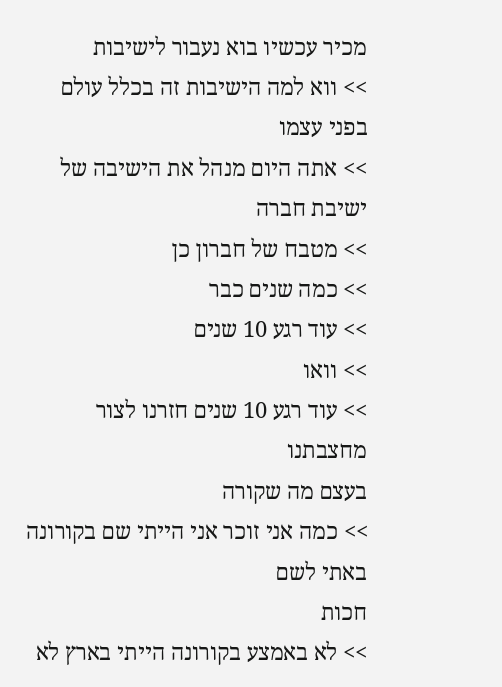מכיר עכשיו בוא נעבור לישיבות
>> ווא למה הישיבות זה בכלל עולם בפני עצמו
>> אתה היום מנהל את הישיבה של ישיבת חברה
>> מטבח של חברון כן
>> כמה שנים כבר
>> עוד רגע 10 שנים
>> וואו
>> עוד רגע 10 שנים חזרנו לצור מחצבתנו
בעצם מה שקורה
>> כמה אני זוכר אני הייתי שם בקורונה
באתי לשם
חכות
>> לא באמצע בקורונה הייתי בארץ לא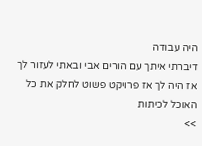היה עבודה
דיברתי איתך עם הורים אבי ובאתי לעזור לך
אז היה לך אז פרויקט פשוט לחלק את כל
האוכל לכיתות
>>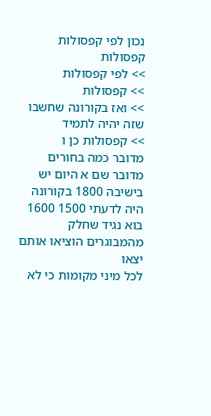נכון לפי קפסולות קפסולות
>> לפי קפסולות
>> קפסולות
>> ואז בקורונה שחשבו שזה יהיה לתמיד
>> קפסולות כן ו
מדובר כמה בחורים מדובר שם א היום יש
בישיבה 1800 בקורונה היה לדעתי 1500 1600
בוא נגיד שחלק מהמבוגרים הוציאו אותם יצאו
לכל מיני מקומות כי לא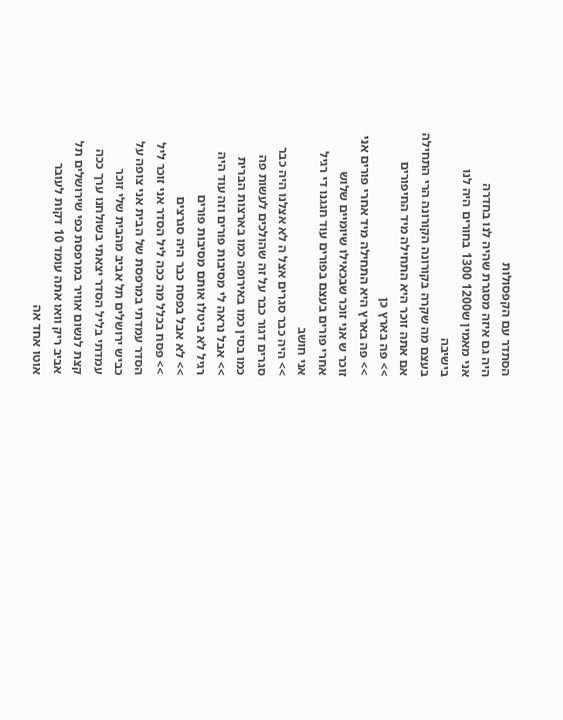הסתדר עם הקפסולות
היה גם איזה מסגרת שהיה לנו בחדרה
אני מאמין ש1200 1300 בחורים היה לנו
בישיבה
בעצם מה שקרה בקורונה הקורונה הרי התחילה
אם אתה זוכר היא התחילה מיד החיפורים
>> פה בארץ כן
>> פה בארץ היא התחילה מיד אחרי פורים אני
זוכר ש אני זוכר שבכאילו שיומיים שלוש
אחרי פורים בעצם בפורים עוד חגגנו די רגיל
אני חושב
>> היה כבר סגרים אצל ה לא אצלנו היה כבר
סגרים דגור כבר על זה שהולכים לעשות פה
כמו בסין כמו באירופה כמו בארצות הברית
>> אבל נראה לי מסיבות פורים וזה עוד היה
רגיל לא ביטלו אותם מסיבות פורים
>> לא אבל בפסח כבר היה סגרצים
>> פסח בכלל מה ככה ליל הסדר אני זוכר ליל
הסדר עמדתי במרפסת של הבית אני צופה על
כביש ירושלים תל אביב מהבית שלי זוכר
עמדתי בליל הסדר יצאתי בשולחנו ערך ככה
קצת לנשום אוויר במרפסת כפי שירושלים תל
אביב ריק וואו אתה עומד 10 דקות לעובר
אוטו אחד אה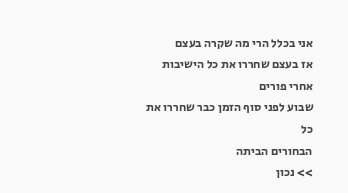אני בכלל הרי מה שקרה בעצם
אז בעצם שחררו את כל הישיבות אחרי פורים
שבוע לפני סוף הזמן כבר שחררו את כל
הבחורים הביתה
>> נכון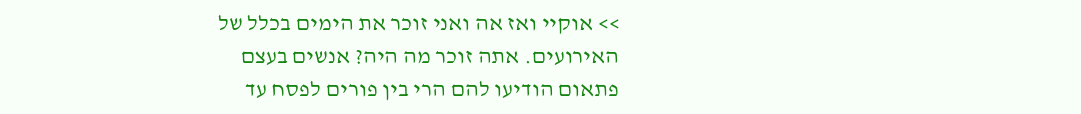>> אוקיי ואז אה ואני זוכר את הימים בכלל של
האירועים. אתה זוכר מה היה? אנשים בעצם
פתאום הודיעו להם הרי בין פורים לפסח עד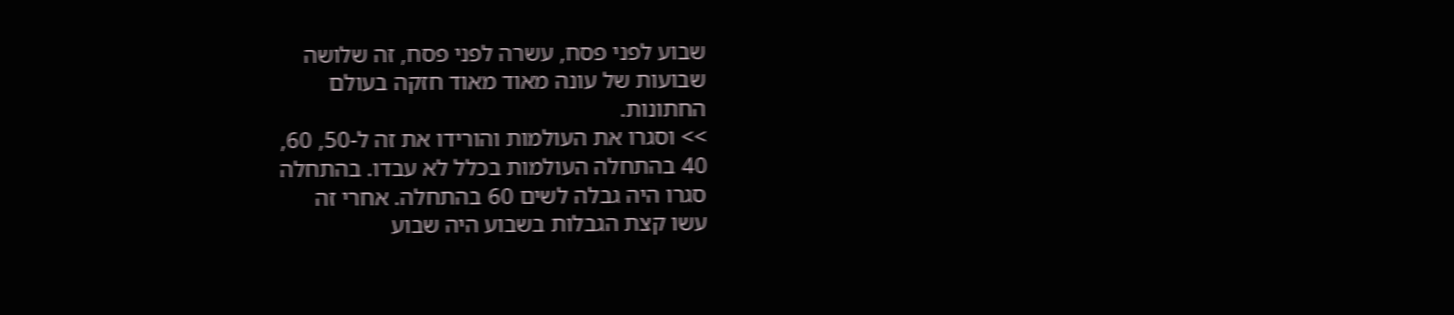שבוע לפני פסח, עשרה לפני פסח, זה שלושה
שבועות של עונה מאוד מאוד חזקה בעולם
החתונות.
>> וסגרו את העולמות והורידו את זה ל-50, 60,
40 בהתחלה העולמות בכלל לא עבדו. בהתחלה
סגרו היה גבלה לשים 60 בהתחלה. אחרי זה
עשו קצת הגבלות בשבוע היה שבוע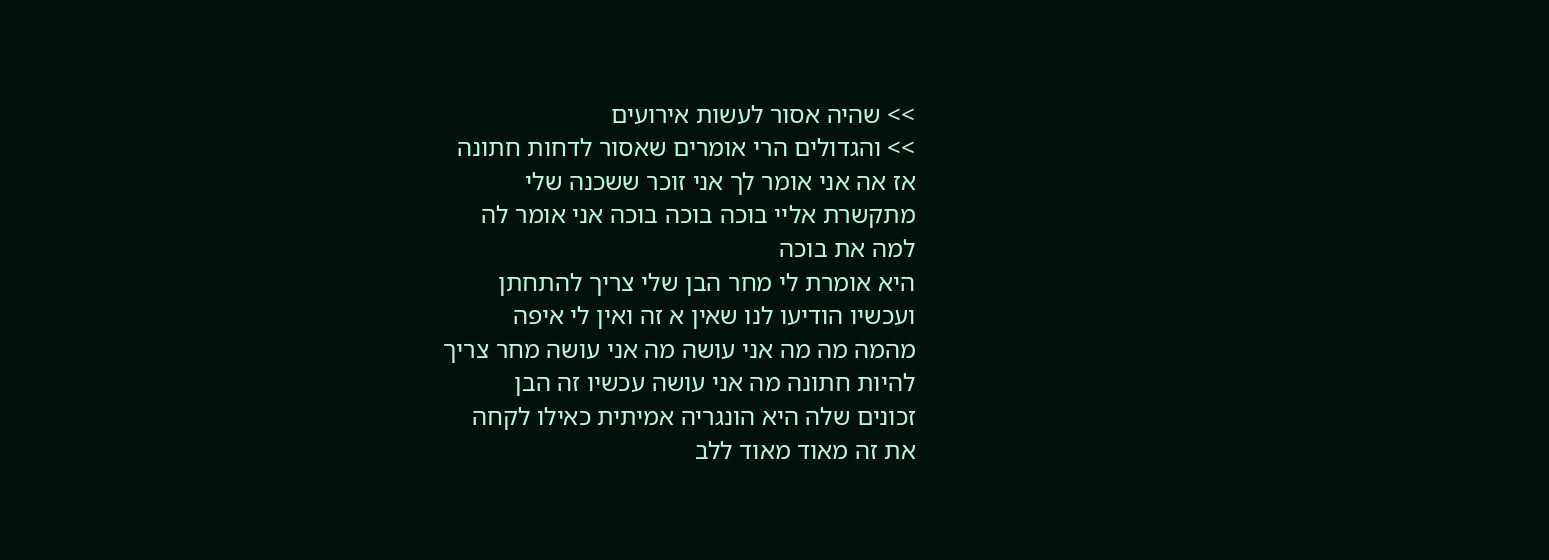>> שהיה אסור לעשות אירועים
>> והגדולים הרי אומרים שאסור לדחות חתונה
אז אה אני אומר לך אני זוכר ששכנה שלי
מתקשרת אליי בוכה בוכה בוכה אני אומר לה
למה את בוכה
היא אומרת לי מחר הבן שלי צריך להתחתן
ועכשיו הודיעו לנו שאין א זה ואין לי איפה
מהמה מה מה אני עושה מה אני עושה מחר צריך
להיות חתונה מה אני עושה עכשיו זה הבן
זכונים שלה היא הונגריה אמיתית כאילו לקחה
את זה מאוד מאוד ללב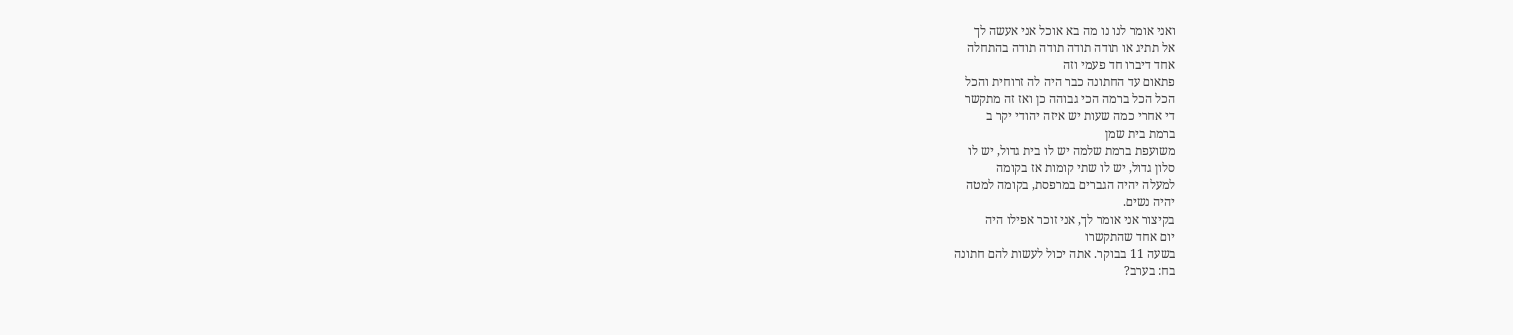ואני אומר לנו נו מה בא אוכל אני אעשה לך
אל תתיג או תודה תודה תודה תודה בהתחלה
אחד דיברו חד פעמי וזה
פתאום עד החתונה כבר היה לה זרוחית והכל
הכל הכל ברמה הכי גבוהה כן ואז זה מתקשר
די אחרי כמה שעות יש איזה יהודי יקר ב
ברמת בית שמן
משועפת ברמת שלמה יש לו בית גדול, יש לו
סלון גדול, יש לו שתי קומות אז בקומה
למעלה יהיה הגברים במרפסת, בקומה למטה
יהיה נשים.
בקיצור אני אומר לך, אני זוכר אפילו היה
יום אחד שהתקשרו
בשעה 11 בבוקר. אתה יכול לעשות להם חתונה
בח: בערב?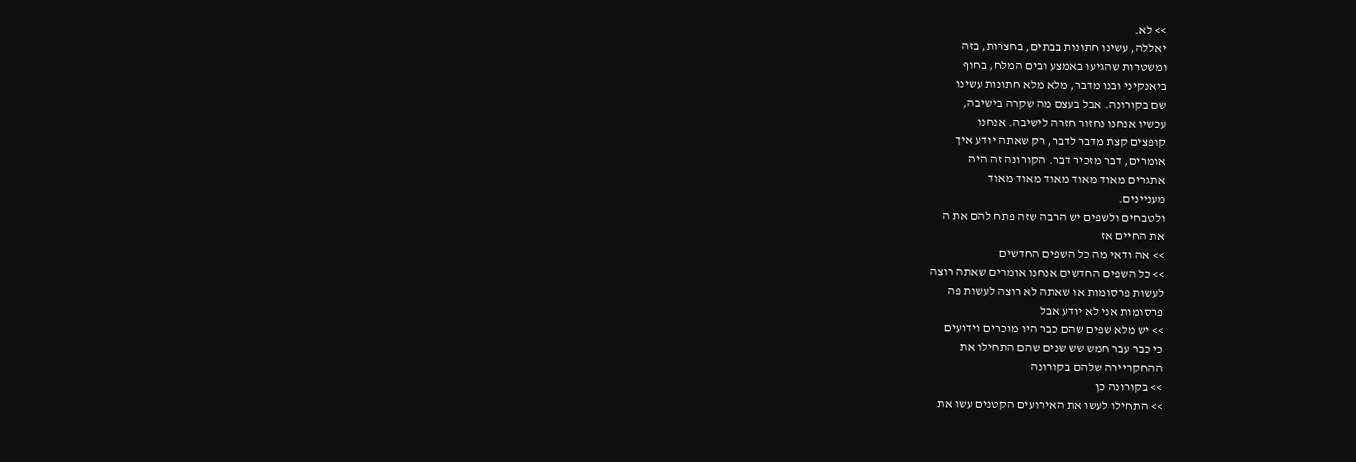>> לא.
יאללה, עשינו חתונות בבתים, בחצרות, בזה
ומשטרות שהגיעו באמצע ובים המלח, בחוף
ביאנקיני ובנו מדבר, מלא מלא חתונות עשינו
שם בקורונה. אבל בעצם מה שקרה בישיבה,
עכשיו אנחנו נחזור חזרה לישיבה. אנחנו
קופצים קצת מדבר לדבר, רק שאתה יודע איך
אומרים, דבר מזכיר דבר. הקורונה זה היה
אתגרים מאוד מאוד מאוד מאוד מאוד
מעניינים.
ולטבחים ולשפים יש הרבה שזה פתח להם את ה
את החיים אז
>> אה ודאי מה כל השפים החדשים
>> כל השפים החדשים אנחנו אומרים שאתה רוצה
לעשות פרסומות או שאתה לא רוצה לעשות פה
פרסומות אני לא יודע אבל
>> יש מלא שפים שהם כבר היו מוכרים וידועים
כי כבר עבר חמש שש שנים שהם התחילו את
ההחקריירה שלהם בקורונה
>> בקורונה כן
>> התחילו לעשו את האירועים הקטנים עשו את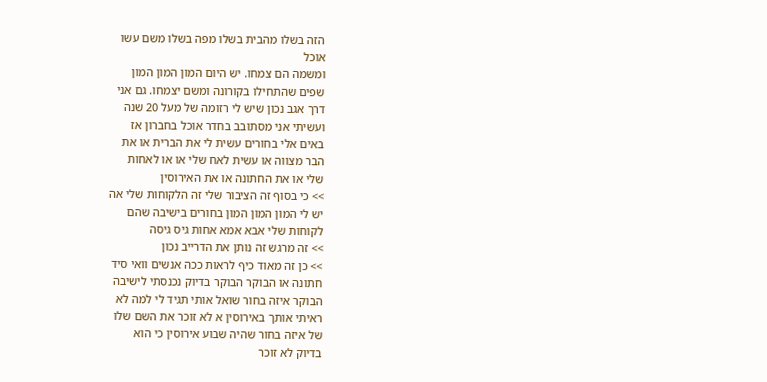הזה בשלו מהבית בשלו מפה בשלו משם עשו
אוכל
ומשמה הם צמחו. יש היום המון המון המון
שפים שהתחילו בקורונה ומשם יצמחו. גם אני
דרך אגב נכון שיש לי רזומה של מעל 20 שנה
ועשיתי אני מסתובב בחדר אוכל בחברון אז
באים אלי בחורים עשית לי את הברית או את
הבר מצווה או עשית לאח שלי או או לאחות
שלי או את החתונה או את האירוסין
>> כי בסוף זה הציבור שלי זה הלקוחות שלי אה
יש לי המון המון המון בחורים בישיבה שהם
לקוחות שלי אבא אמא אחות גיס גיסה
>> זה מרגש זה נותן את הדרייב נכון
>> כן זה מאוד כיף לראות ככה אנשים וואי סיד
חתונה או הבוקר הבוקר בדיוק נכנסתי לישיבה
הבוקר איזה בחור שואל אותי תגיד לי למה לא
ראיתי אותך באירוסין א לא זוכר את השם שלו
של איזה בחור שהיה שבוע אירוסין כי הוא
בדיוק לא זוכר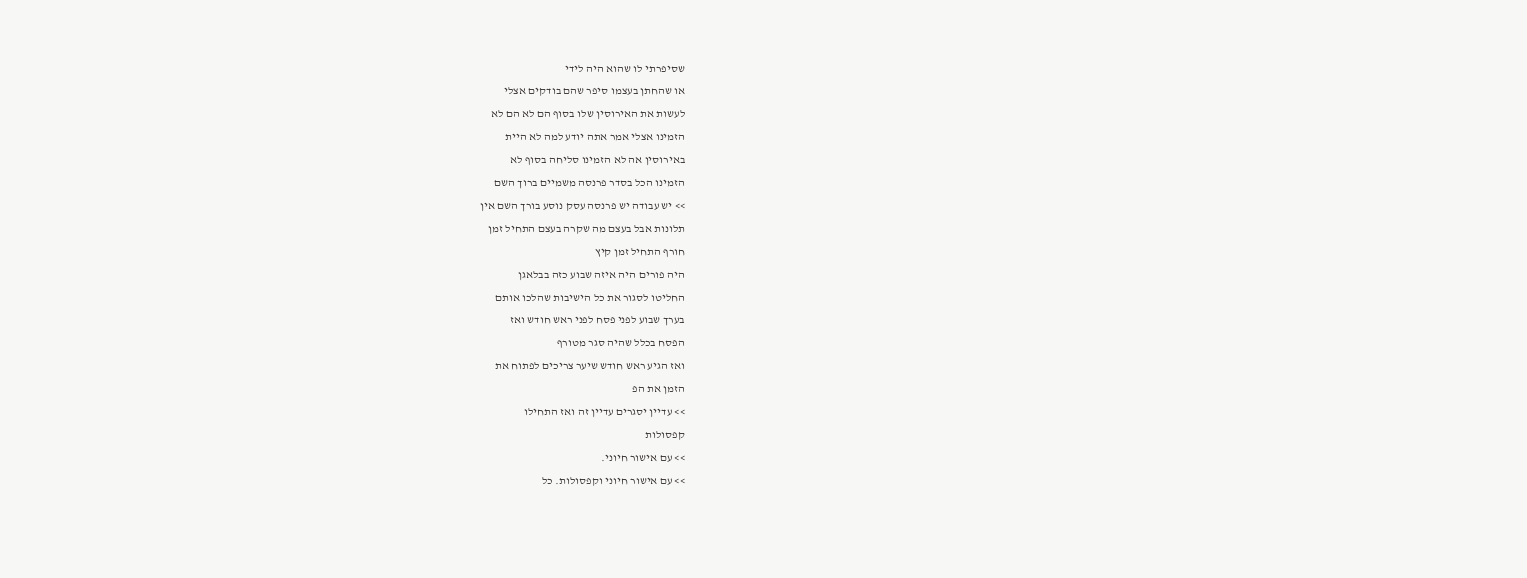שסיפרתי לו שהוא היה לידי
או שהחתן בעצמו סיפר שהם בודקים אצלי
לעשות את האירוסין שלו בסוף הם לא הם לא
הזמינו אצלי אמר אתה יודע למה לא היית
באירוסין אה לא הזמינו סליחה בסוף לא
הזמינו הכל בסדר פרנסה משמיים ברוך השם
>> יש עבודה יש פרנסה עסק נוסע בורך השם אין
תלונות אבל בעצם מה שקרה בעצם התחיל זמן
חורף התחיל זמן קיץ
היה פורים היה איזה שבוע כזה בבלאגן
החליטו לסגור את כל הישיבות שהלכו אותם
בערך שבוע לפני פסח לפני ראש חודש ואז
הפסח בכלל שהיה סגר מטורף
ואז הגיע ראש חודש שיער צריכים לפתוח את
הזמן את הפ
>> עדיין יסגרים עדיין זה ואז התחילו
קפסולות
>> עם אישור חיוני.
>> עם אישור חיוני וקפסולות. כל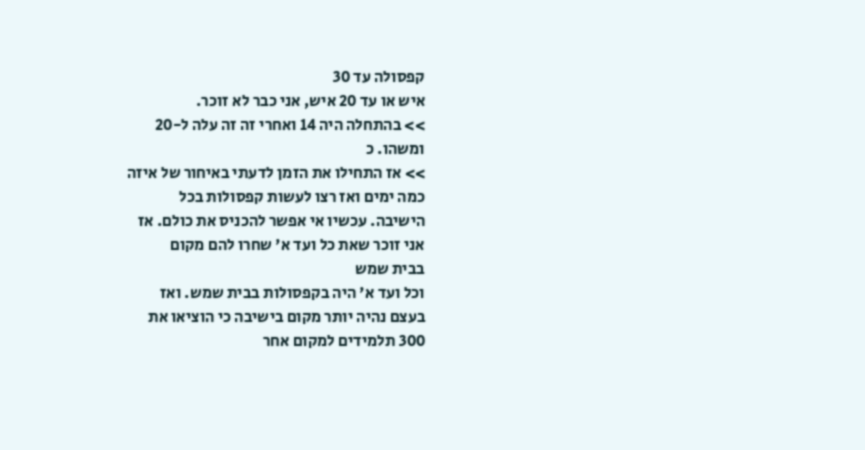קפסולה עד 30
איש או עד 20 איש, אני כבר לא זוכר.
>> בהתחלה היה 14 ואחרי זה זה עלה ל-20
ומשהו. כ
>> אז התחילו את הזמן לדעתי באיחור של איזה
כמה ימים ואז רצו לעשות קפסולות בכל
הישיבה. עכשיו אי אפשר להכניס את כולם. אז
אני זוכר שאת כל ועד א' שחרו להם מקום
בבית שמש
וכל ועד א' היה בקפסולות בבית שמש. ואז
בעצם נהיה יותר מקום בישיבה כי הוציאו את
300 תלמידים למקום אחר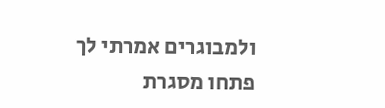ולמבוגרים אמרתי לך
פתחו מסגרת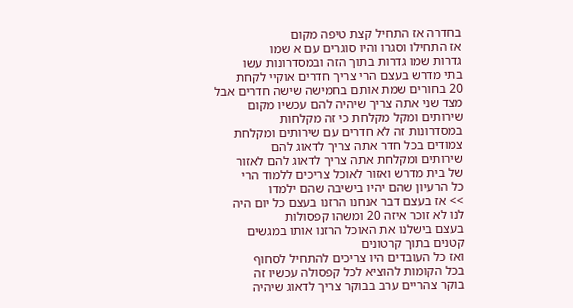בחדרה אז התחיל קצת טיפה מקום
אז התחילו וסגרו והיו סוגרים עם א שמו
גדרות שמו גדרות בתוך הזה ובמסדרונות עשו
בתי מדרש בעצם הרי צריך חדרים אוקיי לקחת
20 בחורים שמת אותם בחמישה שישה חדרים אבל
מצד שני אתה צריך שיהיה להם עכשיו מקום
שירותים ומקל מקלחת כי זה מקלחות
במסדרונות זה לא חדרים עם שירותים ומקלחת
צמודים בכל חדר אתה צריך לדאוג להם
שירותים ומקלחת אתה צריך לדאוג להם לאזור
של בית מדרש ואזור לאוכל צריכים ללמוד הרי
כל הרעיון שהם יהיו בישיבה שהם ילמדו
>> אז בעצם דבר אנחנו הרזנו בעצם כל יום היה
לנו לא זוכר איזה 20 ומשהו קפסולות
בעצם בישלנו את האוכל הרזנו אותו במגשים
קטנים בתוך קרטונים
ואז כל העובדים היו צריכים להתחיל לסחוף
בכל הקומות להוציא לכל קפסולה עכשיו זה
בוקר צהריים ערב בבוקר צריך לדאוג שיהיה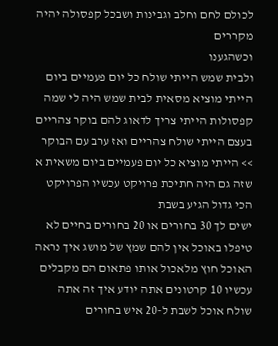לכולם לחם וחלב וגבינות ושבכל קפסולה יהיה
מקררים
וכשהגענו
ולבית שמש הייתי שולח כל יום פעמיים ביום
הייתי מוציא מסאית לבית שמש היה לי שמה
קפסולות הייתי צריך לדאוג להם בוקר צהריים
בעצם הייתי שולח צהריים ואז ערב עם הבוקר
>> הייתי מוציא כל יום פעמיים ביום משאית א
שזה גם היה חתיכת פרויקט עכשיו הפרויקט
הכי גדול הגיע בשבת
ישים לך 30 בחורים או 20 בחורים בחיים לא
טיפלו באוכל אין להם שמץ של מושג איך נראה
האוכל חוץ מלאכול אותו פתאום הם מקבלים
עכשיו 10 קרטונים אתה יודע איך זה אתה
שולח אוכל לשבת ל-20 איש בחורים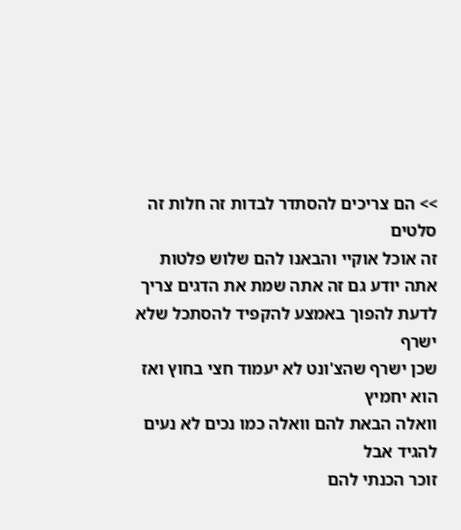>> הם צריכים להסתדר לבדות זה חלות זה סלטים
זה אוכל אוקיי והבאנו להם שלוש פלטות
אתה יודע גם זה אתה שמת את הדגים צריך
לדעת להפוך באמצע להקפיד להסתכל שלא ישרף
שכן ישרף שהצ'ונט לא יעמוד חצי בחוץ ואז
הוא יחמיץ
וואלה הבאת להם וואלה כמו נכים לא נעים
להגיד אבל
זוכר הכנתי להם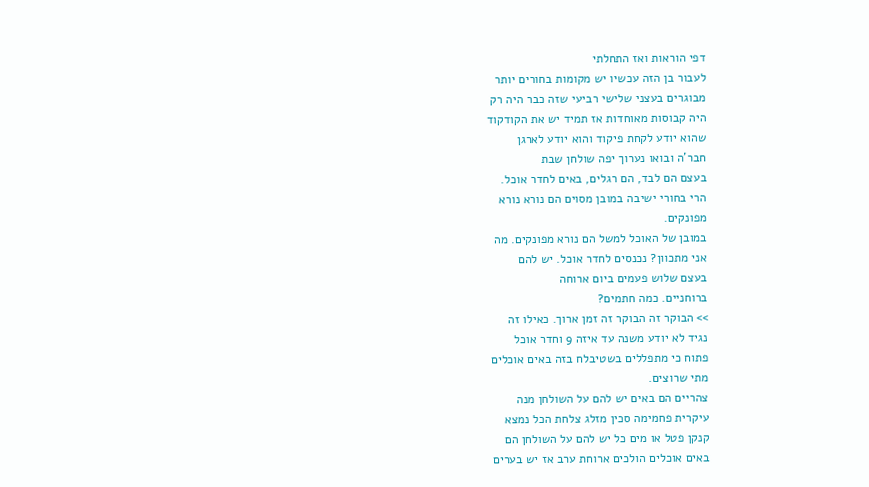דפי הוראות ואז התחלתי
לעבור בן הזה עכשיו יש מקומות בחורים יותר
מבוגרים בעצני שלישי רביעי שזה כבר היה רק
היה קבוסות מאוחדות אז תמיד יש את הקודקוד
שהוא יודע לקחת פיקוד והוא יודע לארגן
חבר'ה ובואו נערוך יפה שולחן שבת
בעצם הם לבד, הם רגלים, באים לחדר אוכל.
הרי בחורי ישיבה במובן מסוים הם נורא נורא
מפונקים.
במובן של האוכל למשל הם נורא מפונקים. מה
אני מתכוון? נכנסים לחדר אוכל. יש להם
בעצם שלוש פעמים ביום ארוחה
ברוחניים. כמה חתמים?
>> הבוקר זה הבוקר זה זמן ארוך. כאילו זה
נגיד לא יודע משנה עד איזה 9 וחדר אוכל
פתוח כי מתפללים בשטיבלח בזה באים אוכלים
מתי שרוצים.
צהריים הם באים יש להם על השולחן מנה
עיקרית פחמימה סכין מזלג צלחת הכל נמצא
קנקן פטל או מים כל יש להם על השולחן הם
באים אוכלים הולכים ארוחת ערב אז יש בערים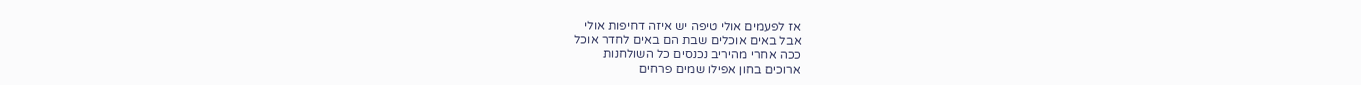אז לפעמים אולי טיפה יש איזה דחיפות אולי
אבל באים אוכלים שבת הם באים לחדר אוכל
ככה אחרי מהיריב נכנסים כל השולחנות
ארוכים בחון אפילו שמים פרחים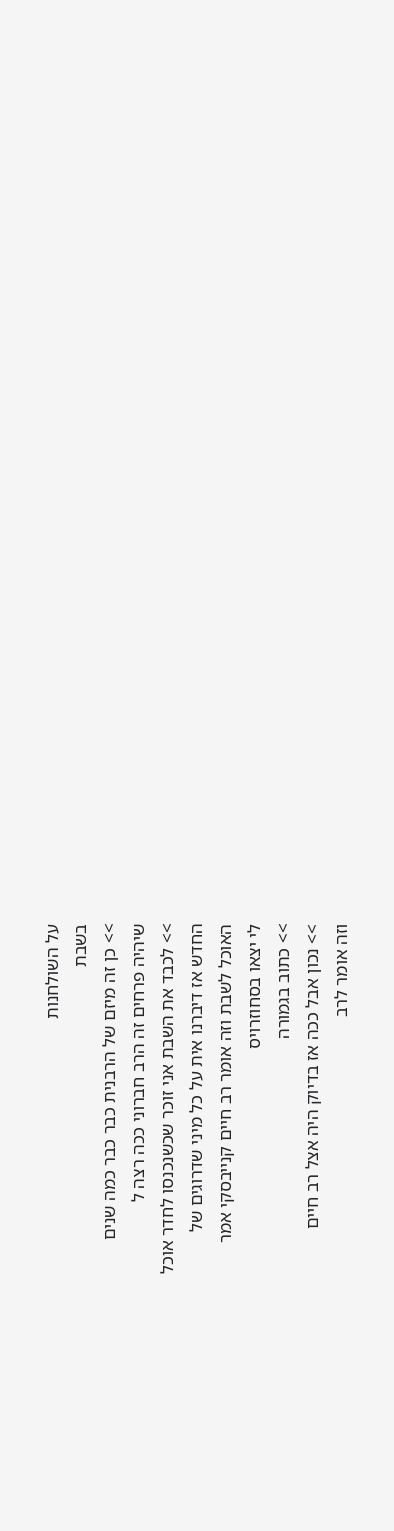על השולחנות
בשבת
>> כן זה מיזם של הרבנית כבר כבר כמה שנים
שיהיה פרחים זה הרב חברוני ככה רצה ל
>> לכבד את השבת אני זוכר שכשנכנסו לחדר אוכל
החדש אז דיברנו אית על כל מיני שדרוגים של
האוכל לשבת וזה אומר רב חיים קנייבסקי אמר
לי יצאו בסחוזרויס
>> כתוב בגמורה
>> נכון אבל ככה אז בדיוק היה אצל רב חיים
וזה אומר לרב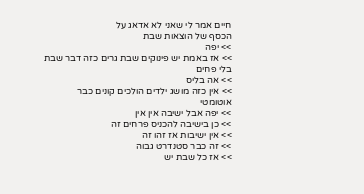חיים אמר לי שאני לא אדאג על
הכסף של הוצאות שבת
>> יפה
>> אז באמת יש פינוקים שבת גרים כזה דבר שבת
בלי פחים
>> אה בליס
>> אין כזה מושג ילדים הולכים קונים כבר
אוטומטי
>> יפה אבל ישיבה אין אין
>> כן בישיבה להכניס פרחים זה
>> אין ישיבות אז זהו זה
>> זה כבר סטנדרט גבוה
>> אז כל שבת יש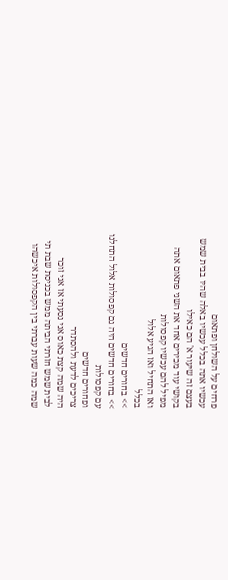פרחים על השולחן ופתאום
עכשיו אתה בכלל עכשיו באלה שהיו בבית שמש
בעצם זה שיעור א' הם כאילו
בקושי עוד מכירים אחד את השני פתאום אתה
מפיל להם עכשיו קפסולות
ואז התחיל ואז הגיע אלול
בכלל
>> בחורים חדשים
>> בחורים חדשים היה גם קפסולות אלול התחלנו
עם קפסולות
ופחורים חדשים
צריכים לדעת ולהסתדר
היה שמה קצת כאוס אני נסעתי אז אני זוכר
לבית שמש חזרתי הביתה ממש בכניסת שבת תי
שמה כמה שעות עברתי בין הקפסולות איכשהו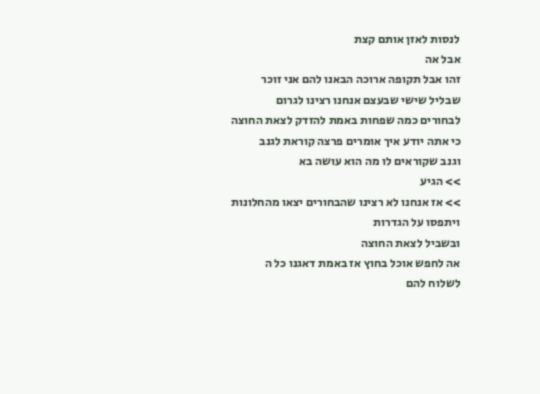לנסות לאזן אותם קצת
אבל אה
זהו אבל תקופה ארוכה הבאנו להם אני זוכר
שבליל שישי שבעצם אנחנו רצינו לגרום
לבחורים כמה שפחות באמת להזדק לצאת החוצה
כי אתה יודע איך אומרים פרצה קוראת לגנב
וגנב שקוראים לו מה הוא עושה בא
>> הגיע
>> אז אנחנו לא רצינו שהבחורים יצאו מהחלונות
ויתפסו על הגדרות
ובשביל לצאת החוצה
אה לחפש אוכל בחוץ אז באמת דאגנו כל ה
לשלוח להם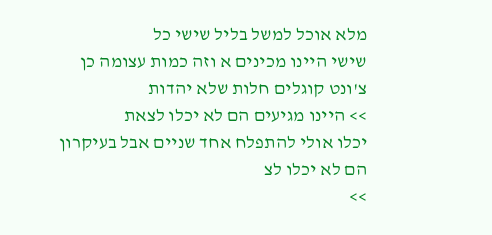מלא אוכל למשל בליל שישי כל
שישי היינו מכינים א וזה כמות עצומה כן
צ'ונט קוגלים חלות שלא יהדות
>> היינו מגיעים הם לא יכלו לצאת
יכלו אולי להתפלח אחד שניים אבל בעיקרון
הם לא יכלו לצ
>>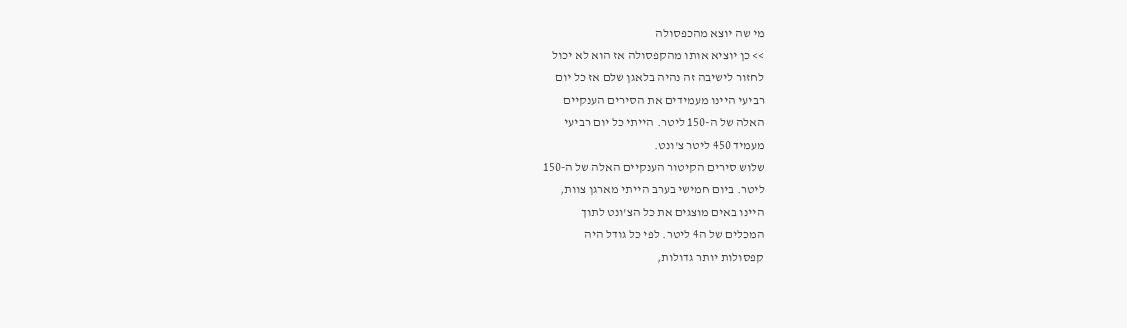מי שה יוצא מהכפסולה
>> כן יוציא אותו מהקפסולה אז הוא לא יכול
לחזור לישיבה זה נהיה בלאגן שלם אז כל יום
רביעי היינו מעמידים את הסירים הענקיים
האלה של ה-150 ליטר. הייתי כל יום רביעי
מעמיד 450 ליטר צ'ונט.
שלוש סירים הקיטור הענקיים האלה של ה-150
ליטר. ביום חמישי בערב הייתי מארגן צוות,
היינו באים מוצגים את כל הצ'ונט לתוך
המכלים של ה4 ליטר. לפי כל גודל היה
קפסולות יותר גדולות,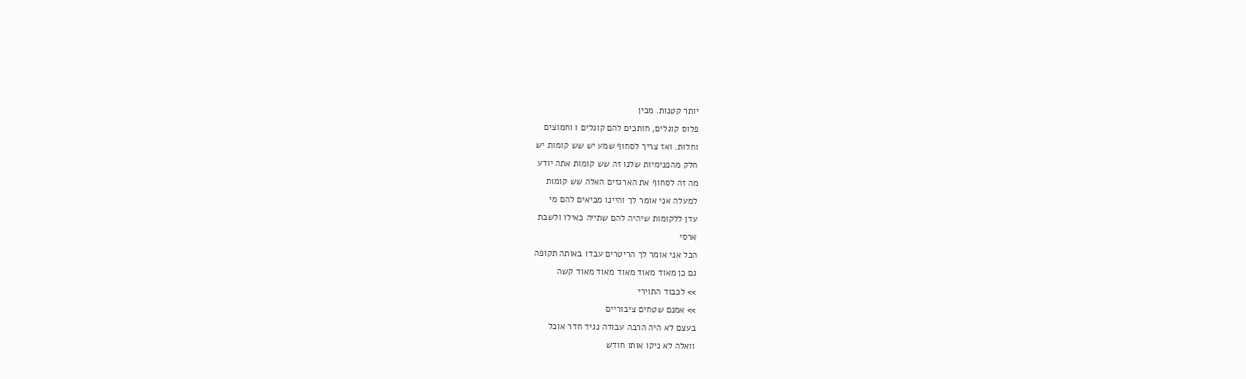יותר קטנות. מכין
פלוס קוגלים, חותכים להם קוגלים ו וחמוצים
וחלות. ואז צריך לסחוף שמע יש שש קומות יש
חלק מהפנימיות שלנו זה שש קומות אתה יודע
מה זה לסחוף את הארגזים האלה שש קומות
למעלה אני אומר לך והיינו מביאים להם מי
עדן ללקומות שיהיה להם שתייה כאילו ולשבת
ארסי
הכל אני אומר לך הריטרים עבדו באותה תקופה
גם כן מאוד מאוד מאוד מאוד מאוד קשה
>> לכבוד התוירי
>> אמנם שטחים ציבוריים
בעצם לא היה הרבה עבודה נגיד חדר אוכל
וואלה לא ניקו אותו חודש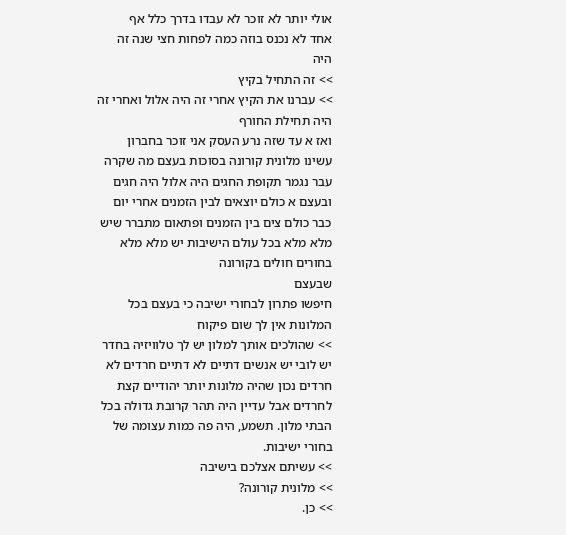אולי יותר לא זוכר לא עבדו בדרך כלל אף
אחד לא נכנס בוזה כמה לפחות חצי שנה זה
היה
>> זה התחיל בקיץ
>> עברנו את הקיץ אחרי זה היה אלול ואחרי זה
היה תחילת החורף
ואז א עד שזה נרע העסק אני זוכר בחברון
עשינו מלונית קורונה בסוכות בעצם מה שקרה
עבר נגמר תקופת החגים היה אלול היה חגים
ובעצם א כולם יוצאים לבין הזמנים אחרי יום
כבר כולם צים בין הזמנים ופתאום מתברר שיש
מלא מלא בכל עולם הישיבות יש מלא מלא
בחורים חולים בקורונה
שבעצם
חיפשו פתרון לבחורי ישיבה כי בעצם בכל
המלונות אין לך שום פיקוח
>> שהולכים אותך למלון יש לך טלוויזיה בחדר
יש לובי יש אנשים דתיים לא דתיים חרדים לא
חרדים נכון שהיה מלונות יותר יהודיים קצת
לחרדים אבל עדיין היה תהר קרובת גדולה בכל
הבתי מלון. תשמע, היה פה כמות עצומה של
בחורי ישיבות.
>> עשיתם אצלכם בישיבה
>> מלונית קורונה?
>> כן.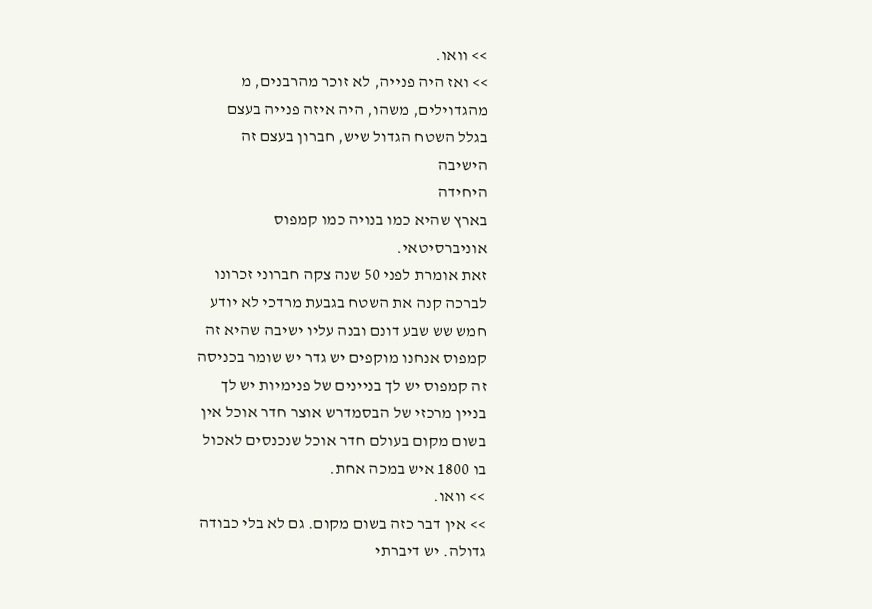>> וואו.
>> ואז היה פנייה, לא זוכר מהרבנים, מ
מהגדוילים, משהו, היה איזה פנייה בעצם
בגלל השטח הגדול שיש, חברון בעצם זה
הישיבה
היחידה
בארץ שהיא כמו בנויה כמו קמפוס
אוניברסיטאי.
זאת אומרת לפני 50 שנה צקה חברוני זכרונו
לברכה קנה את השטח בגבעת מרדכי לא יודע
חמש שש שבע דונם ובנה עליו ישיבה שהיא זה
קמפוס אנחנו מוקפים יש גדר יש שומר בכניסה
זה קמפוס יש לך בניינים של פנימיות יש לך
בניין מרכזי של הבסמדרש אוצר חדר אוכל אין
בשום מקום בעולם חדר אוכל שנכנסים לאכול
בו 1800 איש במכה אחת.
>> וואו.
>> אין דבר כזה בשום מקום. גם לא בלי כבודה
גדולה. יש דיברתי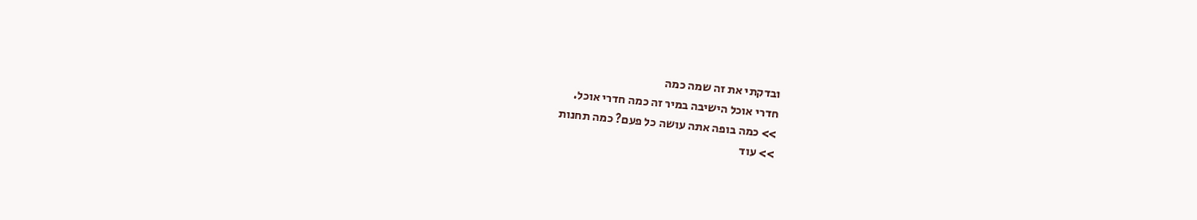ובדקתי את זה שמה כמה
חדרי אוכל הישיבה במיר זה כמה חדרי אוכל.
>> כמה בופה אתה עושה כל פעם? כמה תחנות
>> עוד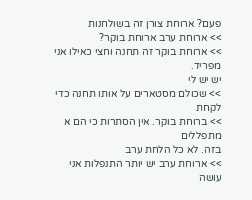פעם? ארוחת צורן זה בשולחנות
>> ארוחת ערב ארוחת בוקר?
>> ארוחת בוקר זה תחנה וחצי כאילו אני מפריד.
יש יש לי
>> שכולם מסטארים על אותו תחנה כדי לקחת
>> ברוחת בוקר. אין הסתרות כי הם א מתפללים
בזה. לא כל הלחת ערב
>> ארוחת ערב יש יותר התנפלות אני עושה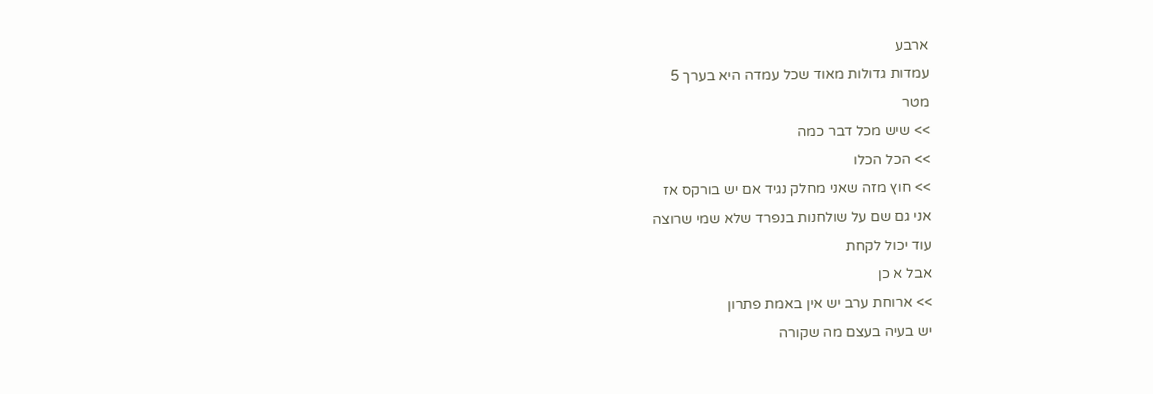ארבע
עמדות גדולות מאוד שכל עמדה היא בערך 5
מטר
>> שיש מכל דבר כמה
>> הכל הכלו
>> חוץ מזה שאני מחלק נגיד אם יש בורקס אז
אני גם שם על שולחנות בנפרד שלא שמי שרוצה
עוד יכול לקחת
אבל א כן
>> ארוחת ערב יש אין באמת פתרון
יש בעיה בעצם מה שקורה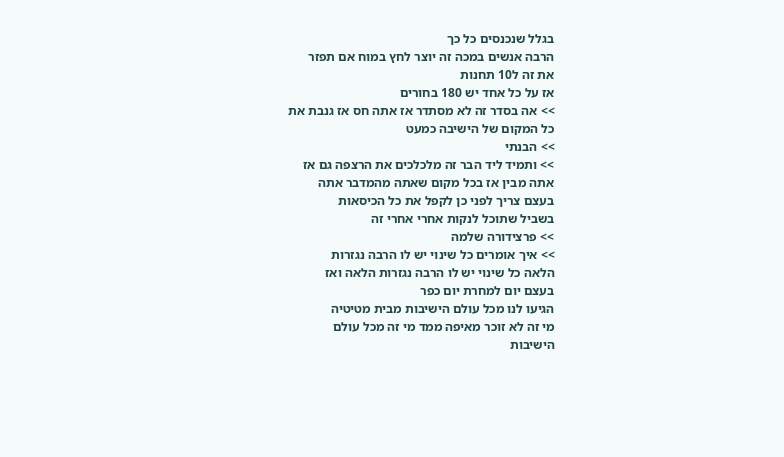בגלל שנכנסים כל כך
הרבה אנשים במכה זה יוצר לחץ במוח אם תפזר
את זה ל10 תחנות
אז על כל אחד יש 180 בחורים
>> אה בסדר זה לא מסתדר אז אתה חס אז גנבת את
כל המקום של הישיבה כמעט
>> הבנתי
>> ותמיד ליד הבר זה מלכלכים את הרצפה גם אז
אתה מבין אז בכל מקום שאתה מהמדבר אתה
בעצם צריך לפני כן לקפל את כל הכיסאות
בשביל שתוכל לנקות אחרי אחרי זה
>> פרצידורה שלמה
>> איך אומרים כל שינוי יש לו הרבה נגזרות
הלאה כל שינוי יש לו הרבה נגזרות הלאה ואז
בעצם יום למחרת יום כפר
הגיעו לנו מכל עולם הישיבות מבית מטיטיה
מי זה לא זוכר מאיפה ממד מי זה מכל עולם
הישיבות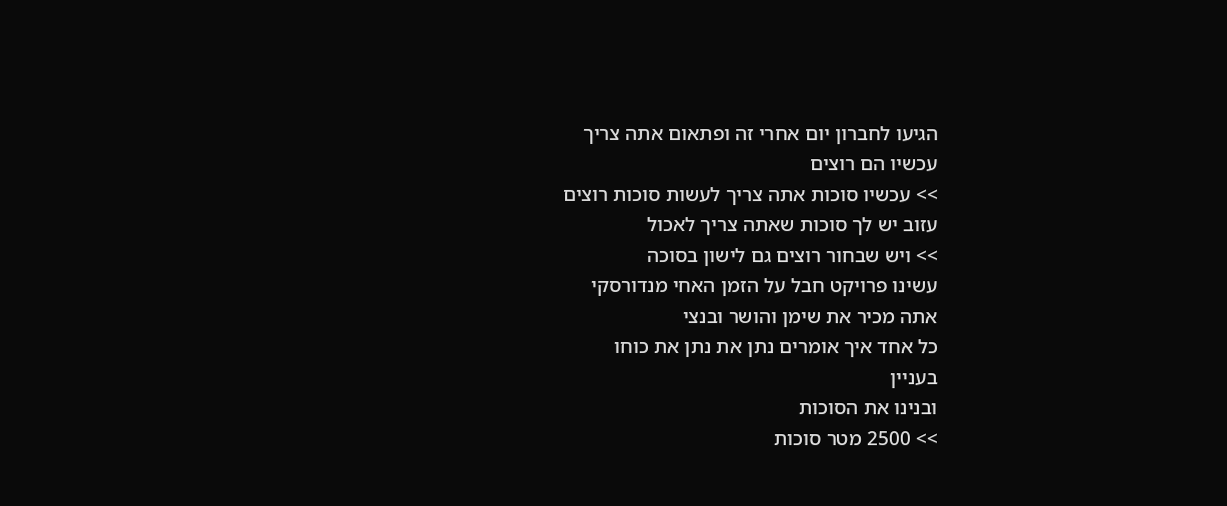הגיעו לחברון יום אחרי זה ופתאום אתה צריך
עכשיו הם רוצים
>> עכשיו סוכות אתה צריך לעשות סוכות רוצים
עזוב יש לך סוכות שאתה צריך לאכול
>> ויש שבחור רוצים גם לישון בסוכה
עשינו פרויקט חבל על הזמן האחי מנדורסקי
אתה מכיר את שימן והושר ובנצי
כל אחד איך אומרים נתן את נתן את כוחו
בעניין
ובנינו את הסוכות
>> 2500 מטר סוכות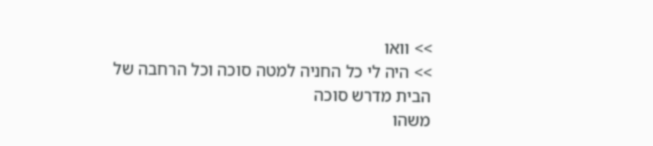>> וואו
>> היה לי כל החניה למטה סוכה וכל הרחבה של
הבית מדרש סוכה
משהו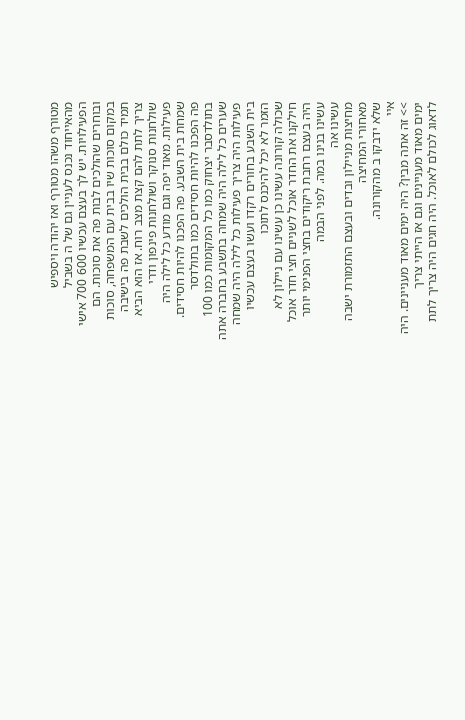מטורף משהו מטורף ואז יהודה ויספיש
מהאייחוד נכנס לעניין גם של ה בשביל
הפעילויות. יש לך בעצם עכשיו 600 700 אישי
ובוחרים שהולכים לבות פה את סוכות. הם
במקום סוכות שיו בבית עם המשפחה, סוכות
תמיד כולם בבית הולכים לשבת פה בישיבה
צריך לתת להם קצת מצב רוח. אז הוא הביא
שולחנות סנוקר ושולחנות פינפון ודרי
פעילות. מאוד יפה וגם מודע כל לילה היה
שמחת בית השבע. פה הפכנו להיות חסידים.
פה הפכנו להיות חסידים כמו בתולדסר
בתולדסבר יצחוק כמו כל המקומות כמו 100
שערים כל לילה היה שמחה בתשבע בחברה אתה
פעילות היה צריך פעילות כל לילה היה שמחה
בית השבע בחורים רקדו ועשו בעצם עכשיו
הזמר לא יכל להיכנס לתוכו
שכולה קורונה עשינו כן עשינו עם ניילון לא
חילקנו את החדר אוכל לשניים חצי חדר אוכל
היה בעצם רחבת ריקודים בחצי הפנימי יותר
עשינו בנינו במה. לפני הבמה
עשינו אה
מחיצות מניילון ובדים ובעצם התזמורת ישבה
מאחורי המחיצה
שלא ידבקו ב מהקורונה.
איי
>> זה אתה מבין? היה ימים מאוד מעניינים. היה
ימים מאוד מעניינים וגם אז הייתי צריך
לדאוג לכולם לאוכל. היה חגים היה צריך לתת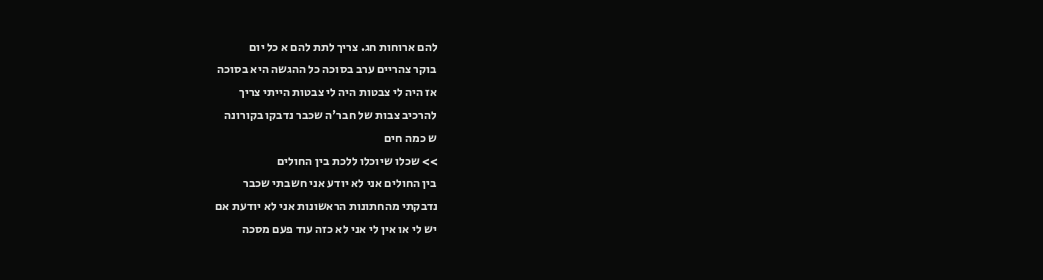להם ארוחות חג. צריך לתת להם א כל יום
בוקר צהריים ערב בסוכה כל ההגשה היא בסוכה
אז היה לי צבטות היה לי צבטות הייתי צריך
להרכיב צבות של חבר'ה שכבר נדבקו בקורונה
ש כמה חים
>> שכלו שיוכלו ללכת בין החולים
בין החולים אני לא יודע אני חשבתי שכבר
נדבקתי מהחתונות הראשונות אני לא יודעת אם
יש לי או אין לי אני לא כזה עוד פעם מסכה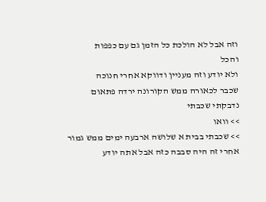וזה אבל לא הולכת כל הזמן גם עם כפפות
והכל
ולא יודע וזה מעניין ודווקא אחרי חנוכה
שכבר לכאורה ממש הקורונה ירדה פתאום
נדבקתי שכבתי
>> וואו
>> שכבתי בבית א שלושה ארבעה ימים ממש גמור
אחרי זה היה סבבה כזה אבל אתה יודע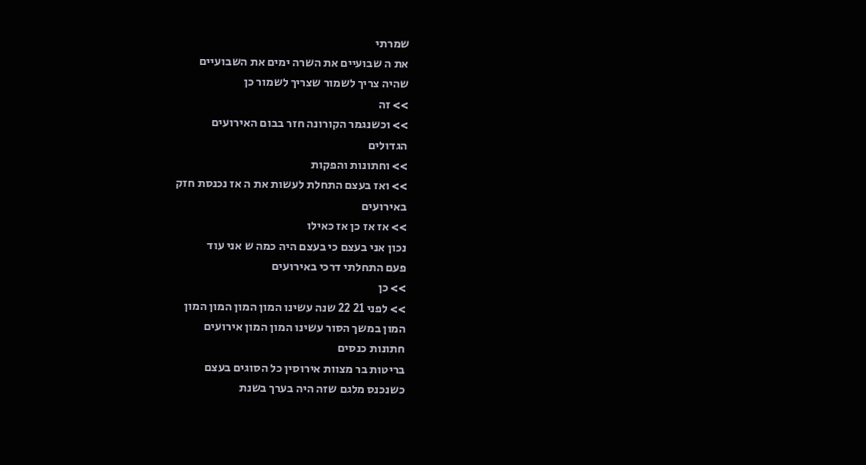שמרתי
את ה שבועיים את השרה ימים את השבועיים
שהיה צריך לשמור שצריך לשמור כן
>> זה
>> וכשנגמר הקורונה חזר בבום האירועים
הגדולים
>> וחתונות והפקות
>> ואז בעצם התחלת לעשות את ה אז נכנסת חזק
באירועים
>> אז אז כן אז כאילו
נכון אני בעצם כי בעצם היה כמה ש אני עוד
פעם התחלתי דרכי באירועים
>> כן
>> לפני 21 22 שנה עשינו המון המון המון המון
המון במשך הסור עשינו המון המון אירועים
חתונות כנסים
בריטות בר מצוות אירוסין כל הסוגים בעצם
כשנכנס מלגם שזה היה בערך בשנת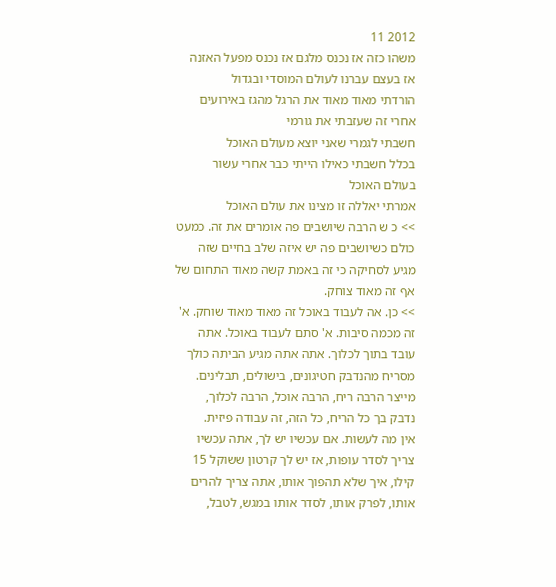2012 11
משהו כזה אז נכנס מלגם אז נכנס מפעל האזנה
אז בעצם עברנו לעולם המוסדי ובגדול
הורדתי מאוד מאוד את הרגל מהגז באירועים
אחרי זה שעזבתי את גורמי
חשבתי לגמרי שאני יוצא מעולם האוכל
בכלל חשבתי כאילו הייתי כבר אחרי עשור
בעולם האוכל
אמרתי יאללה זו מצינו את עולם האוכל
>> כ ש הרבה שיושבים פה אומרים את זה. כמעט
כולם כשיושבים פה יש איזה שלב בחיים שזה
מגיע לסחיקה כי זה באמת קשה מאוד התחום של
אף זה מאוד צוחק.
>> כן. אה לעבוד באוכל זה מאוד מאוד שוחק. א'
זה מכמה סיבות. א' סתם לעבוד באוכל. אתה
עובד בתוך לכלוך. אתה אתה מגיע הביתה כולך
מסריח מהנדבק חטיגונים, בישולים, תבלינים.
מייצר הרבה ריח, הרבה אוכל, הרבה לכלוך,
נדבק בך כל הריח, כל הזה, זה עבודה פיזית.
אין מה לעשות. אם עכשיו יש לך, אתה עכשיו
צריך לסדר עופות, אז יש לך קרטון ששוקל 15
קילו, איך שלא תהפוך אותו, אתה צריך להרים
אותו, לפרק אותו, לסדר אותו במגש, לטבל,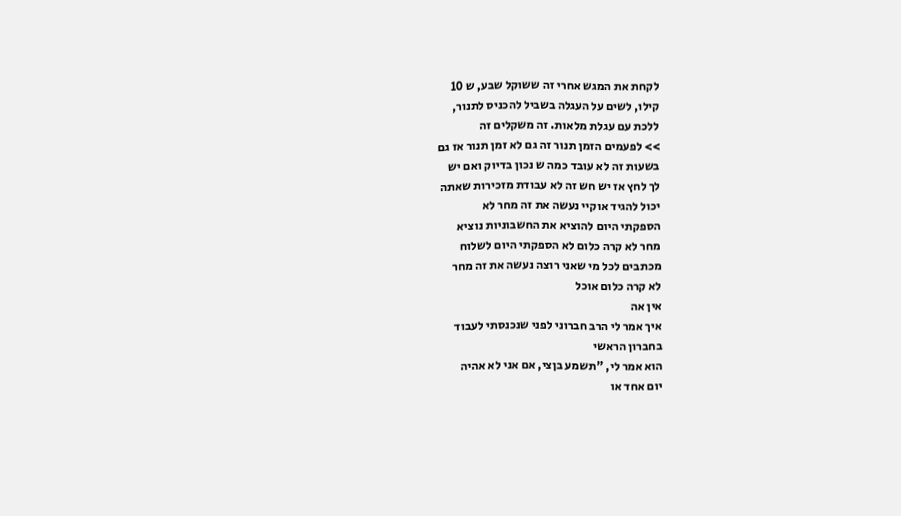לקחת את המגש אחרי זה ששוקל שבע, ש 10
קילו, לשים על העגלה בשביל להכניס לתנור,
ללכת עם עגלת מלאות. זה משקלים זה
>> לפעמים הזמן תנור זה גם לא זמן תנור אז גם
בשעות זה לא עובד כמה ש נכון בדיוק ואם יש
לך לחץ אז יש חש זה לא עבודת מזכירות שאתה
יכול להגיד אוקיי נעשה את זה מחר לא
הספקתי היום להוציא את החשבוניות נוציא
מחר לא קרה כלום לא הספקתי היום לשלוח
מכתבים לכל מי שאני רוצה נעשה את זה מחר
לא קרה כלום אוכל
אין אה
איך אמר לי הרב חברוני לפני שנכנסתי לעבוד
בחברון הראשי
הוא אמר לי, "תשמע בןצי, אם אני לא אהיה
יום אחד או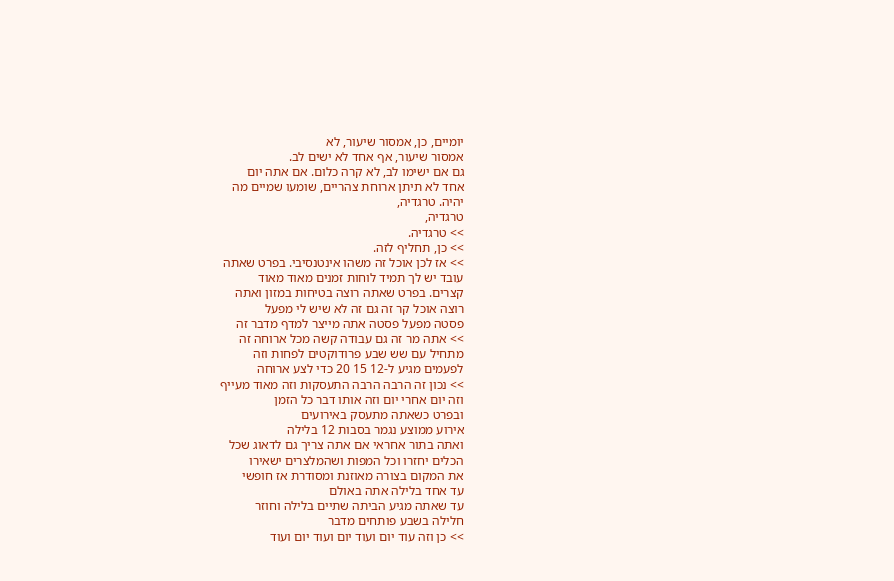יומיים, כן, אמסור שיעור, לא
אמסור שיעור, אף אחד לא ישים לב.
גם אם ישימו לב, לא קרה כלום. אם אתה יום
אחד לא תיתן ארוחת צהריים, שומעו שמיים מה
יהיה. טרגדיה,
טרגדיה,
>> טרגדיה.
>> כן, תחליף לזה.
>> אז לכן אוכל זה משהו אינטנסיבי. בפרט שאתה
עובד יש לך תמיד לוחות זמנים מאוד מאוד
קצרים. בפרט שאתה רוצה בטיחות במזון ואתה
רוצה אוכל קר זה גם זה לא שיש לי מפעל
פסטה מפעל פסטה אתה מייצר למדף מדבר זה
>> אתה מר זה גם עבודה קשה מכל ארוחה זה
מתחיל עם שש שבע פרודוקטים לפחות וזה
לפעמים מגיע ל-12 15 20 כדי לצע ארוחה
>> נכון זה הרבה הרבה התעסקות וזה מאוד מעייף
וזה יום אחרי יום וזה אותו דבר כל הזמן
ובפרט כשאתה מתעסק באירועים
אירוע ממוצע נגמר בסבות 12 בלילה
ואתה בתור אחראי אם אתה צריך גם לדאוג שכל
הכלים יחזרו וכל המפות ושהמלצרים ישאירו
את המקום בצורה מאוזנת ומסודרת אז חופשי
עד אחד בלילה אתה באולם
עד שאתה מגיע הביתה שתיים בלילה וחוזר
חלילה בשבע פותחים מדבר
>> כן וזה עוד יום ועוד יום ועוד יום ועוד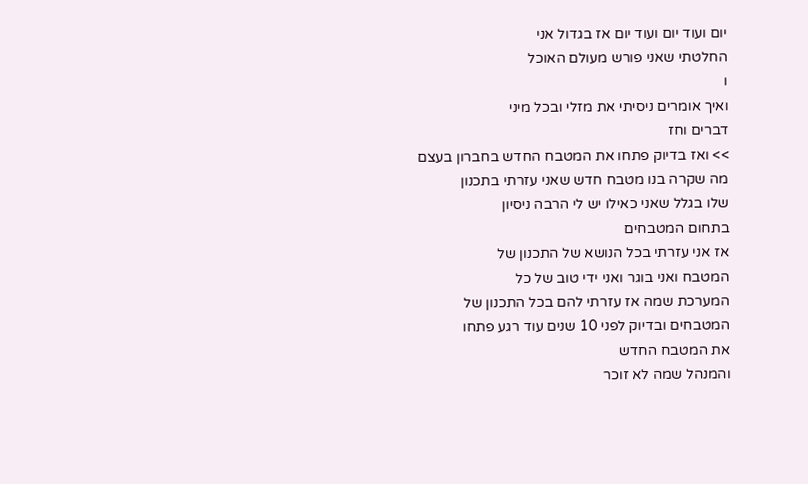יום ועוד יום ועוד יום אז בגדול אני
החלטתי שאני פורש מעולם האוכל
ו
ואיך אומרים ניסיתי את מזלי ובכל מיני
דברים וחז
>> ואז בדיוק פתחו את המטבח החדש בחברון בעצם
מה שקרה בנו מטבח חדש שאני עזרתי בתכנון
שלו בגלל שאני כאילו יש לי הרבה ניסיון
בתחום המטבחים
אז אני עזרתי בכל הנושא של התכנון של
המטבח ואני בוגר ואני ידי טוב של כל
המערכת שמה אז עזרתי להם בכל התכנון של
המטבחים ובדיוק לפני 10 שנים עוד רגע פתחו
את המטבח החדש
והמנהל שמה לא זוכר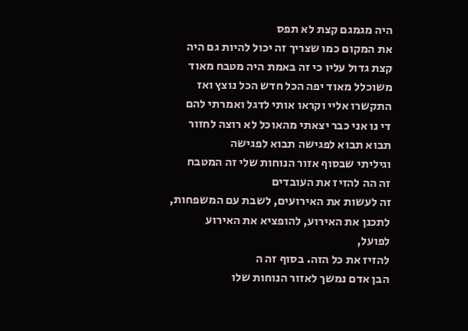היה מגמגם קצת לא תפס
את המקום כמו שצריך זה יכול להיות גם היה
קצת גדול עליו כי זה באמת היה מטבח מאוד
משוכלל מאוד יפה הכל חדש הכל נוצץ ואז
התקשרו אליי וקראו אותי לדגל ואמרתי להם
די נו אני כבר יצאתי מהאוכל לא רוצה לחזור
תבוא תבוא לפגישה תבוא לפגישה
וגיליתי שבסוף אזור הנוחות שלי זה המטבח
זה הה להזיז את העובדים
זה לעשות את האירועים, לשבת עם המשפחות,
לתכנן את האירוע, להופציא את האירוע
לפועל,
להזיז את כל הזה. בסוף זה ה
הבן אדם נמשך לאזור הנוחות שלו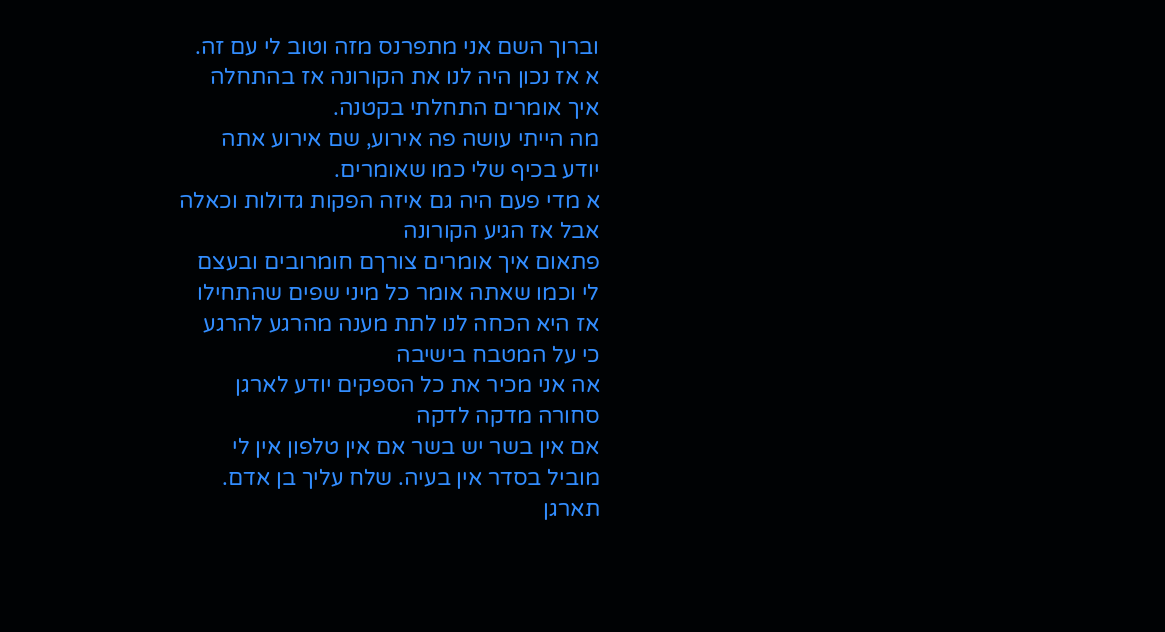וברוך השם אני מתפרנס מזה וטוב לי עם זה.
א אז נכון היה לנו את הקורונה אז בהתחלה
איך אומרים התחלתי בקטנה.
מה הייתי עושה פה אירוע, שם אירוע אתה
יודע בכיף שלי כמו שאומרים.
א מדי פעם היה גם איזה הפקות גדולות וכאלה
אבל אז הגיע הקורונה
פתאום איך אומרים צורךם חומרובים ובעצם
לי וכמו שאתה אומר כל מיני שפים שהתחילו
אז היא הכחה לנו לתת מענה מהרגע להרגע
כי על המטבח בישיבה
אה אני מכיר את כל הספקים יודע לארגן
סחורה מדקה לדקה
אם אין בשר יש בשר אם אין טלפון אין לי
מוביל בסדר אין בעיה. שלח עליך בן אדם.
תארגן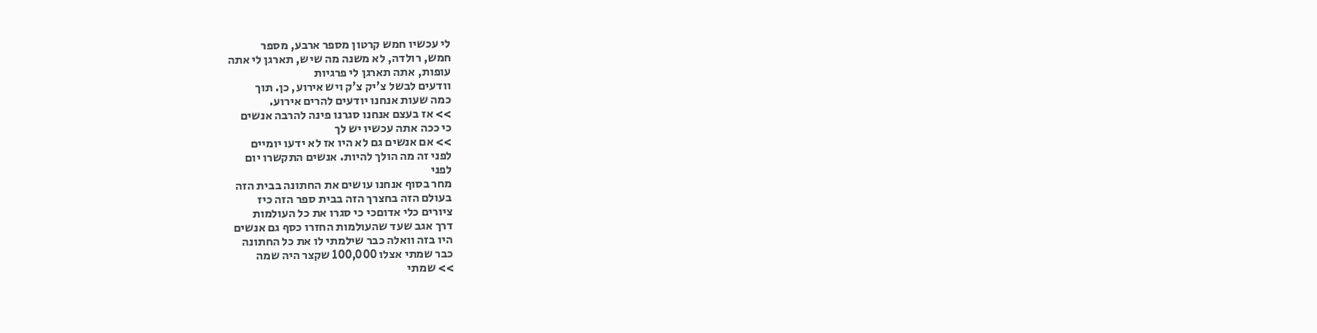לי עכשיו חמש קרטון מספר ארבע, מספר
חמש, רולדה, לא משנה מה שיש, תארגן לי אתה
עופות, אתה תארגן לי פרגיות
וודעים לבשל צ'יק צ'ק ויש אירוע, כן. תוך
כמה שעות אנחנו יודעים להרים אירוע.
>> אז בעצם אנחנו סגרנו פינה להרבה אנשים
כי ככה אתה עכשיו יש לך
>> אם אנשים גם לא היו אז לא ידעו יומיים
לפני זה מה הולך להיות. אנשים התקשרו יום
לפני
מחר בסוף אנחנו עושים את החתונה בבית הזה
בעולם הזה בחצרך הזה בבית ספר הזה כיז
ציורים כלי אדוםכי כי סגרו את כל העולמות
דרך אגב שעד שהעולמות החזרו כסף גם אנשים
היו בזה וואלה כבר שילמתי לו את כל החתונה
כבר שמתי אצלו 100,000 שקצר היה שמה
>> שמתי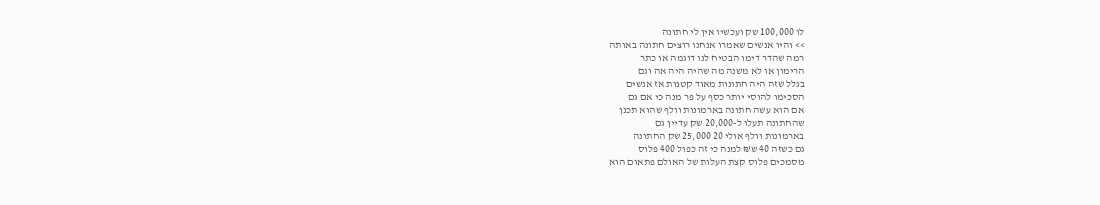לו 100,000 שק ועכשיו אין לי חתונה
>> והיו אנשים שאמרו אנחנו רוצים חתונה באותה
רמה שהדר דימו הבטיח לנו דוגמה או כתר
הרימון או לא משנה מה שהיה היה אה וגם
בגלל שזה היה חתונות מאוד קטנות אז אנשים
הסכימו להוסי יותר כסף על פר מנה כי אם גם
אם הוא עשה חתונה בארמונות וולף שהוא תכנן
שהחתונה תעלו ל-20,000 שק עדיין גם
בארמונות וולף אולי 20 25,000 שק החתונה
גם כשזה 40 ש₪ למנה כי זה כפול 400 פלוס
מסמכים פלוס קצת העלות של האולם פתאום הוא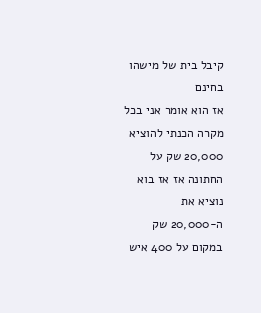קיבל בית של מישהו בחינם
אז הוא אומר אני בכל מקרה הכנתי להוציא
20,000 שק על החתונה אז אז בוא נוציא את
ה-20,000 שק במקום על 400 איש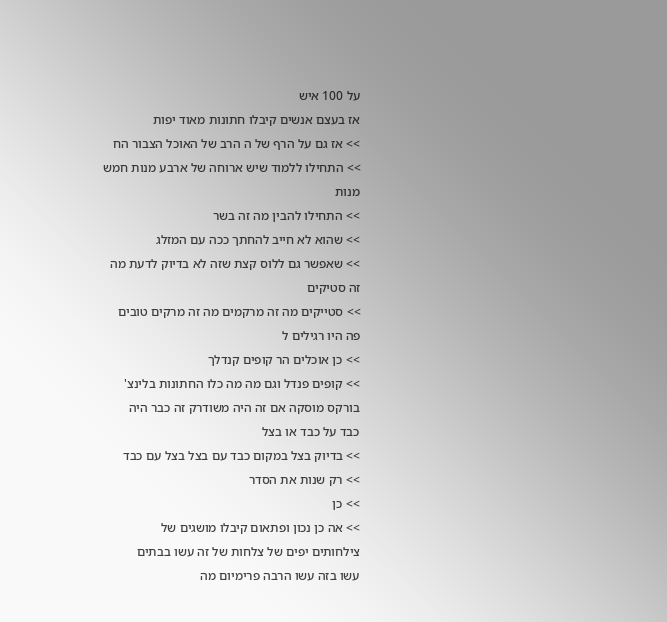על 100 איש
אז בעצם אנשים קיבלו חתונות מאוד יפות
>> אז גם על הרף של ה הרב של האוכל הצבור הח
>> התחילו ללמוד שיש ארוחה של ארבע מנות חמש
מנות
>> התחילו להבין מה זה בשר
>> שהוא לא חייב להחתך ככה עם המזלג
>> שאפשר גם ללוס קצת שזה לא בדיוק לדעת מה
זה סטיקים
>> סטייקים מה זה מרקמים מה זה מרקים טובים
פה היו רגילים ל
>> כן אוכלים הר קופים קנדלך
>> קופים פנדל וגם מה מה כלו החתונות בלינצ'
בורקס מוסקה אם זה היה משודרק זה כבר היה
כבד על כבד או בצל
>> בדיוק בצל במקום כבד עם בצל בצל עם כבד
>> רק שנות את הסדר
>> כן
>> אה כן נכון ופתאום קיבלו מושגים של
צילחותים יפים של צלחות של זה עשו בבתים
עשו בזה עשו הרבה פרימיום מה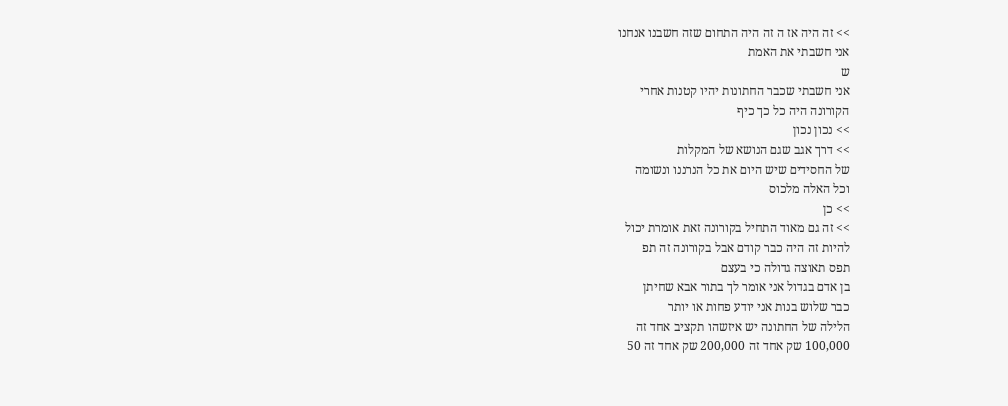>> זה היה אז ה זה היה התחום שזה חשבנו אנחנו
אני חשבתי את האמת
ש
אני חשבתי שכבר החתונות יהיו קטנות אחרי
הקורונה היה כל כך כיף
>> נכון נכון
>> דרך אגב שגם הנושא של המקלות
של החסידים שיש היום את כל הנרננו ונשומה
וכל האלה מלכוס
>> כן
>> זה גם מאוד התחיל בקורונה זאת אומרת יכול
להיות זה היה כבר קודם אבל בקורונה זה תפ
תפס תאוצה גדולה כי בעצם
בן אדם בגדול אני אומר לך בתור אבא שחיתן
כבר שלוש בנות אני יודע פחות או יותר
הלילה של החתונה יש איזשהו תקציב אחד זה
100,000 שק אחד זה 200,000 שק אחד זה 50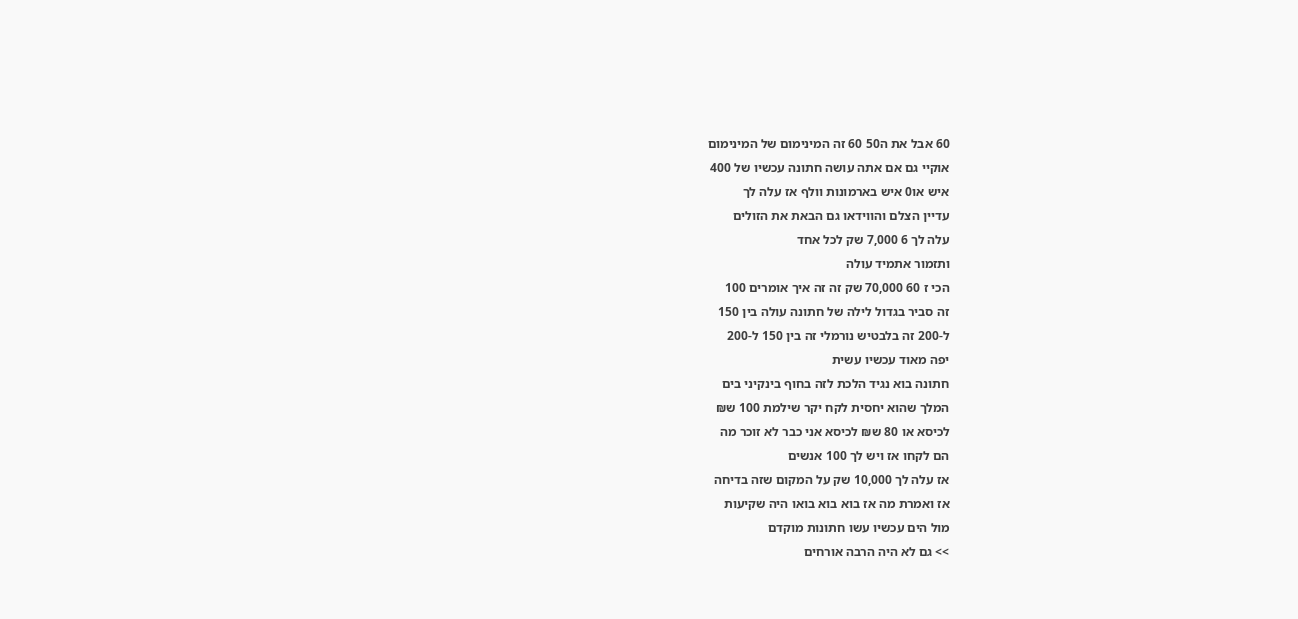60 אבל את ה50 60 זה המינימום של המינימום
אוקיי גם אם אתה עושה חתונה עכשיו של 400
איש או0 איש בארמונות וולף אז עלה לך
עדיין הצלם והווידאו גם הבאת את הזולים
עלה לך 6 7,000 שק לכל אחד
ותזמור אתמיד עולה
הכי ז 60 70,000 שק זה זה איך אומרים 100
זה סביר בגדול לילה של חתונה עולה בין 150
ל-200 זה בלבטיש נורמלי זה בין 150 ל-200
יפה מאוד עכשיו עשית
חתונה בוא נגיד הלכת לזה בחוף בינקיני בים
המלך שהוא יחסית לקח יקר שילמת 100 ש₪
לכיסא או 80 ש₪ לכיסא אני כבר לא זוכר מה
הם לקחו אז ויש לך 100 אנשים
אז עלה לך 10,000 שק על המקום שזה בדיחה
אז ואמרת מה אז בוא בוא בואו היה שקיעות
מול הים עכשיו עשו חתונות מוקדם
>> גם לא היה הרבה אורחים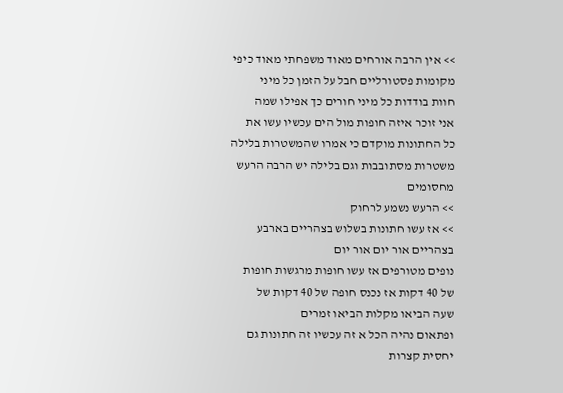>> אין הרבה אורחים מאוד משפחתי מאוד כיפי
מקומות פסטורליים חבל על הזמן כל מיני
חוות בודדות כל מיני חורים כך אפילו שמה
אני זוכר איזה חופות מול הים עכשיו עשו את
כל החתונות מוקדם כי אמרו שהמשטרות בלילה
משטרות מסתובבות וגם בלילה יש הרבה הרעש
מחסומים
>> הרעש נשמע לרחוק
>> אז עשו חתונות בשלוש בצהריים בארבע
בצהריים אור יום אור יום
נופים מטורפים אז עשו חופות מרגשות חופות
של 40 דקות אז נכנס חופה של 40 דקות של
שעה הביאו מקלות הביאו זמרים
ופתאום נהיה הכל א זה עכשיו זה חתונות גם
יחסית קצרות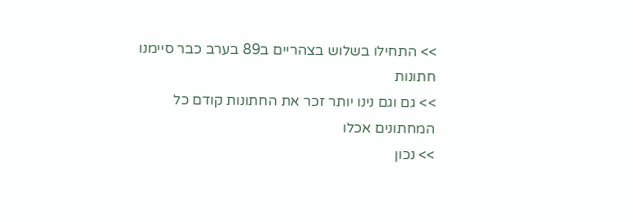>> התחילו בשלוש בצהריים ב89 בערב כבר סיימנו
חתונות
>> גם וגם נינו יותר זכר את החתונות קודם כל
המחתונים אכלו
>> נכון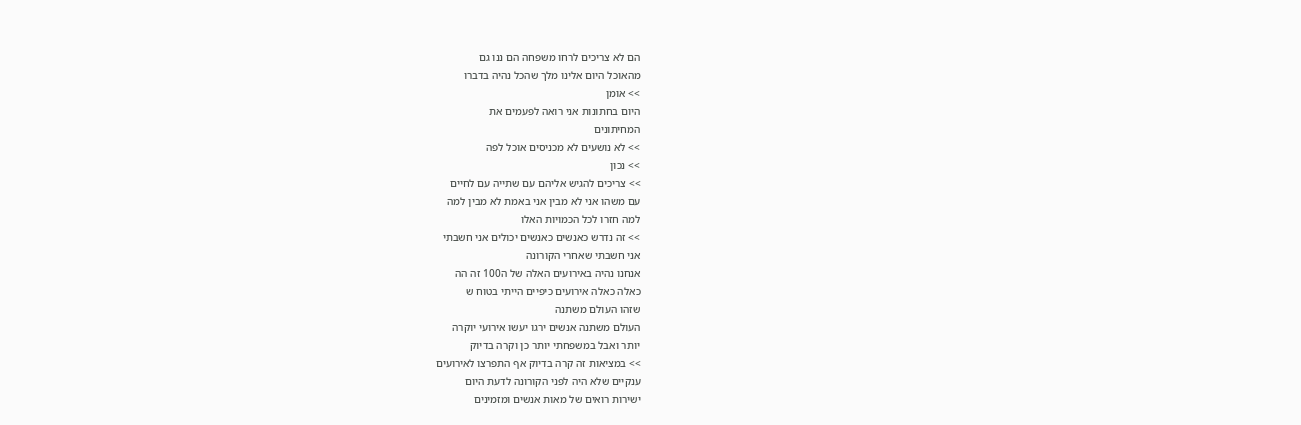הם לא צריכים לרחו משפחה הם ננו גם
מהאוכל היום אלינו מלך שהכל נהיה בדברו
>> אומן
היום בחתונות אני רואה לפעמים את
המחיתונים
>> לא נושעים לא מכניסים אוכל לפה
>> נכון
>> צריכים להגיש אליהם עם שתייה עם לחיים
עם משהו אני לא מבין אני באמת לא מבין למה
למה חזרו לכל הכמויות האלו
>> זה נדרש כאנשים כאנשים יכולים אני חשבתי
אני חשבתי שאחרי הקורונה
אנחנו נהיה באירועים האלה של ה100 זה הה
כאלה כאלה אירועים כיפיים הייתי בטוח ש
שזהו העולם משתנה
העולם משתנה אנשים ירגו יעשו אירועי יוקרה
יותר ואבל במשפחתי יותר כן וקרה בדיוק
>> במציאות זה קרה בדיוק אף התפרצו לאירועים
ענקיים שלא היה לפני הקורונה לדעת היום
ישירות רואים של מאות אנשים ומזמינים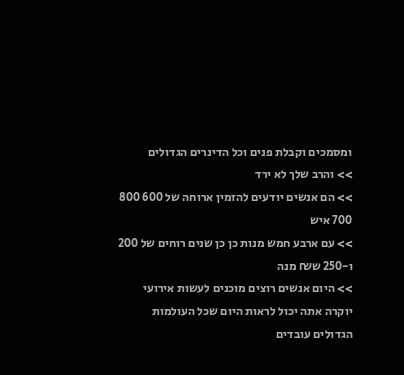ומסמכים וקבלת פנים וכל הדינרים הגדולים
>> והרב שלך לא ירד
>> הם אנשים יודעים להזמין ארוחה של 600 800
700 איש
>> עם ארבע חמש מנות כן כן שנים רוחים של 200
ו-250 ש₪ מנה
>> היום אנשים רוצים מוכנים לעשות אירועי
יוקרה אתה יכול לראות היום שכל העולמות
הגדולים עובדים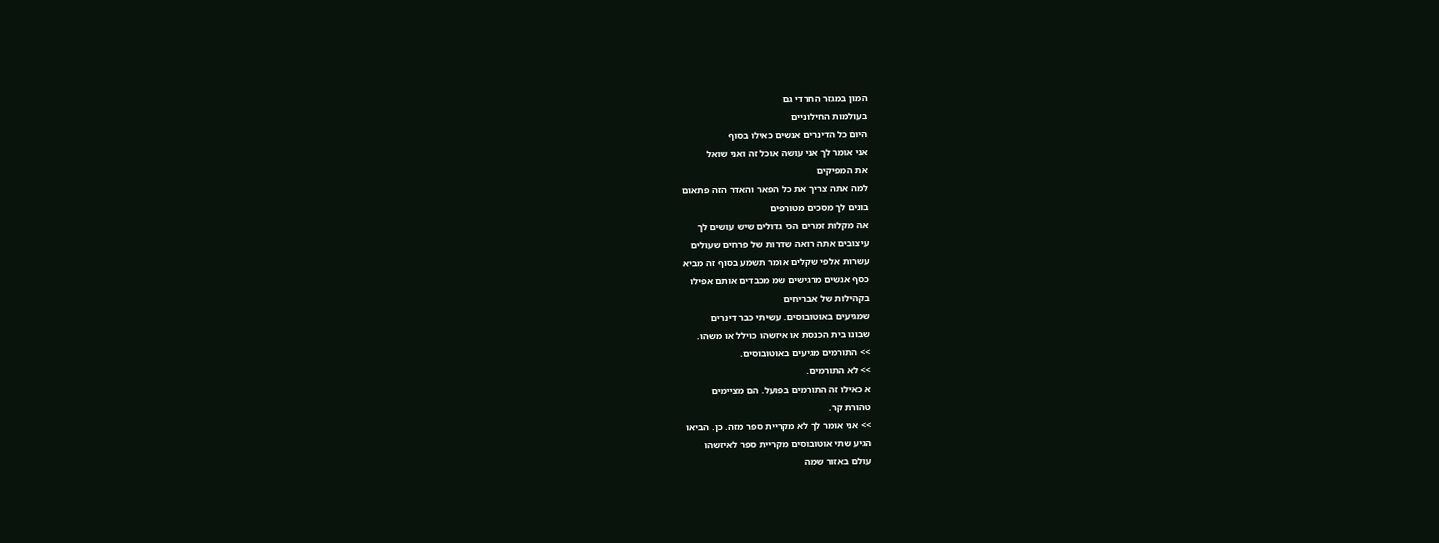המון במגזר החרדי גם
בעולמות החילוניים
היום כל הדינרים אנשים כאילו בסוף
אני אומר לך אני עושה אוכל זה ואני שואל
את המפיקים
למה אתה צריך את כל הפאר והאדר הזה פתאום
בונים לך מסכים מטורפים
אה מקלות זמרים הכי גדולים שיש עושים לך
עיצובים אתה רואה שדרות של פרחים שעולים
עשרות אלפי שקלים אומר תשמע בסוף זה מביא
כסף אנשים מרגישים שמ מכבדים אותם אפילו
בקהילות של אבריחים
שמגיעים באוטובוסים. עשיתי כבר דינרים
שבונו בית הכנסת או איזשהו כוילל או משהו.
>> התורמים מגיעים באוטובוסים.
>> לא התורמים.
א כאילו זה התורמים בפועל. הם מציימים
טהורת קר.
>> אני אומר לך לא מקריית ספר מזה. כן. הביאו
הגיע שתי אוטובוסים מקריית ספר לאיזשהו
עולם באזור שמה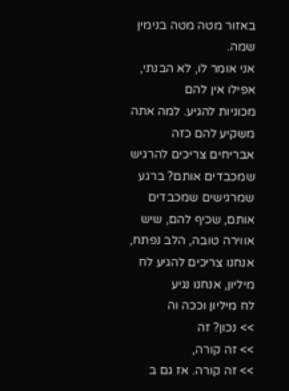באזור מטה מטה בנימין שמה.
אני אומר לו, לא הבנתי, אפילו אין להם
מכוניות להגיע. למה אתה משקיע להם כזה
אבריחים צריכים להרגיש שמכבדים אותם? ברגע
שמרגישים שמכבדים אותם, שכיף להם, שיש
אווירה טובה, הלב נפתח,
אנחנו צריכים להגיע לח מיליון, אנחנו נגיע
לח מיליון וככה וה
>> נכון? זה
>> זה קורה,
>> זה קורה. אז גם ב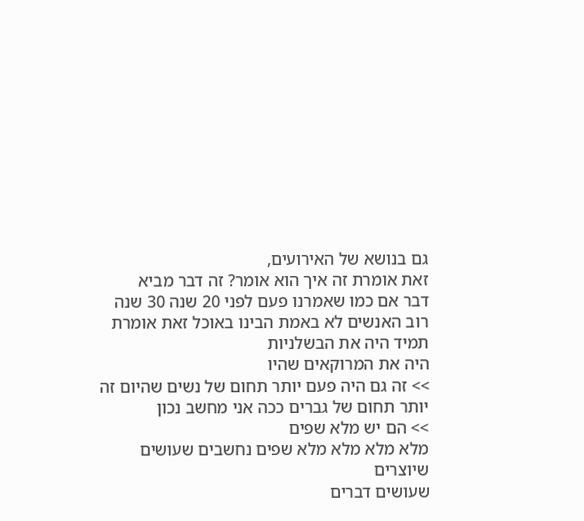גם בנושא של האירועים,
זאת אומרת זה איך הוא אומר? זה דבר מביא
דבר אם כמו שאמרנו פעם לפני 20 שנה 30 שנה
רוב האנשים לא באמת הבינו באוכל זאת אומרת
תמיד היה את הבשלניות
היה את המרוקאים שהיו
>> זה גם היה פעם יותר תחום של נשים שהיום זה
יותר תחום של גברים ככה אני מחשב נכון
>> הם יש מלא שפים
מלא מלא מלא מלא שפים נחשבים שעושים
שיוצרים
שעושים דברים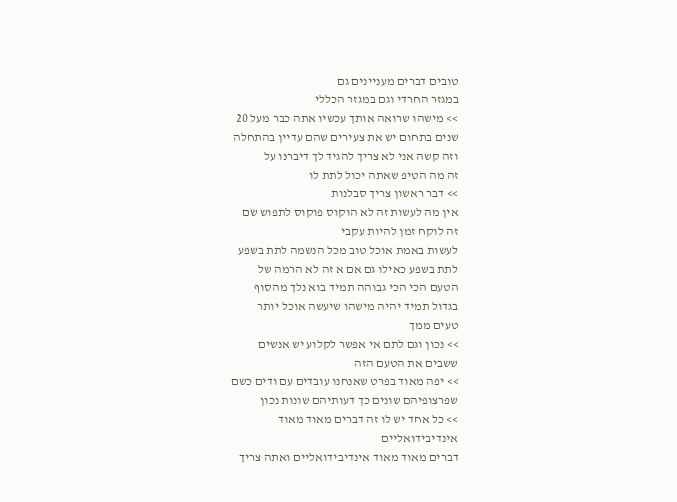טובים דברים מעניינים גם
במגזר החרדי וגם במגזר הכללי
>> מישהו שרואה אותך עכשיו אתה כבר מעל 20
שנים בתחום יש את צעירים שהם עדיין בהתחלה
וזה קשה אני לא צריך להגיד לך דיברנו על
זה מה הטיפ שאתה יכול לתת לו
>> דבר ראשון צריך סבלנות
אין מה לעשות זה לא הוקוס פוקוס לתפוש שם
זה לוקח זמן להיות עקבי
לעשות באמת אוכל טוב מכל הנשמה לתת בשפע
לתת בשפע כאילו גם אם א זה לא הרמה של
הטעם הכי הכי גבוהה תמיד בוא נלך מהסוף
בגדול תמיד יהיה מישהו שיעשה אוכל יותר
טעים ממך
>> נכון וגם לתם אי אפשר לקלוע יש אנשים
ששבים את הטעם הזה
>> יפה מאוד בפרט שאנחנו עובדים עם ודים כשם
שפרצופיהם שונים כך דעותיהם שונות נכון
>> כל אחד יש לו זה דברים מאוד מאוד
אינדיבידואליים
דברים מאוד מאוד אינדיבידואליים ואתה צריך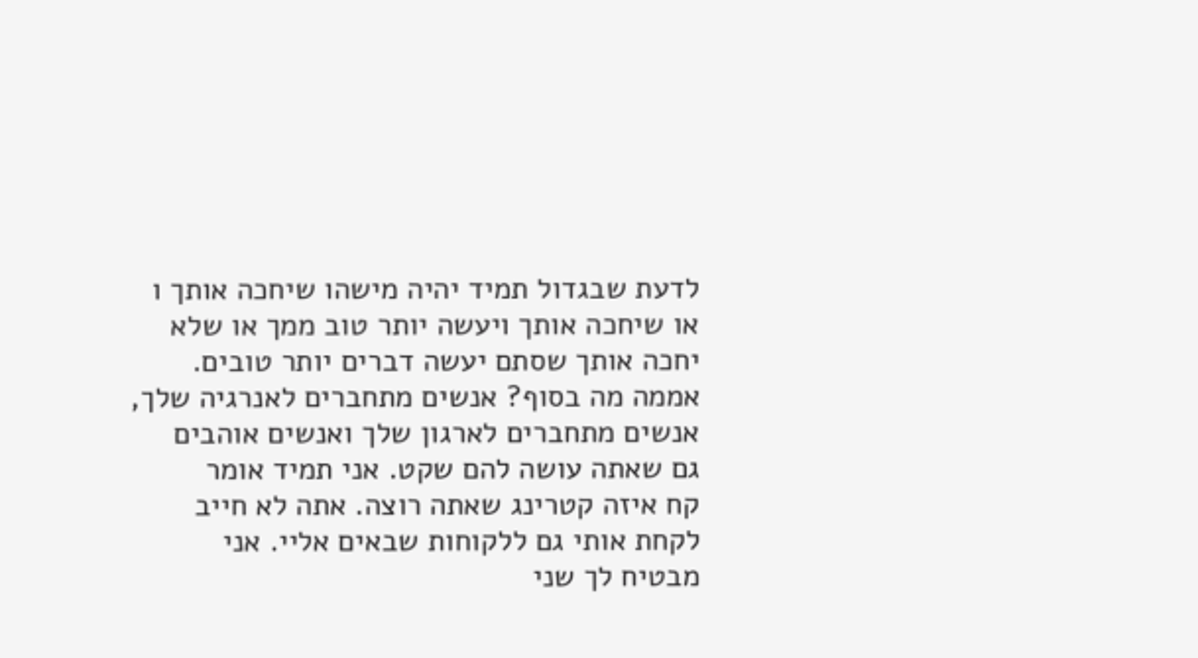לדעת שבגדול תמיד יהיה מישהו שיחכה אותך ו
או שיחכה אותך ויעשה יותר טוב ממך או שלא
יחכה אותך שסתם יעשה דברים יותר טובים.
אממה מה בסוף? אנשים מתחברים לאנרגיה שלך,
אנשים מתחברים לארגון שלך ואנשים אוהבים
גם שאתה עושה להם שקט. אני תמיד אומר
קח איזה קטרינג שאתה רוצה. אתה לא חייב
לקחת אותי גם ללקוחות שבאים אליי. אני
מבטיח לך שני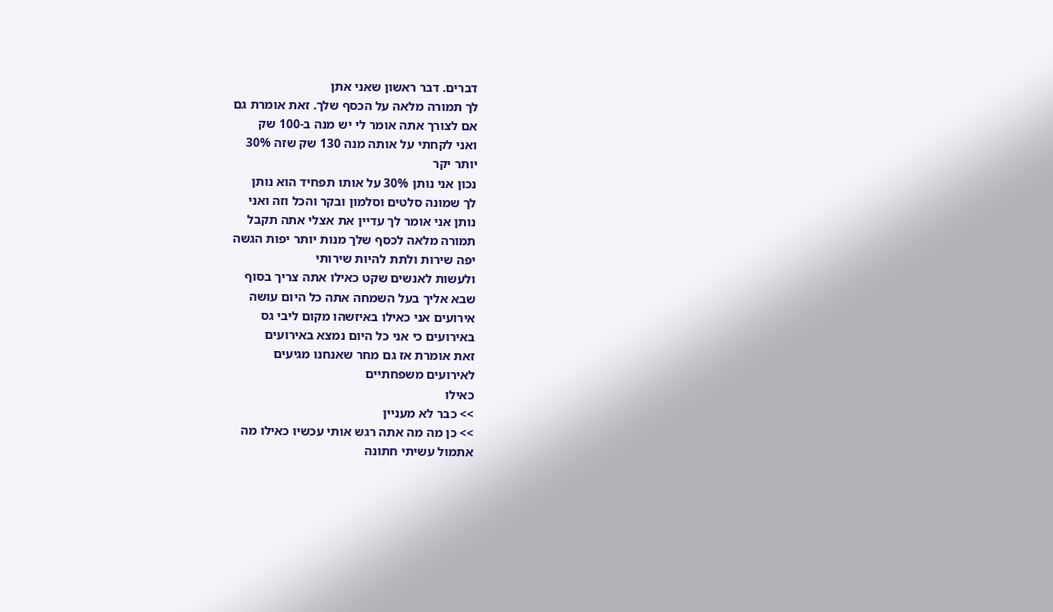דברים. דבר ראשון שאני אתן
לך תמורה מלאה על הכסף שלך. זאת אומרת גם
אם לצורך אתה אומר לי יש מנה ב-100 שק
ואני לקחתי על אותה מנה 130 שק שזה 30%
יותר יקר
נכון אני נותן 30% על אותו תפחיד הוא נותן
לך שמונה סלטים וסלמון ובקר והכל וזה ואני
נותן אני אומר לך עדיין את אצלי אתה תקבל
תמורה מלאה לכסף שלך מנות יותר יפות הגשה
יפה שירות ולתת להיות שירותי
ולעשות לאנשים שקט כאילו אתה צריך בסוף
שבא אליך בעל השמחה אתה כל היום עושה
אירועים אני כאילו באיזשהו מקום ליבי גס
באירועים כי אני כל היום נמצא באירועים
זאת אומרת אז גם מחר שאנחנו מגיעים
לאירועים משפחתיים
כאילו
>> כבר לא מעניין
>> כן מה מה אתה רגש אותי עכשיו כאילו מה
אתמול עשיתי חתונה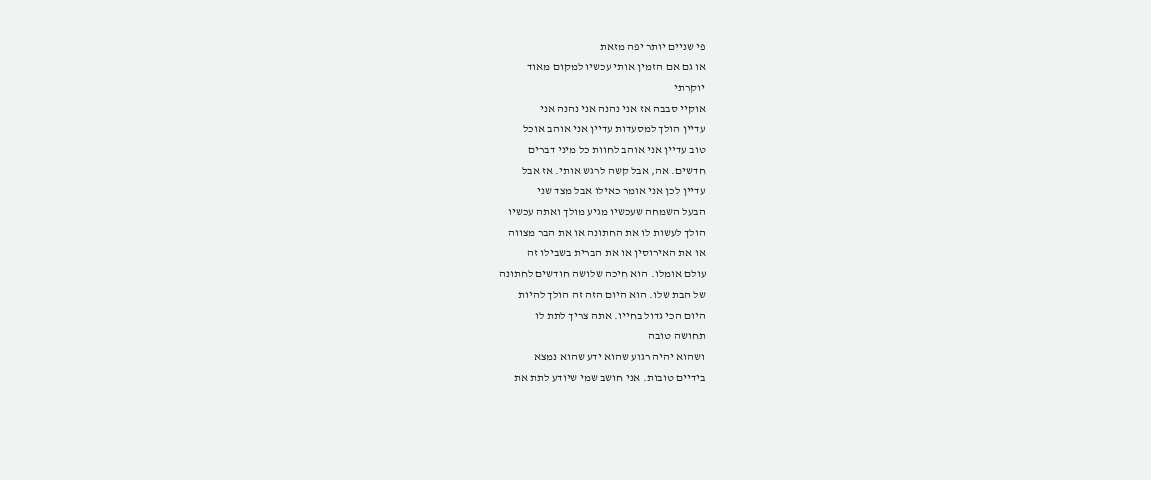פי שניים יותר יפה מזאת
או גם אם הזמין אותי עכשיו למקום מאוד
יוקרתי
אוקיי סבבה אז אני נהנה אני נהנה אני
עדיין הולך למסעדות עדיין אני אוהב אוכל
טוב עדיין אני אוהב לחוות כל מיני דברים
חדשים. אה, אבל קשה לרגש אותי. אז אבל
עדיין לכן אני אומר כאילו אבל מצד שני
הבעל השמחה שעכשיו מגיע מולך ואתה עכשיו
הולך לעשות לו את החתונה או את הבר מצווה
או את האירוסין או את הברית בשבילו זה
עולם אומלו. הוא חיכה שלושה חודשים לחתונה
של הבת שלו. הוא היום הזה זה הולך להיות
היום הכי גדול בחייו. אתה צריך לתת לו
תחושה טובה
ושהוא יהיה רגוע שהוא ידע שהוא נמצא
בידיים טובות. אני חושב שמי שיודע לתת את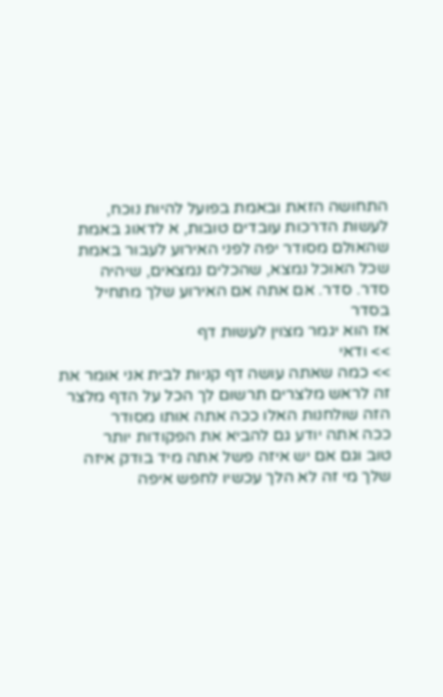התחושה הזאת ובאמת בפועל להיות נוכח,
לעשות הדרכות עובדים טובות, א לדאוג באמת
שהאולם מסודר יפה לפני האירוע לעבור באמת
שכל האוכל נמצא, שהכלים נמצאים, שיהיה
סדר. סדר. אם אתה אם האירוע שלך מתחיל
בסדר
אז הוא יגמר מצוין לעשות דף
>> ודאי
>> כמה שאתה עושה דף קניות לבית אני אומר את
זה לראש מלצרים תרשום לך הכל על הדף מלצר
הזה שולחנות האלו ככה אתה אותו מסודר
ככה אתה יודע גם להביא את הפקודות יותר
טוב וגם אם יש איזה פשל אתה מיד בודק איזה
שלך מי זה לא הלך עכשיו לחפש איפה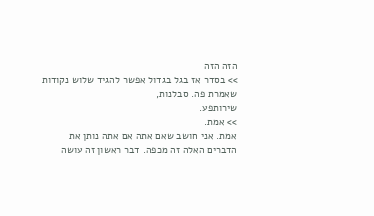הזה הזה
>> בסדר אז בגל בגדול אפשר להגיד שלוש נקודות
שאמרת פה. סבלנות,
שירותפע.
>> אמת.
אמת. אני חושב שאם אתה אם אתה נותן את
הדברים האלה זה מכפה. דבר ראשון זה עושה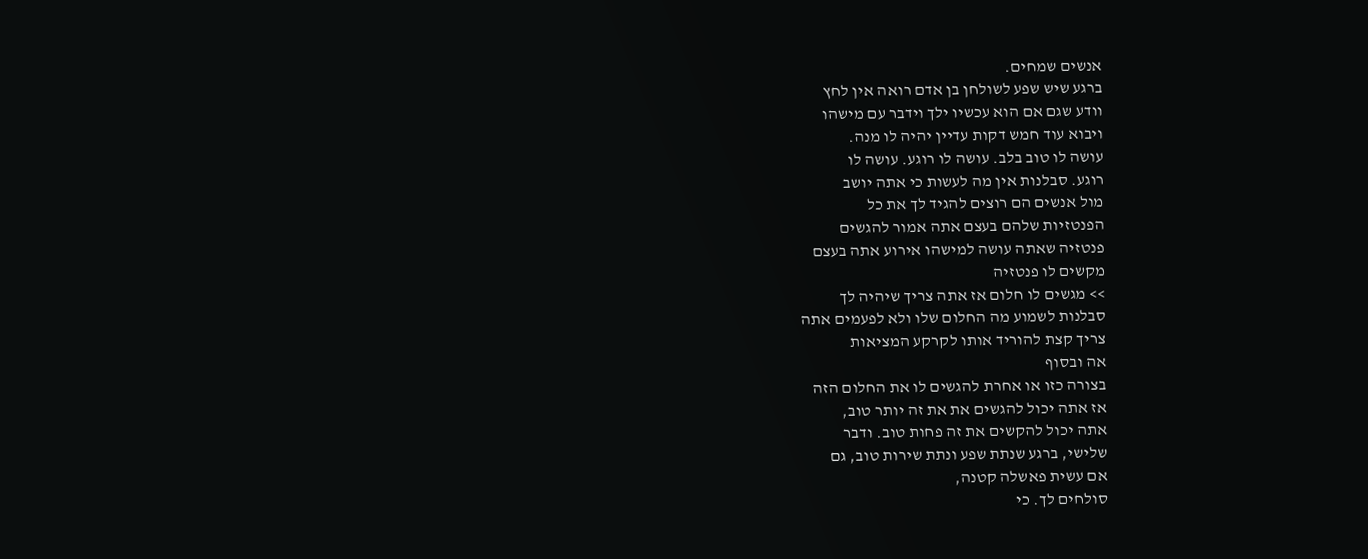אנשים שמחים.
ברגע שיש שפע לשולחן בן אדם רואה אין לחץ
וודע שגם אם הוא עכשיו ילך וידבר עם מישהו
ויבוא עוד חמש דקות עדיין יהיה לו מנה.
עושה לו טוב בלב. עושה לו רוגע. עושה לו
רוגע. סבלנות אין מה לעשות כי אתה יושב
מול אנשים הם רוצים להגיד לך את כל
הפנטזיות שלהם בעצם אתה אמור להגשים
פנטזיה שאתה עושה למישהו אירוע אתה בעצם
מקשים לו פנטזיה
>> מגשים לו חלום אז אתה צריך שיהיה לך
סבלנות לשמוע מה החלום שלו ולא לפעמים אתה
צריך קצת להוריד אותו לקרקע המציאות
אה ובסוף
בצורה כזו או אחרת להגשים לו את החלום הזה
אז אתה יכול להגשים את את זה יותר טוב,
אתה יכול להקשים את זה פחות טוב. ודבר
שלישי, ברגע שנתת שפע ונתת שירות טוב, גם
אם עשית פאשלה קטנה,
סולחים לך. כי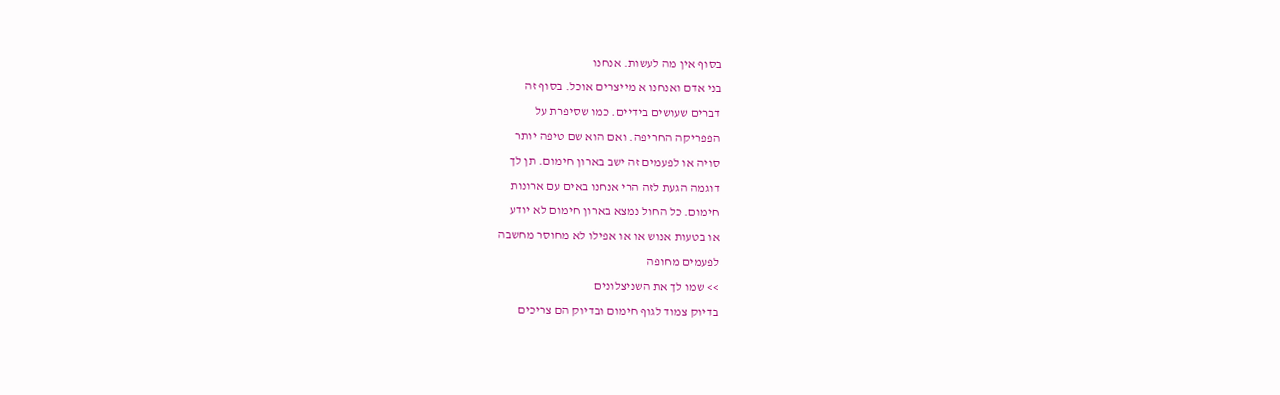בסוף אין מה לעשות. אנחנו
בני אדם ואנחנו א מייצרים אוכל. בסוף זה
דברים שעושים בידיים. כמו שסיפרת על
הפפריקה החריפה. ואם הוא שם טיפה יותר
סויה או לפעמים זה ישב בארון חימום. תן לך
דוגמה הגעת לזה הרי אנחנו באים עם ארונות
חימום. כל החול נמצא בארון חימום לא יודע
או בטעות אנוש או או אפילו לא מחוסר מחשבה
לפעמים מחופה
>> שמו לך את השניצלונים
בדיוק צמוד לגוף חימום ובדיוק הם צריכים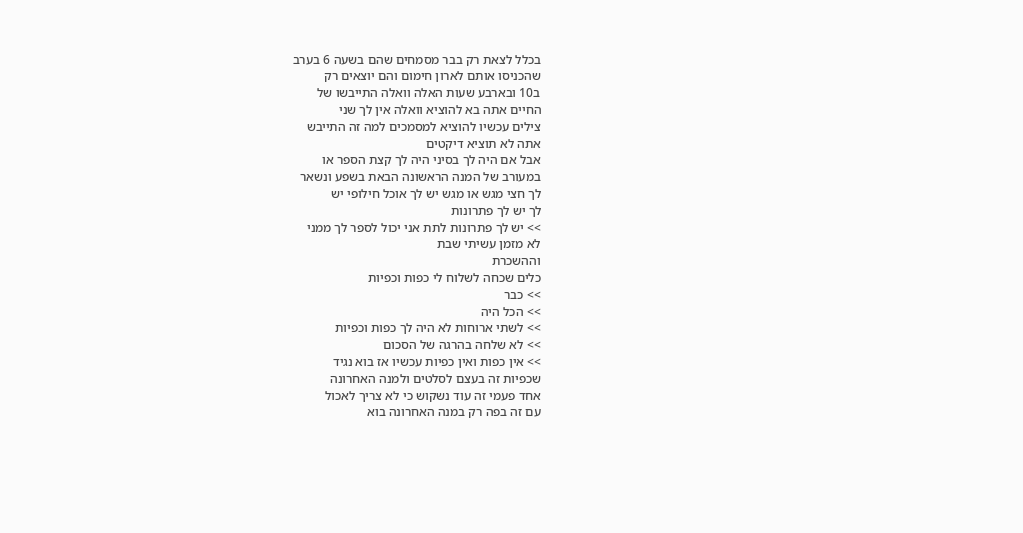בכלל לצאת רק בבר מסמחים שהם בשעה 6 בערב
שהכניסו אותם לארון חימום והם יוצאים רק
ב10 ובארבע שעות האלה וואלה התייבשו של
החיים אתה בא להוציא וואלה אין לך שני
צילים עכשיו להוציא למסמכים למה זה התייבש
אתה לא תוציא דיקטים
אבל אם היה לך בסיני היה לך קצת הספר או
במעורב של המנה הראשונה הבאת בשפע ונשאר
לך חצי מגש או מגש יש לך אוכל חילופי יש
לך יש לך פתרונות
>> יש לך פתרונות לתת אני יכול לספר לך ממני
לא מזמן עשיתי שבת
וההשכרת
כלים שכחה לשלוח לי כפות וכפיות
>> כבר
>> הכל היה
>> לשתי ארוחות לא היה לך כפות וכפיות
>> לא שלחה בהרגה של הסכום
>> אין כפות ואין כפיות עכשיו אז בוא נגיד
שכפיות זה בעצם לסלטים ולמנה האחרונה
אחד פעמי זה עוד נשקוש כי לא צריך לאכול
עם זה בפה רק במנה האחרונה בוא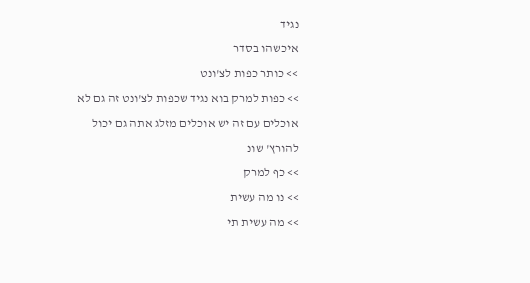נגיד
איכשהו בסדר
>> כותר כפות לצ'ונט
>> כפות למרק בוא נגיד שכפות לצ'ונט זה גם לא
אוכלים עם זה יש אוכלים מזלג אתה גם יכול
להורץ' שונ
>> כף למרק
>> נו מה עשית
>> מה עשית תי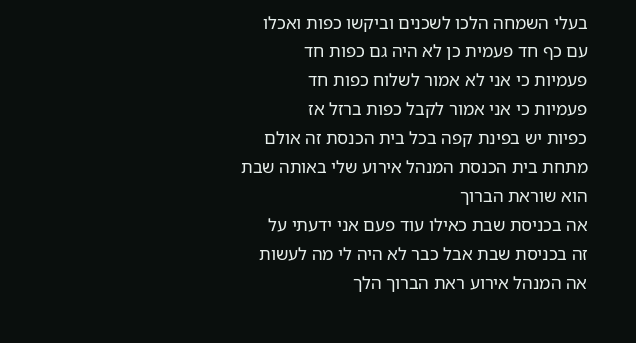בעלי השמחה הלכו לשכנים וביקשו כפות ואכלו
עם כף חד פעמית כן לא היה גם כפות חד
פעמיות כי אני לא אמור לשלוח כפות חד
פעמיות כי אני אמור לקבל כפות ברזל אז
כפיות יש בפינת קפה בכל בית הכנסת זה אולם
מתחת בית הכנסת המנהל אירוע שלי באותה שבת
הוא שוראת הברוך
אה בכניסת שבת כאילו עוד פעם אני ידעתי על
זה בכניסת שבת אבל כבר לא היה לי מה לעשות
אה המנהל אירוע ראת הברוך הלך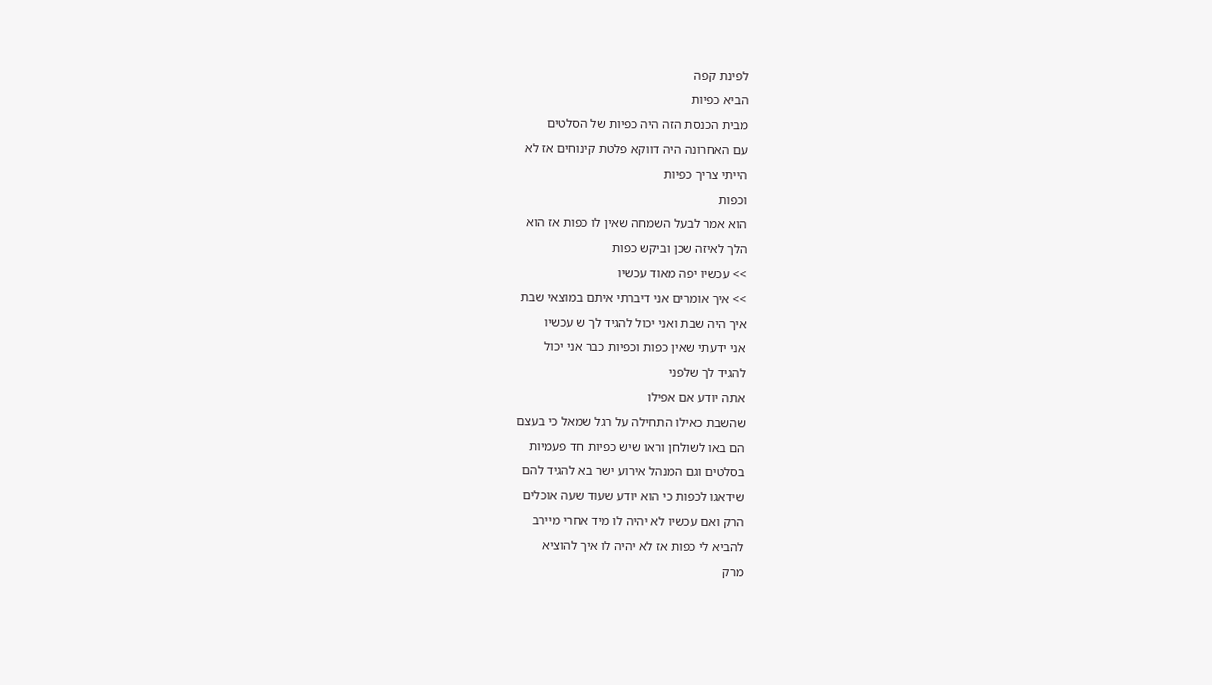לפינת קפה
הביא כפיות
מבית הכנסת הזה היה כפיות של הסלטים
עם האחרונה היה דווקא פלטת קינוחים אז לא
הייתי צריך כפיות
וכפות
הוא אמר לבעל השמחה שאין לו כפות אז הוא
הלך לאיזה שכן וביקש כפות
>> עכשיו יפה מאוד עכשיו
>> איך אומרים אני דיברתי איתם במוצאי שבת
איך היה שבת ואני יכול להגיד לך ש עכשיו
אני ידעתי שאין כפות וכפיות כבר אני יכול
להגיד לך שלפני
אתה יודע אם אפילו
שהשבת כאילו התחילה על רגל שמאל כי בעצם
הם באו לשולחן וראו שיש כפיות חד פעמיות
בסלטים וגם המנהל אירוע ישר בא להגיד להם
שידאגו לכפות כי הוא יודע שעוד שעה אוכלים
הרק ואם עכשיו לא יהיה לו מיד אחרי מיירב
להביא לי כפות אז לא יהיה לו איך להוציא
מרק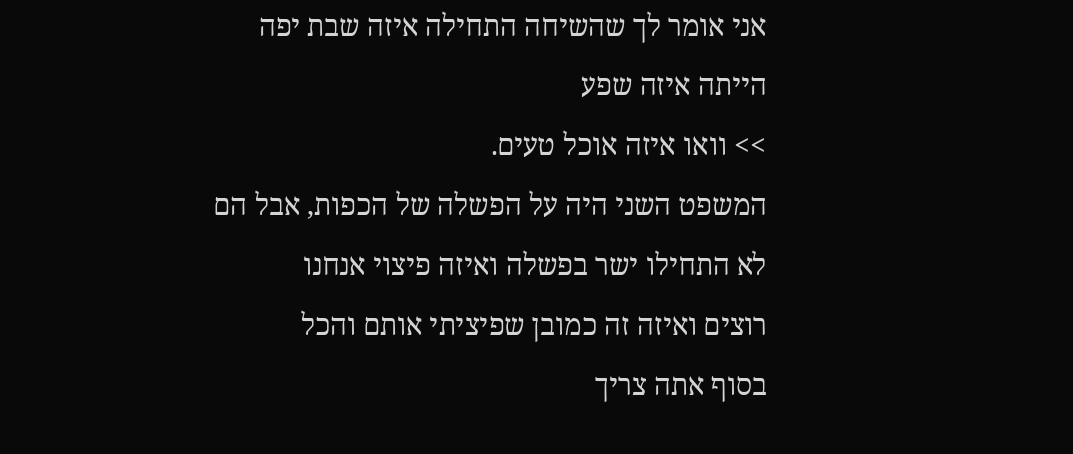אני אומר לך שהשיחה התחילה איזה שבת יפה
הייתה איזה שפע
>> וואו איזה אוכל טעים.
המשפט השני היה על הפשלה של הכפות, אבל הם
לא התחילו ישר בפשלה ואיזה פיצוי אנחנו
רוצים ואיזה זה כמובן שפיציתי אותם והכל
בסוף אתה צריך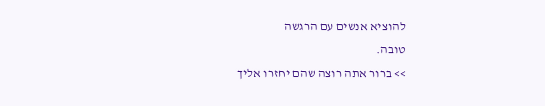להוציא אנשים עם הרגשה
טובה.
>> ברור אתה רוצה שהם יחזרו אליך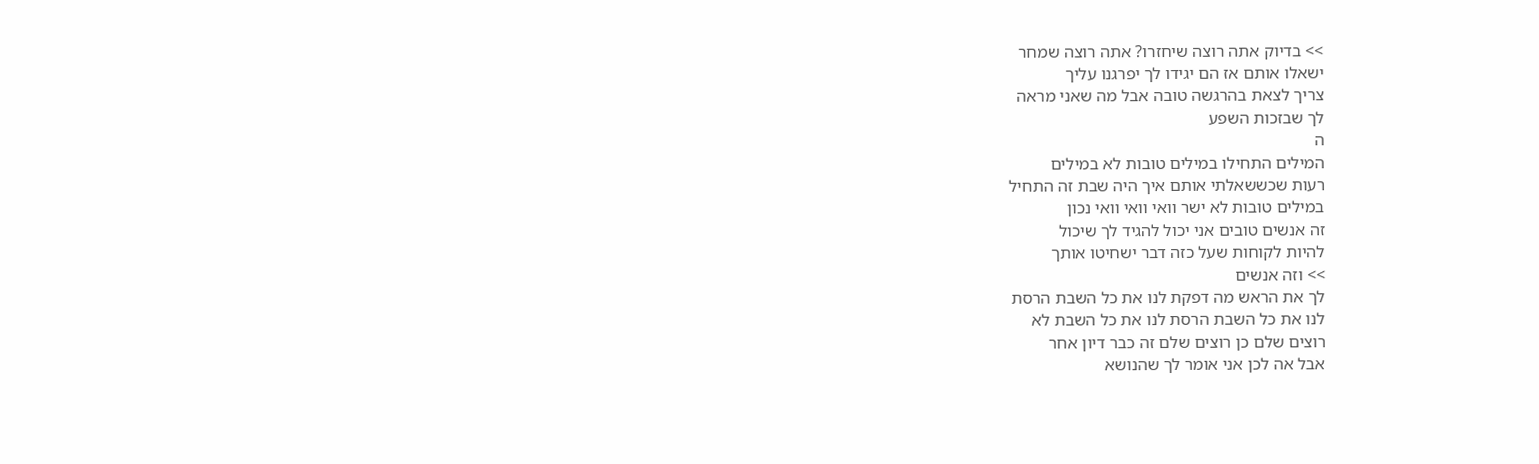>> בדיוק אתה רוצה שיחזרו? אתה רוצה שמחר
ישאלו אותם אז הם יגידו לך יפרגנו עליך
צריך לצאת בהרגשה טובה אבל מה שאני מראה
לך שבזכות השפע
ה
המילים התחילו במילים טובות לא במילים
רעות שכששאלתי אותם איך היה שבת זה התחיל
במילים טובות לא ישר וואי וואי וואי נכון
זה אנשים טובים אני יכול להגיד לך שיכול
להיות לקוחות שעל כזה דבר ישחיטו אותך
>> וזה אנשים
לך את הראש מה דפקת לנו את כל השבת הרסת
לנו את כל השבת הרסת לנו את כל השבת לא
רוצים שלם כן רוצים שלם זה כבר דיון אחר
אבל אה לכן אני אומר לך שהנושא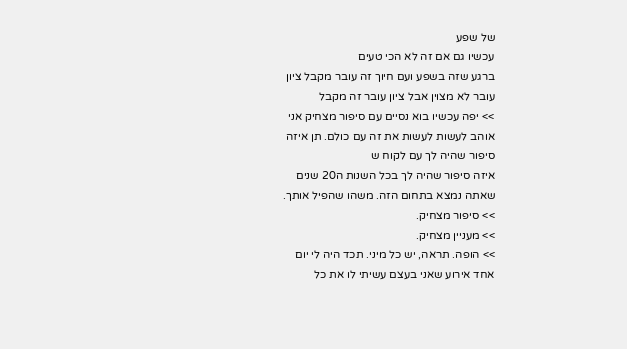של שפע
עכשיו גם אם זה לא הכי טעים
ברגע שזה בשפע ועם חיוך זה עובר מקבל ציון
עובר לא מצוין אבל ציון עובר זה מקבל
>> יפה עכשיו בוא נסיים עם סיפור מצחיק אני
אוהב לעשות לעשות את זה עם כולם. תן איזה
סיפור שהיה לך עם לקוח ש
איזה סיפור שהיה לך בכל השנות ה20 שנים
שאתה נמצא בתחום הזה. משהו שהפיל אותך.
>> סיפור מצחיק.
>> מעניין מצחיק.
>> הופה. תראה, יש כל מיני. תכד היה לי יום
אחד אירוע שאני בעצם עשיתי לו את כל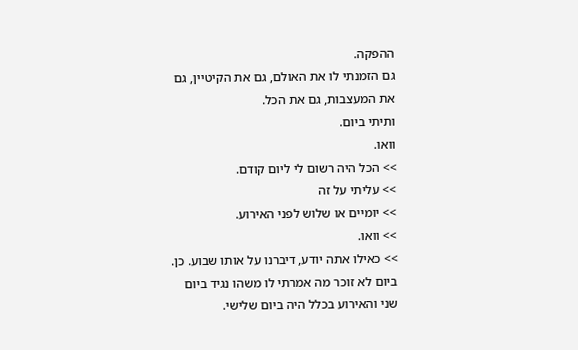ההפקה.
גם הזמנתי לו את האולם, גם את הקיטיין, גם
את המעצבות, גם את הכל.
ותיתי ביום.
וואו.
>> הכל היה רשום לי ליום קודם.
>> עליתי על זה
>> יומיים או שלוש לפני האירוע.
>> וואו.
>> כאילו אתה יודע, דיברנו על אותו שבוע. כן.
ביום לא זוכר מה אמרתי לו משהו נגיד ביום
שני והאירוע בכלל היה ביום שלישי.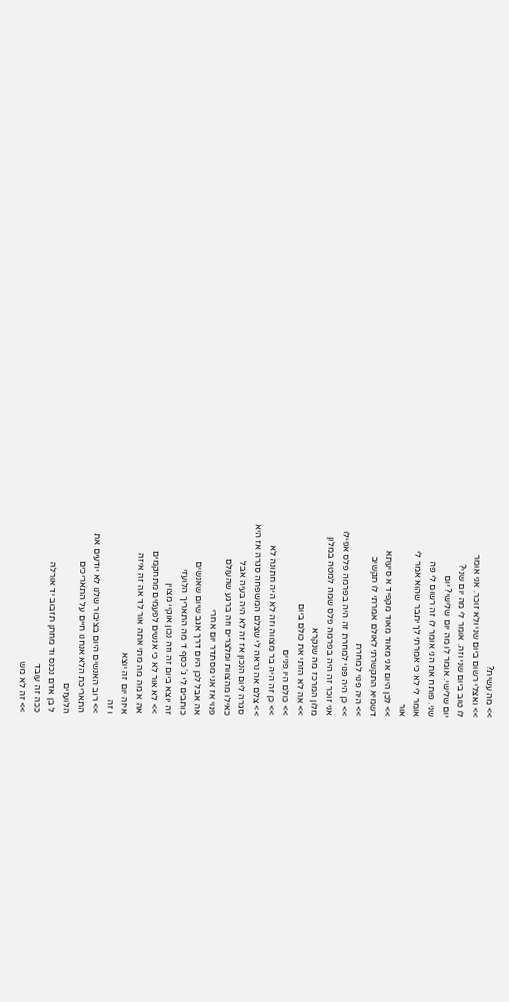>> מה עשית?
>> ואצלי רשום ביום שני ולא זוכר. אני אומר
לו טוב ביום שני וזה. אומר לי מה יום שני?
יום שלישי. אומר לו מה יום שלישי? יום
שני. פותח את הני אומר לו זה רשום לי פה
אומר לי לא כי אמרתי לך יתבר שהוא אמר לי
אור
>> לכן היום אני מאוד מאוד מקפיד א סיעתא
דשמיא התקשרתי לאולם אמרתי לו תקשיב
>> היה פנוי למחרת
>> כן היה פנוי למחרת זה היה בפרמה פלס אפילו
אני זוכר זה היה בפרמה פלס שמה למטה במלון
מלון המרכז מה שנקרא
>> אה לא הזתי את כולם ביום
>> כולם היו פניים
>> כן זה היה בר מצווה וזה לא היה חתונה לא
>> צלם אה נראה לי שצלם המשפחה סגרה אז היא
סגרה ליום הנכון אז זה לא היה בעיה אבל
כאילו מהצוות ומלצרים וזה ברגע שהעולם
פנוי אז אני מסתדר יום אחרי
אה אבל לכן היום דרך אגב שיום שאנשים
כותבים לי ג' כסף ד מה התאריך הלועזי
זה יוצא ביום זה וזה נכון אוקיי מצוין
>> לא אור לא כי אנשים לפעמים מתחקמים
אה א מה מה מתי אתה אור לד אה זה איזה
איזה יום זה יוצא
ו זה
>> רוב האנשים היום בציבור שלנו לא יודעים את
התאריכת הלא אנחנו חיים על התאריכים
הלועזים
ל בן אדם נכנס וד מחתן תזבוב יד אורלה
ככה זה עובד
>> זה לא מש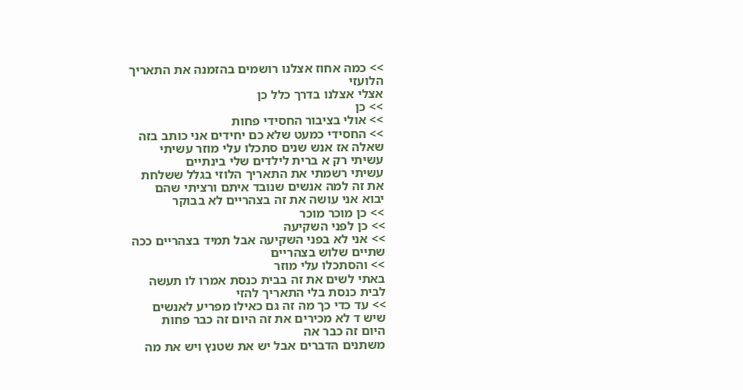>> כמה אחוז אצלנו רושמים בהזמנה את התאריך
הלועזי
אצלי אצלנו בדרך כלל כן
>> כן
>> אולי בציבור החסידי פחות
>> החסידי כמעט שלא כם יחידים אני כותב בזה
שאלה אז אנש שנים סתכלו עלי מוזר עשיתי
עשיתי רק א ברית לילדים שלי בינתיים
עשיתי רשמתי את התאריך הלוזי בגלל ששלחת
את זה למה אנשים שנובד איתם ורציתי שהם
יבוא אני עושה את זה בצהריים לא בבוקר
>> כן מוכר מוכר
>> כן לפני השקיעה
>> אני לא בפני השקיעה אבל תמיד בצהריים ככה
שתיים שלוש בצהריים
>> והסתכלו עלי מוזר
באתי לשים את זה בבית כנסת אמרו לו תעשה
לבית כנסת בלי התאריך להזי
>> עד כדי כך מה זה גם כאילו מפריע לאנשים
שיש ד לא מכירים את זה היום זה כבר פחות
היום זה כבר אה
משתנים הדברים אבל יש את שטנץ ויש את מה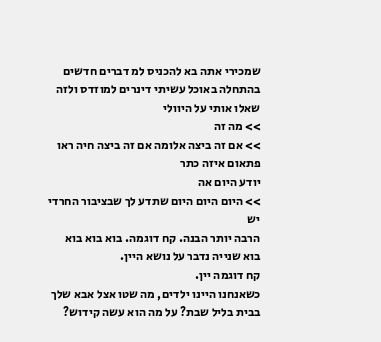שמכירי אתה בא להכניס למ דברים חדשים
בהתחלה באוכל עשיתי דינרים למוזדס ולזה
שאלו אותי על היוולי
>> מה זה
>> אם זה ביצה אלומה אם זה ביצה חיה ראו
פתאום איזה כתר
יודע היום אה
>> היום היום היום שתדע לך שבציבור החרדי יש
הרבה יותר הבנה. קח דוגמה. בוא בוא בוא
בוא שנייה נדבר על נושא היין.
קח דוגמה יין.
כשאנחנו היינו ילדים, מה שטו אצל אבא שלך
בבית בליל שבת? על מה הוא עשה קידוש?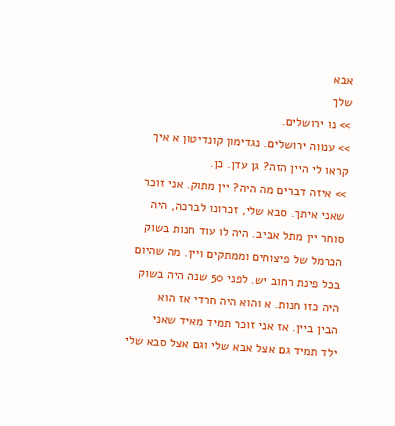אבא
שלך
>> נו ירושלים.
>> ענווה ירושלים. נגדימון קונדיטון א איך
קראו לי היין הזה? גן עדן. כן.
>> איזה דברים מה היה? יין מתוק. אני זוכר
שאני איתך. סבא שלי, זכרונו לברכה, היה
סוחר יין מתל אביב. היה לו עוד חנות בשוק
הכרמל של פיצוחים וממתקים ויין. מה שהיום
בכל פינת רחוב יש. לפני 50 שנה היה בשוק
היה כזו חנות. א והוא היה חרדי אז הוא
הבין ביין. אז אני זוכר תמיד מאיד שאני
ילד תמיד גם אצל אבא שלי וגם אצל סבא שלי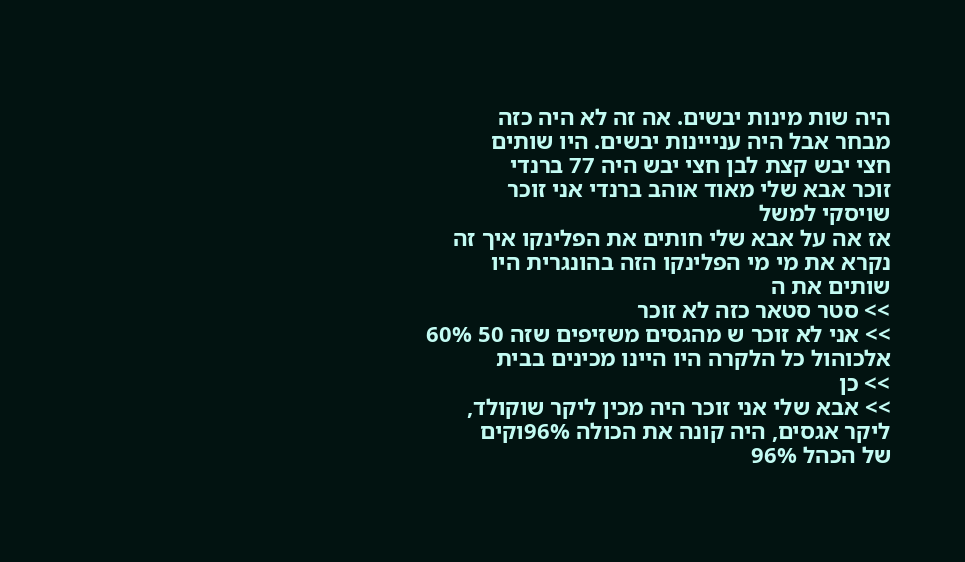היה שות מינות יבשים. אה זה לא היה כזה
מבחר אבל היה ענייינות יבשים. היו שותים
חצי יבש קצת לבן חצי יבש היה 77 ברנדי
זוכר אבא שלי מאוד אוהב ברנדי אני זוכר
שויסקי למשל
אז אה על אבא שלי חותים את הפלינקו איך זה
נקרא את מי מי הפלינקו הזה בהונגרית היו
שותים את ה
>> סטר סטאר כזה לא זוכר
>> אני לא זוכר ש מהגסים משזיפים שזה 50 60%
אלכוהול כל הלקרה היו היינו מכינים בבית
>> כן
>> אבא שלי אני זוכר היה מכין ליקר שוקולד,
ליקר אגסים, היה קונה את הכולה 96%וקים
של הכהל 96%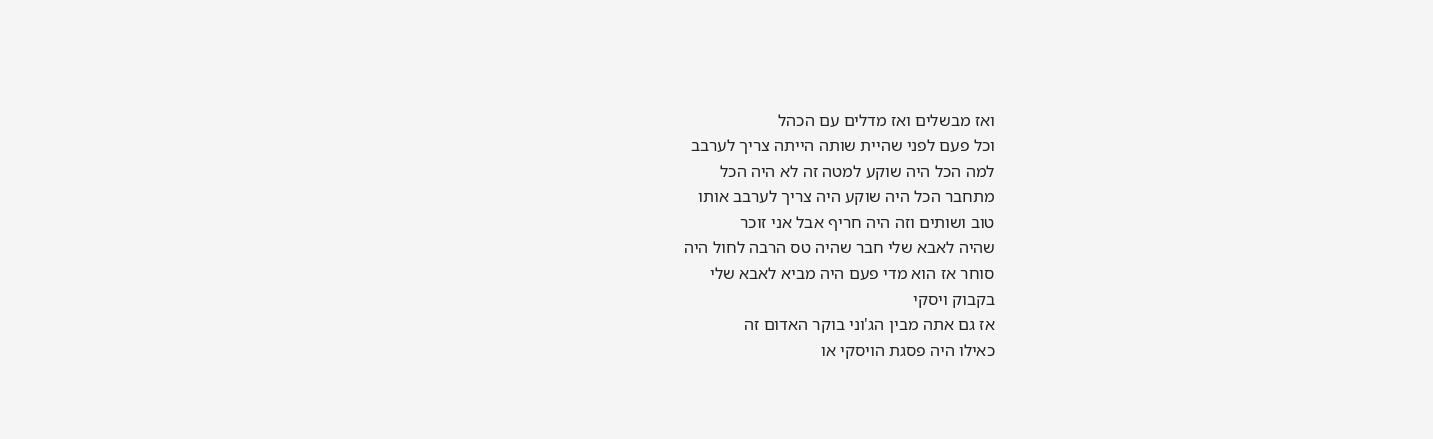ואז מבשלים ואז מדלים עם הכהל
וכל פעם לפני שהיית שותה הייתה צריך לערבב
למה הכל היה שוקע למטה זה לא היה הכל
מתחבר הכל היה שוקע היה צריך לערבב אותו
טוב ושותים וזה היה חריף אבל אני זוכר
שהיה לאבא שלי חבר שהיה טס הרבה לחול היה
סוחר אז הוא מדי פעם היה מביא לאבא שלי
בקבוק ויסקי
אז גם אתה מבין הג'וני בוקר האדום זה
כאילו היה פסגת הויסקי או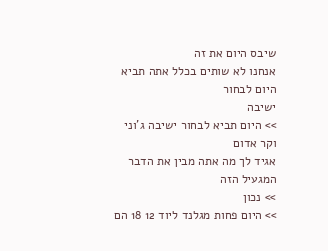שיבס היום את זה
אנחנו לא שותים בכלל אתה תביא היום לבחור
ישיבה
>> היום תביא לבחור ישיבה ג'וני וקר אדום
אגיד לך מה אתה מבין את הדבר המגעיל הזה
>> נכון
>> היום פחות מגלנד ליוד 12 18 הם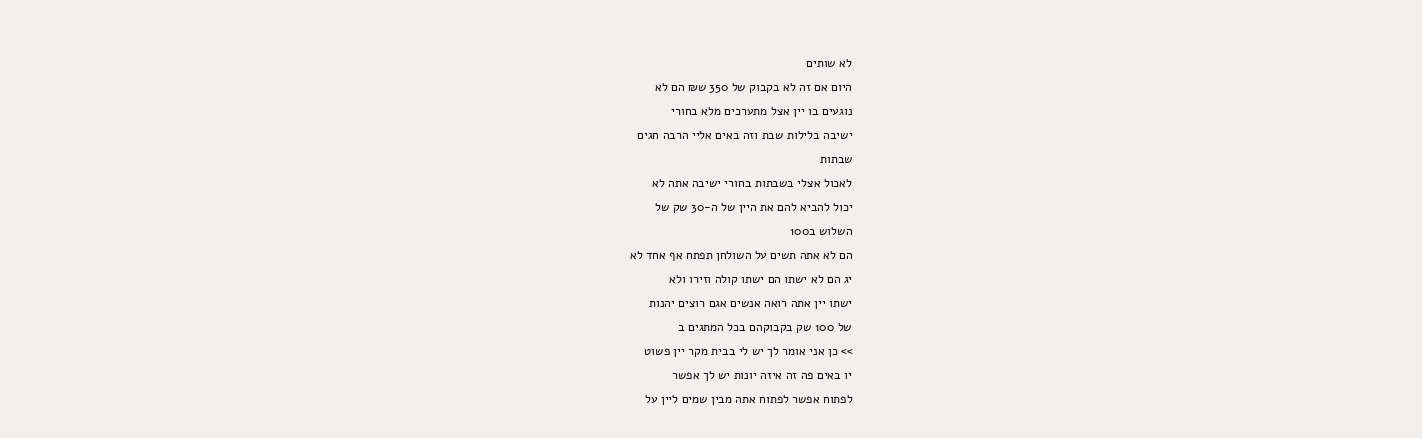לא שותים
היום אם זה לא בקבוק של 350 ש₪ הם לא
נוגעים בו יין אצל מתערכים מלא בחורי
ישיבה בלילות שבת וזה באים אליי הרבה חגים
שבתות
לאכול אצלי בשבתות בחורי ישיבה אתה לא
יכול להביא להם את היין של ה-30 שק של
השלוש ב100
הם לא אתה תשים על השולחן תפתח אף אחד לא
יג הם לא ישתו הם ישתו קולה וזירו ולא
ישתו יין אתה רואה אנשים אגם רוצים יהנות
של 100 שק בקבוקהם בכל המתגים ב
>> כן אני אומר לך יש לי בבית מקר יין פשוט
יו באים פה זה איזה יונות יש לך אפשר
לפתוח אפשר לפתוח אתה מבין שמים ליין על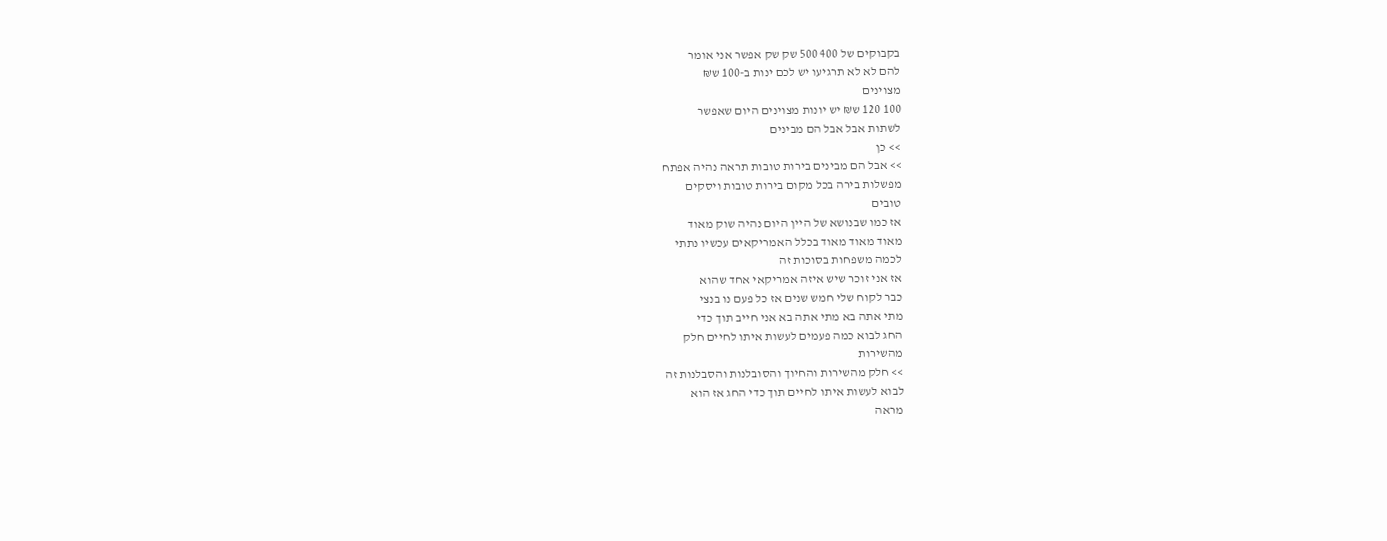בקבוקים של 400 500 שק שק אפשר אני אומר
להם לא לא תרגיעו יש לכם ינות ב-100 ש₪
מצוינים
100 120 ש₪ יש יונות מצוינים היום שאפשר
לשתות אבל אבל הם מבינים
>> כן
>> אבל הם מבינים בירות טובות תראה נהיה אפתח
מפשלות בירה בכל מקום בירות טובות ויסקים
טובים
אז כמו שבנושא של היין היום נהיה שוק מאוד
מאוד מאוד מאוד בכלל האמריקאים עכשיו נתתי
לכמה משפחות בסוכות זה
אז אני זוכר שיש איזה אמריקאי אחד שהוא
כבר לקוח שלי חמש שנים אז כל פעם נו בנצי
מתי אתה בא מתי אתה בא אני חייב תוך כדי
החג לבוא כמה פעמים לעשות איתו לחיים חלק
מהשירות
>> חלק מהשירות והחיוך והסובלנות והסבלנות זה
לבוא לעשות איתו לחיים תוך כדי החג אז הוא
מראה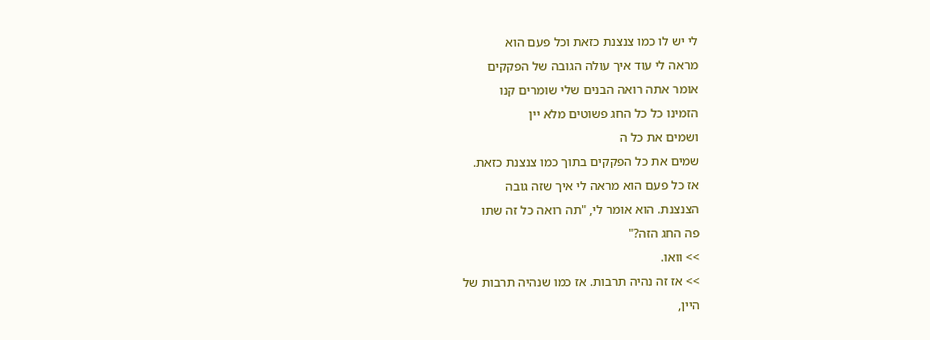לי יש לו כמו צנצנת כזאת וכל פעם הוא
מראה לי עוד איך עולה הגובה של הפקקים
אומר אתה רואה הבנים שלי שומרים קנו
הזמינו כל כל החג פשוטים מלא יין
ושמים את כל ה
שמים את כל הפקקים בתוך כמו צנצנת כזאת.
אז כל פעם הוא מראה לי איך שזה גובה
הצנצנת. הוא אומר לי, "תה רואה כל זה שתו
פה החג הזה?"
>> וואו.
>> אז זה נהיה תרבות. אז כמו שנהיה תרבות של
היין,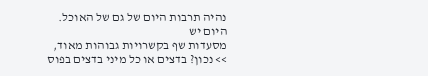נהיה תרבות היום של גם של האוכל. היום יש
מסעדות שף בקשרויות גבוהות מאוד,
>> נכון? בדצים או כל מיני בדצים בפוס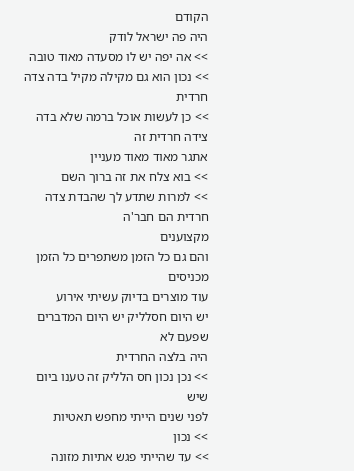הקודם
היה פה ישראל לודק
>> אה יפה יש לו מסעדה מאוד טובה
>> נכון הוא גם מקילה מקיל בדה צדה חרדית
>> כן לעשות אוכל ברמה שלא בדה צידה חרדית זה
אתגר מאוד מאוד מעניין
>> בוא צלח את זה ברוך השם
>> למרות שתדע לך שהבדת צדה חרדית הם חבר'ה
מקצוענים
והם גם כל הזמן משתפרים כל הזמן מכניסים
עוד מוצרים בדיוק עשיתי אירוע
יש היום חסלליק יש היום המדברים שפעם לא
היה בלצה החרדית
>> נכן נכון חס הלליק זה טענו ביום שיש
לפני שנים הייתי מחפש תאטיות
>> נכון
>> עד שהייתי פגש אתיות מזונה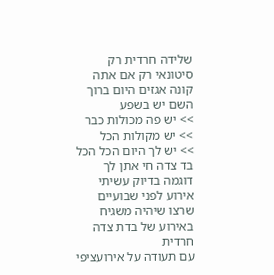שלידה חרדית רק
סיטונאי רק אם אתה קונה אגזים היום ברוך
השם יש בשפע
>> יש פה מכולות כבר
>> יש מקולות הכל
>> יש לך היום הכל הכל בד צדה חי אתן לך
דוגמה בדיוק עשיתי אירוע לפני שבועיים
שרצו שיהיה משגיח באירוע של בדת צדה חרדית
עם תעודה על אירועציפי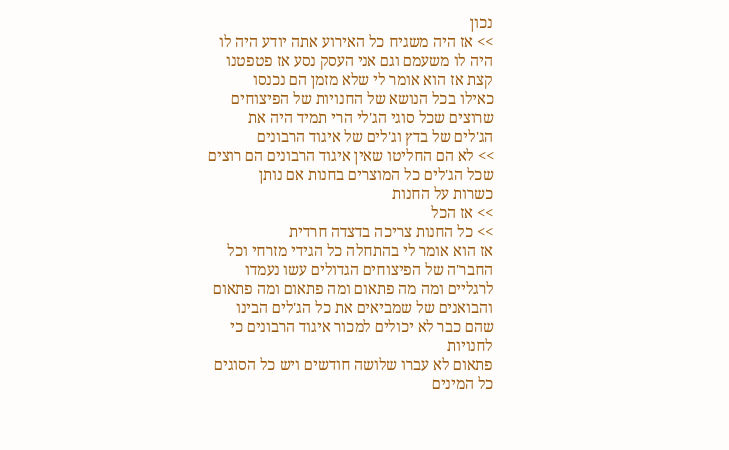נכון
>> אז היה משגיח כל האירוע אתה יודע היה לו
היה לו משעמם וגם אני העסק נסע אז פטפטנו
קצת אז הוא אומר לי שלא מזמן הם נכנסו
כאילו בכל הנושא של החנויות של הפיצוחים
שרוצים שכל סוגי הג'לי הרי תמיד היה את
הג'לים של בדץ וג'לים של איגוד הרבונים
>> לא הם החליטו שאין איגוד הרבונים הם רוצים
שכל הג'לים כל המוצרים בחנות אם נותן
כשרות על החנות
>> אז הכל
>> כל החנות צריכה בדצדה חרדית
אז הוא אומר לי בהתחלה כל הגידי מזרחי וכל
החבר'ה של הפיצוחים הגדולים עשו נעמדו
לרגליים ומה מה פתאום ומה פתאום ומה פתאום
והבואנים של שמביאים את כל הג'לים הבינו
שהם כבר לא יכולים למכור איגוד הרבונים כי
לחנויות
פתאום לא עברו שלושה חודשים ויש כל הסוגים
כל המינים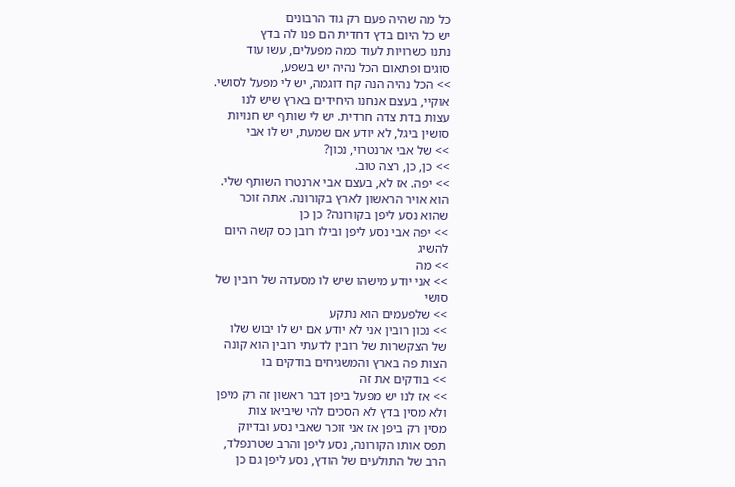כל מה שהיה פעם רק גוד הרבונים
יש כל היום בדץ דחדית הם פנו לה בדץ
נתנו כשרויות לעוד כמה מפעלים, עשו עוד
סוגים ופתאום הכל נהיה יש בשפע,
>> הכל נהיה הנה קח דוגמה, יש לי מפעל לסושי.
אוקיי, בעצם אנחנו היחידים בארץ שיש לנו
עצות בדת צדה חרדית. יש לי שותף יש חנויות
סושין ביגל, לא יודע אם שמעת, יש לו אבי
>> של אבי ארנטרוי, נכון?
>> כן, כן, רצה טוב.
>> יפה. אז לא, בעצם אבי ארנטרו השותף שלי.
הוא אויר הראשון לארץ בקורונה. אתה זוכר
שהוא נסע ליפן בקורונה? כן כן
>> יפה אבי נסע ליפן ובילו רובן כס קשה היום
להשיג
>> מה
>> אני יודע מישהו שיש לו מסעדה של רובין של
סושי
>> שלפעמים הוא נתקע
>> נכון רובין אני לא יודע אם יש לו יבוש שלו
של הצקשרות של רובין לדעתי רובין הוא קונה
הצות פה בארץ והמשגיחים בודקים בו
>> בודקים את זה
>> אז לנו יש מפעל ביפן דבר ראשון זה רק מיפן
ולא מסין בדץ לא הסכים להי שיביאו צות
מסין רק ביפן אז אני זוכר שאבי נסע ובדיוק
תפס אותו הקורונה, נסע ליפן והרב שטרנפלד,
הרב של התולעים של הודץ, נסע ליפן גם כן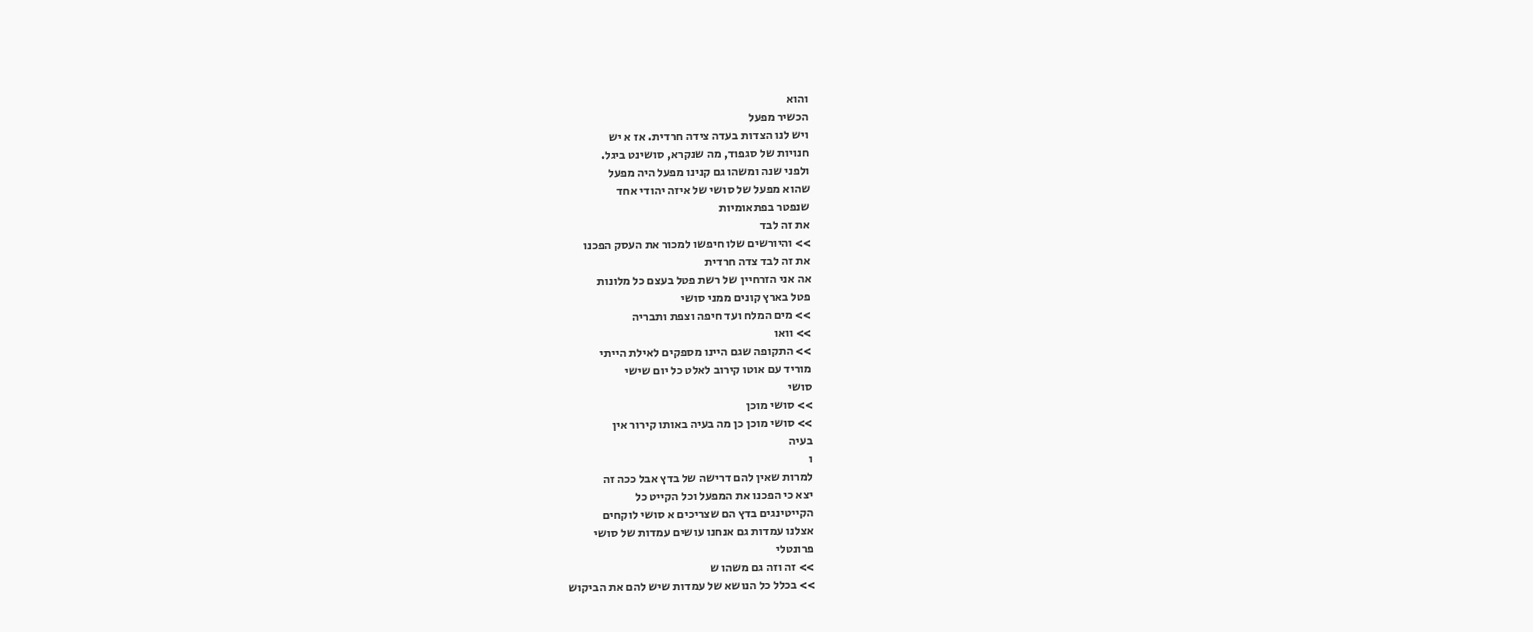והוא
הכשיר מפעל
ויש לנו הצדות בעדה צידה חרדית. אז א יש
חנויות של סגפוד, מה שנקרא, סושינט ביגל.
ולפני שנה ומשהו גם קנינו מפעל היה מפעל
שהוא מפעל של סושי של איזה יהודי אחד
שנפטר בפתאומיות
את זה לבד
>> והיורשים שלו חיפשו למכור את העסק הפכנו
את זה לבד צדה חרדית
אה אני הזרחיין של רשת פטל בעצם כל מלונות
פטל בארץ קונים ממני סושי
>> מים המלח ועד חיפה וצפת ותבריה
>> וואו
>> התקופה שגם היינו מספקים לאילת הייתי
מוריד עם אוטו קירוב לאלט כל יום שישי
סושי
>> סושי מוכן
>> סושי מוכן כן מה בעיה באותו קירור אין
בעיה
ו
למרות שאין להם דרישה של בדץ אבל ככה זה
יצא כי הפכנו את המפעל וכל הקייט כל
הקייטינגים בדץ הם שצריכים א סושי לוקחים
אצלנו עמדות גם אנחנו עושים עמדות של סושי
פרונטלי
>> זה וזה גם משהו ש
>> בכלל כל הנושא של עמדות שיש להם את הביקוש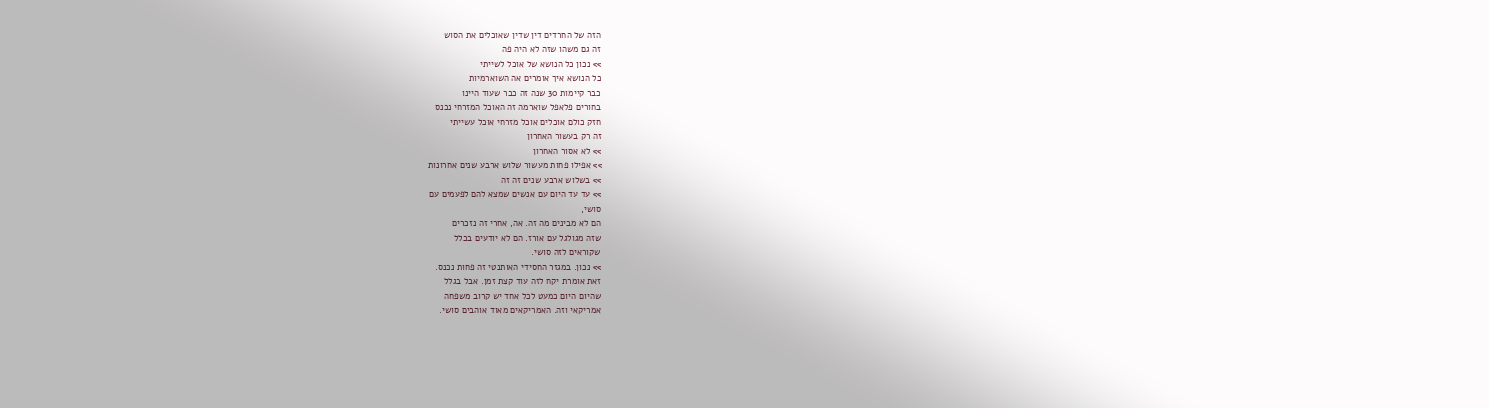הזה של החרדים דין שדין שאוכלים את הסוש
זה גם משהו שזה לא היה פה
>> נכון כל הנושא של אוכל לשייתי
כל הנושא איך אומרים אה השוארמיות
כבר קיימות 30 שנה זה כבר שעוד היינו
בחורים פלאפל שוארמה זה האוכל המזרחי נכנס
חזק כולם אוכלים אוכל מזרחי אוכל עשייתי
זה רק בעשור האחרון
>> לא אסור האחרון
>> אפילו פחות מעשור שלוש ארבע שנים אחרונות
>> בשלוש ארבע שנים זה זה
>> עד עד היום עם אנשים שמצא להם לפעמים עם
סושי,
הם לא מבינים מה זה. אה, אחרי זה נזכרים
שזה מגולגל עם אורז. הם לא יודעים בכלל
שקוראים לזה סושי.
>> נכון. במגזר החסידי האותנטי זה פחות נכנס.
זאת אומרת יקח לזה עוד קצת זמן. אבל בגלל
שהיום היום כמעט לכל אחד יש קרוב משפחה
אמריקאי וזה. האמריקאים מאוד אוהבים סושי.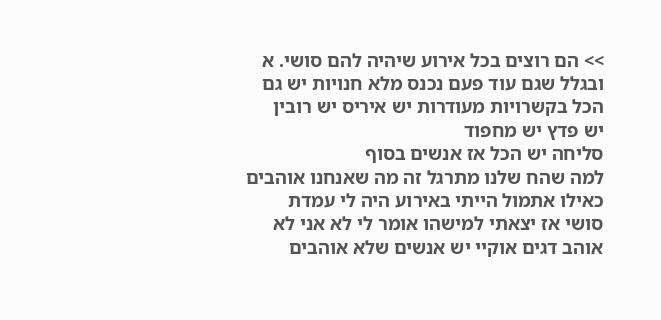>> הם רוצים בכל אירוע שיהיה להם סושי. א
ובגלל שגם עוד פעם נכנס מלא חנויות יש גם
הכל בקשרויות מעודרות יש איריס יש רובין
יש פדץ יש מחפוד
סליחה יש הכל אז אנשים בסוף
למה שהח שלנו מתרגל זה מה שאנחנו אוהבים
כאילו אתמול הייתי באירוע היה לי עמדת
סושי אז יצאתי למישהו אומר לי לא אני לא
אוהב דגים אוקיי יש אנשים שלא אוהבים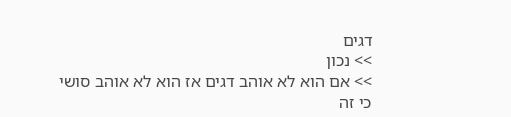דגים
>> נכון
>> אם הוא לא אוהב דגים אז הוא לא אוהב סושי
כי זה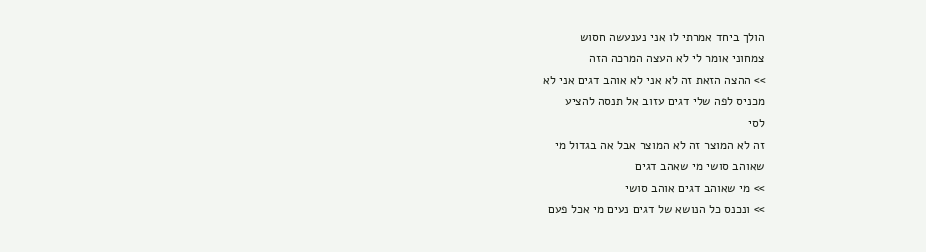הולך ביחד אמרתי לו אני נענעשה חסוש
צמחוני אומר לי לא העצה המרכה הזה
>> ההצה הזאת זה לא אני לא אוהב דגים אני לא
מכניס לפה שלי דגים עזוב אל תנסה להציע
לסי
זה לא המוצר זה לא המוצר אבל אה בגדול מי
שאוהב סושי מי שאהב דגים
>> מי שאוהב דגים אוהב סושי
>> ונכנס כל הנושא של דגים נעים מי אכל פעם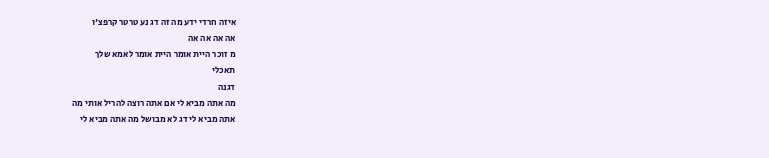איזה חרדי ידע מה זה דג נע טרטר קרפצ'ו
אה אה אה אה
מ זוכר היית אומר היית אומר לאמא שלך
תאכלי
דגנה
מה אתה מביא לי אם אתה רוצה להריל אותי מה
אתה מביא לי דג לא מבושל מה אתה מביא לי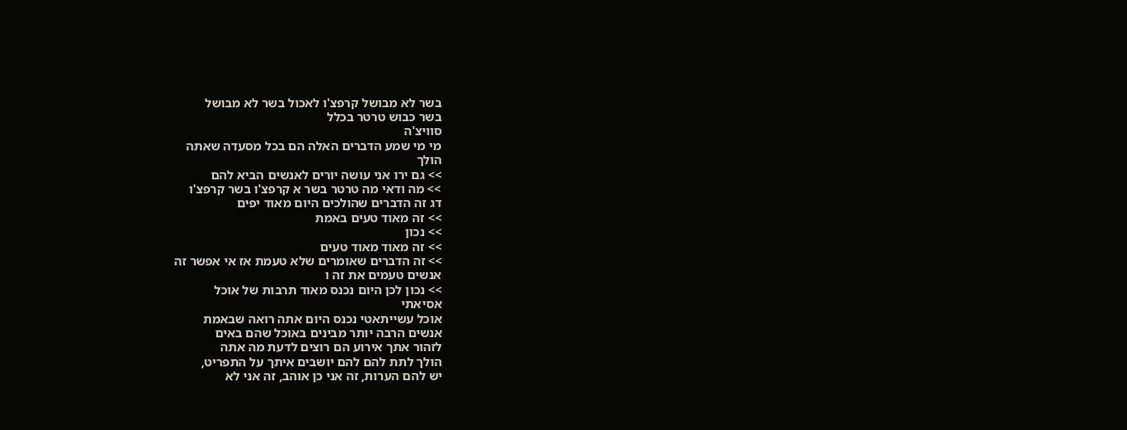בשר לא מבושל קרפצ'ו לאכול בשר לא מבושל
בשר כבוש טרטר בכלל
סוויצ'ה
מי מי שמע הדברים האלה הם בכל מסעדה שאתה
הולך
>> גם ירו אני עושה יורים לאנשים הביא להם
>> מה ודאי מה טרטר בשר א קרפצ'ו בשר קרפצ'ו
דג זה הדברים שהולכים היום מאוד יפים
>> זה מאוד טעים באמת
>> נכון
>> זה מאוד מאוד טעים
>> זה הדברים שאומרים שלא טעמת אז אי אפשר זה
אנשים טעמים את זה ו
>> נכון לכן היום נכנס מאוד תרבות של אוכל
אסיאתי
אוכל עשייתאטי נכנס היום אתה רואה שבאמת
אנשים הרבה יותר מבינים באוכל שהם באים
לזהור אתך אירוע הם רוצים לדעת מה אתה
הולך לתת להם להם יושבים איתך על התפריט,
יש להם הערות, זה אני כן אוהב, זה אני לא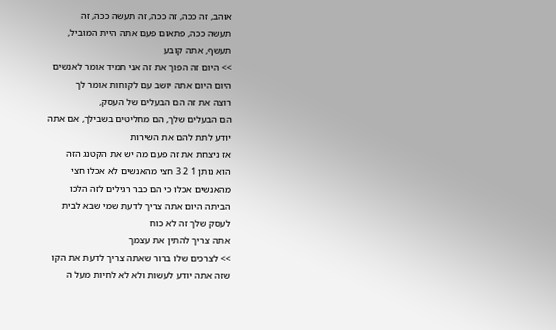אוהב, זה ככה, זה ככה, זה תעשה ככה, זה
תעשה ככה, פתאום פעם אתה היית המוביל,
תעשף, אתה קובע
>> היום זה הפוך את זה אני תמיד אומר לאנשים
היום היום אתה יושב עם לקוחות אומר לך
רוצה את זה הם הבעלים של העסק,
הם הבעלים שלך, הם מחליטים בשבילך, אם אתה
יודע לתת להם את השירות
אז ניצחת את זה פעם מה יש את הקטנג הזה
הוא נותן 1 2 3 חצי מהאנשים לא אכלו חצי
מהאנשים אכלו כי הם כבר רגילים לזה הלכו
הביתה היום אתה צריך לדעת שמי שבא לבית
לעסק שלך זה לא כוח
אתה צריך להתין את עצמך
>> לצרכים שלו ברור שאתה צריך לדעת את הקו
שזה אתה יודע לעשות ולא לא לחיות מעל ה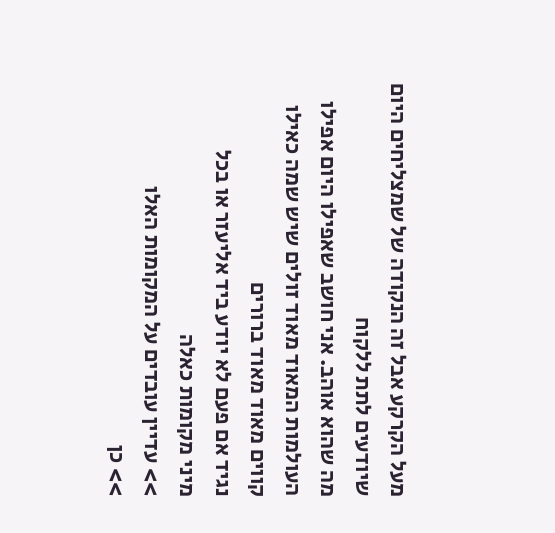מעל הקרקע אבל זה הנקודה של שמצליחים היום
שיודעים לתת ללקוח
מה שהוא אוהב. אני חושב שאפילו היום אפילו
העולמות המאוד מאוד זולים שיש שמה כאילו
קווים מאוד מאוד ברורים
נגיד אם פעם לא יודע ביד אליעזר או בכל
מיני מקומות כאלה
>> עדיין עובדים על המקומות האלו
>> כן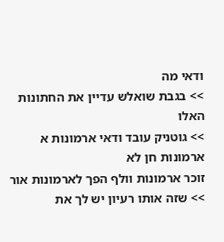ודאי מה
>> בגבת שואלש עדיין את החתונות האלו
>> גוטניק עובד ודאי ארמונות א ארמונות חן לא
זוכר ארמונות וולף הפך לארמונות אור
>> שזה אותו רעיון יש לך את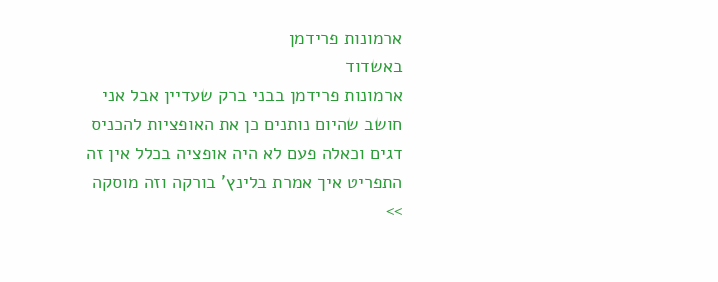ארמונות פרידמן
באשדוד
ארמונות פרידמן בבני ברק שעדיין אבל אני
חושב שהיום נותנים כן את האופציות להכניס
דגים וכאלה פעם לא היה אופציה בכלל אין זה
התפריט איך אמרת בלינץ' בורקה וזה מוסקה
>>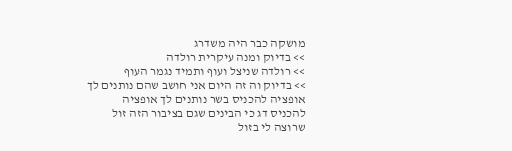מושקה כבר היה משדרג
>> בדיוק ומנה עיקרית רולדה
>> רולדה שניצל ועוף ותמיד נגמר העוף
>> בדיוק וה זה היום אני חושב שהם נותנים לך
אופציה להכניס בשר נותנים לך אופציה
להכניס דג כי הבינים שגם בציבור הזה זול
שרוצה לי בזול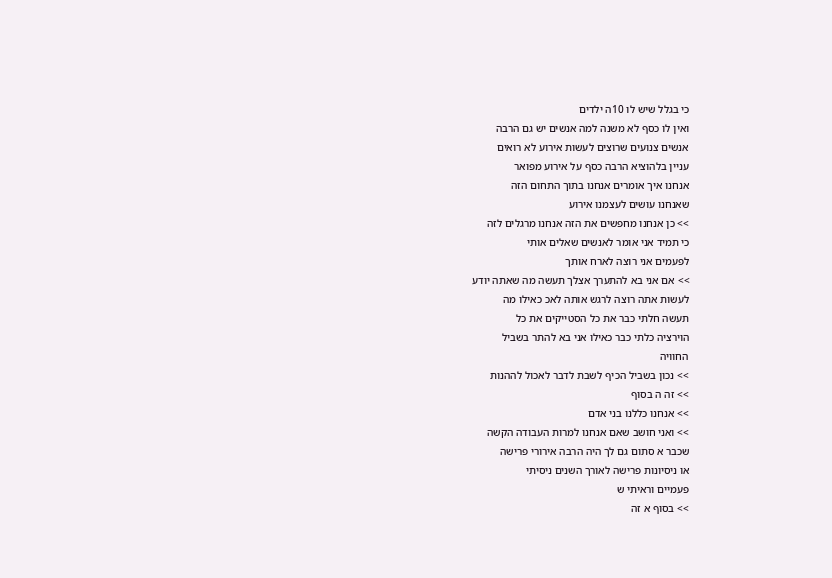כי בגלל שיש לו 10ה ילדים
ואין לו כסף לא משנה למה אנשים יש גם הרבה
אנשים צנועים שרוצים לעשות אירוע לא רואים
עניין בלהוציא הרבה כסף על אירוע מפואר
אנחנו איך אומרים אנחנו בתוך התחום הזה
שאנחנו עושים לעצמנו אירוע
>> כן אנחנו מחפשים את הזה אנחנו מרגלים לזה
כי תמיד אני אומר לאנשים שאלים אותי
לפעמים אני רוצה לארח אותך
>> אם אני בא להתערך אצלך תעשה מה שאתה יודע
לעשות אתה רוצה לרגש אותה לאכ כאילו מה
תעשה חלתי כבר את כל הסטייקים את כל
הוירציה כלתי כבר כאילו אני בא להתר בשביל
החוויה
>> נכון בשביל הכיף לשבת לדבר לאכול לההנות
>> זה ה בסוף
>> אנחנו כללנו בני אדם
>> ואני חושב שאם אנחנו למרות העבודה הקשה
שכבר א סתום גם לך היה הרבה אירורי פרישה
או ניסיונות פרישה לאורך השנים ניסיתי
פעמיים וראיתי ש
>> בסוף א זה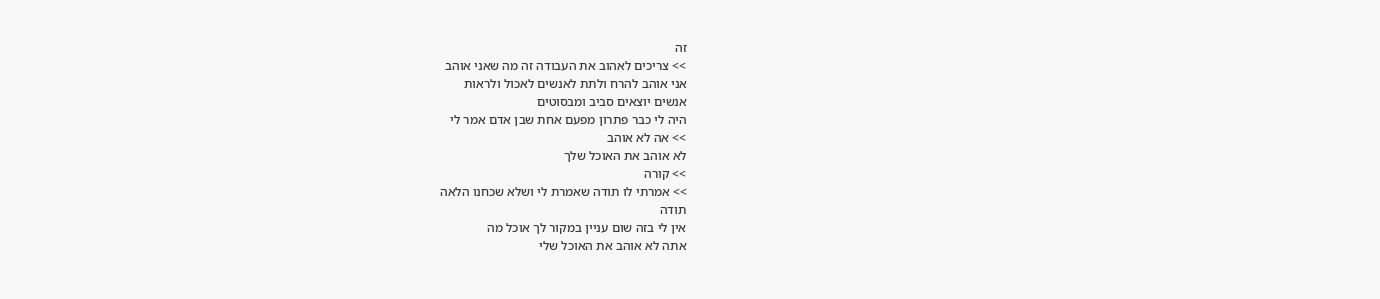זה
>> צריכים לאהוב את העבודה זה מה שאני אוהב
אני אוהב להרח ולתת לאנשים לאכול ולראות
אנשים יוצאים סביב ומבסוטים
היה לי כבר פתרון מפעם אחת שבן אדם אמר לי
>> אה לא אוהב
לא אוהב את האוכל שלך
>> קורה
>> אמרתי לו תודה שאמרת לי ושלא שכחנו הלאה
תודה
אין לי בזה שום עניין במקור לך אוכל מה
אתה לא אוהב את האוכל שלי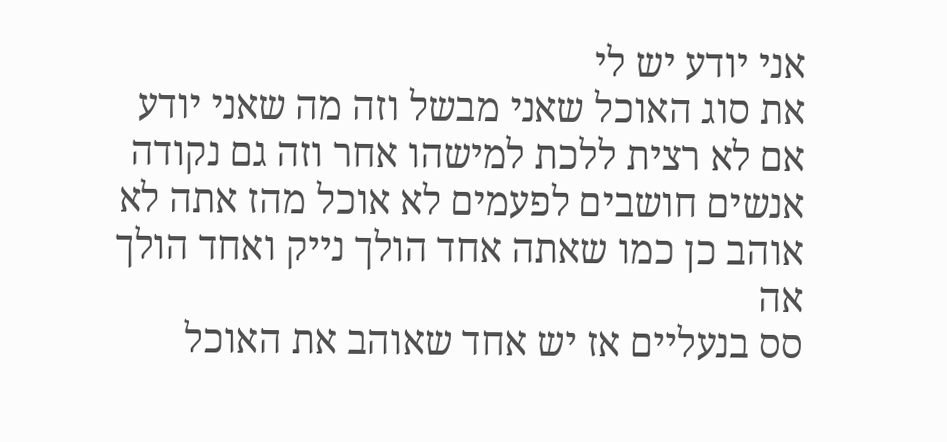אני יודע יש לי
את סוג האוכל שאני מבשל וזה מה שאני יודע
אם לא רצית ללכת למישהו אחר וזה גם נקודה
אנשים חושבים לפעמים לא אוכל מהז אתה לא
אוהב כן כמו שאתה אחד הולך נייק ואחד הולך
אה
סס בנעליים אז יש אחד שאוהב את האוכל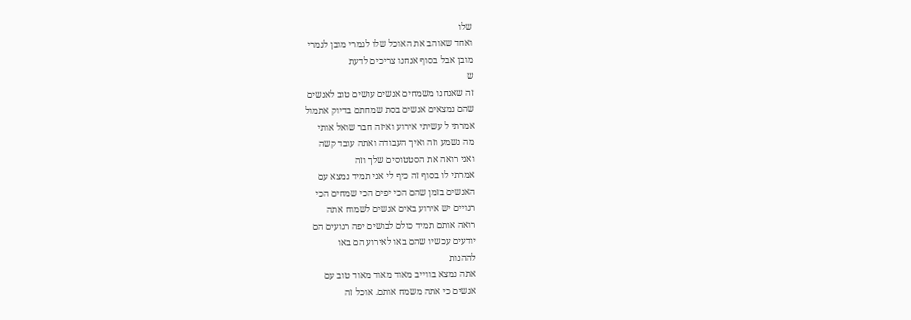שלו
ואחד שאוהב את האוכל שלו לגמרי מובן לגמרי
מובן אבל בסוף אנחנו צריכים לדעת
ש
זה שאנחנו משמחים אנשים עושים טוב לאנשים
שהם נמצאים אנשים בסת שמחתם בדיוק אתמול
אמרתי ל עשיתי אירוע ואיזה חבר שואל אותי
מה נשמע וזה ואיך העבודה ואתה עובד קשה
ואני רואה את הסטטוסים שלך וזה
אמרתי לו בסוף זה כיף לי אני תמיד נמצא עם
האנשים בזמן שהם הכי יפים הכי שמחים הכי
רגויים יש אירוע באים אנשים לשמוח אתה
רואה אותם תמיד כולם לבושים יפה רגועים הם
יודעים עכשיו שהם באו לאירוע הם באו
לההנות
אתה נמצא בווייב מאוד מאוד מאוד טוב עם
אנשים כי אתה משמח אותם. אוכל זה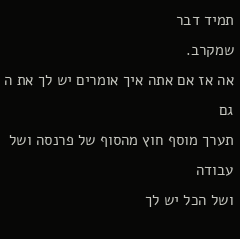תמיד דבר
שמקרב.
אה אז אם אתה איך אומרים יש לך את ה גם
תערך מוסף חוץ מהסוף של פרנסה ושל עבודה
ושל הכל יש לך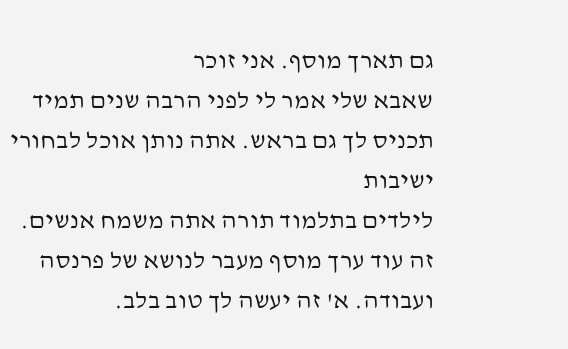גם תארך מוסף. אני זוכר
שאבא שלי אמר לי לפני הרבה שנים תמיד
תכניס לך גם בראש. אתה נותן אוכל לבחורי
ישיבות
לילדים בתלמוד תורה אתה משמח אנשים.
זה עוד ערך מוסף מעבר לנושא של פרנסה
ועבודה. א' זה יעשה לך טוב בלב.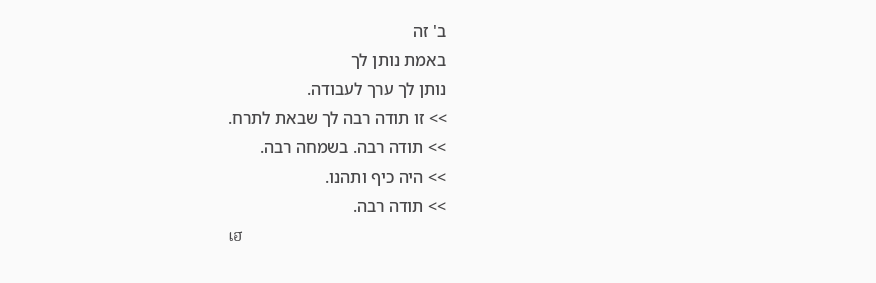ב' זה
באמת נותן לך
נותן לך ערך לעבודה.
>> זו תודה רבה לך שבאת לתרח.
>> תודה רבה. בשמחה רבה.
>> היה כיף ותהנו.
>> תודה רבה.
เฮ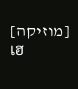[מוזיקה]
เฮ